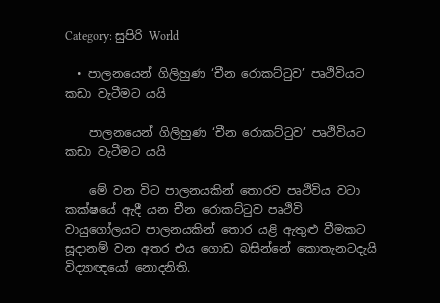Category: සුපිරි World

  • පාලනයෙන් ගිලිහුණ ‘චීන රොකට්ටුව’ පෘථිවියට කඩා වැටීමට යයි

    පාලනයෙන් ගිලිහුණ ‘චීන රොකට්ටුව’ පෘථිවියට කඩා වැටීමට යයි

    මේ වන විට පාලනයකින් තොරව පෘථිවිය වටා කක්ෂයේ ඇදී යන චීන රොකට්ටුව පෘථිවි වායුගෝලයට පාලනයකින් තොර යළි ඇතුළු වීමකට සූදානම් වන අතර එය ගොඩ බසින්නේ කොතැනටදැයි විද්‍යාඥයෝ නොදනිති.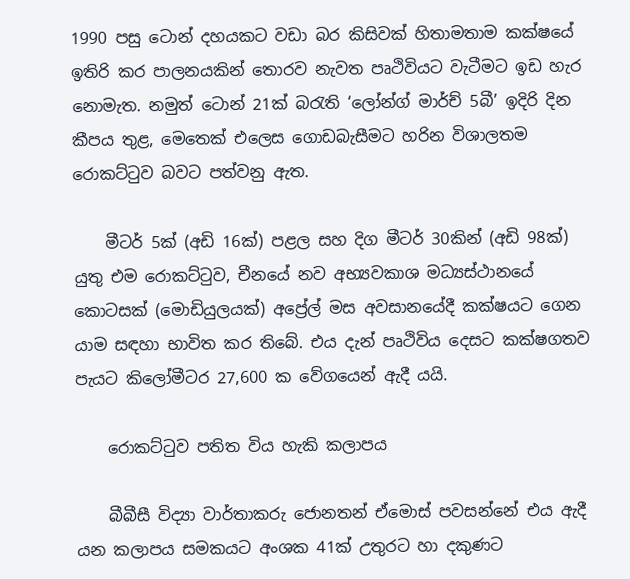1990 පසු ටොන් දහයකට වඩා බර කිසිවක් හිතාමතාම කක්ෂයේ ඉතිරි කර පාලනයකින් තොරව නැවත පෘථිවියට වැටීමට ඉඩ හැර නොමැත. නමුත් ටොන් 21ක් බරැති ‘ලෝන්ග් මාර්ච් 5බී’ ඉදිරි දින කීපය තුළ, මෙතෙක් එලෙස ගොඩබැසීමට හරින විශාලතම රොකට්ටුව බවට පත්වනු ඇත.

    මීටර් 5ක් (අඩි 16ක්) පළල සහ දිග මීටර් 30කින් (අඩි 98ක්) යුතු එම රොකට්ටුව, චීනයේ නව අභ්‍යවකාශ මධ්‍යස්ථානයේ කොටසක් (මොඩියුලයක්) අප්‍රේල් මස අවසානයේදී කක්ෂයට ගෙන යාම සඳහා භාවිත කර තිබේ. එය දැන් පෘථිවිය දෙසට කක්ෂගතව පැයට කිලෝමීටර 27,600 ක වේගයෙන් ඇදී යයි.

    රොකට්ටුව පතිත විය හැකි කලාපය

    බීබීසී විද්‍යා වාර්තාකරු ජොනතන් ඒමොස් පවසන්නේ එය ඇදී යන කලාපය සමකයට අංශක 41ක් උතුරට හා දකුණට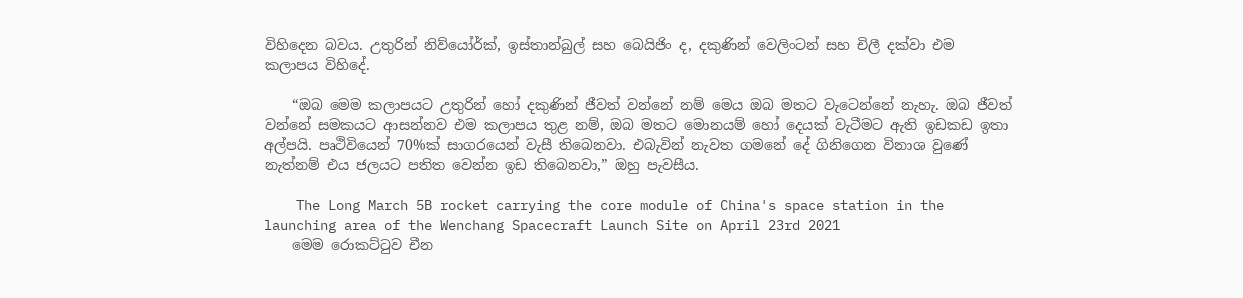විහිදෙන බවය. උතුරින් නිව්යෝර්ක්, ඉස්තාන්බුල් සහ බෙයිජිං ද, දකුණින් වෙලිංටන් සහ චිලී දක්වා එම කලාපය විහිදේ.

    “ඔබ මෙම කලාපයට උතුරින් හෝ දකුණින් ජීවත් වන්නේ නම් මෙය ඔබ මතට වැටෙන්නේ නැහැ. ඔබ ජීවත් වන්නේ සමකයට ආසන්නව එම කලාපය තුළ නම්, ඔබ මතට මොනයම් හෝ දෙයක් වැටීමට ඇති ඉඩකඩ ඉතා අල්පයි. පෘථිවියෙන් 70%ක් සාගරයෙන් වැසී තිබෙනවා. එබැවින් නැවත ගමනේ දේ ගිනිගෙන විනාශ වුණේ නැත්නම් එය ජලයට පතිත වෙන්න ඉඩ තිබෙනවා,” ඔහු පැවසීය.

    The Long March 5B rocket carrying the core module of China's space station in the launching area of the Wenchang Spacecraft Launch Site on April 23rd 2021
    මෙම රොකට්ටුව චීන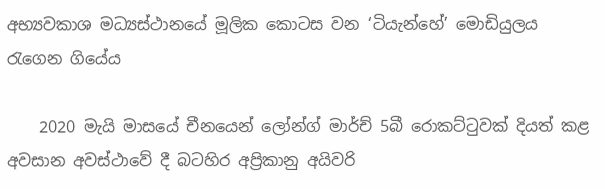අභ්‍යවකාශ මධ්‍යස්ථානයේ මූලික කොටස වන ‘ටියැන්හේ’ මොඩියුලය රැගෙන ගියේය

    2020 මැයි මාසයේ චීනයෙන් ලෝන්ග් මාර්ච් 5බී රොකට්ටුවක් දියත් කළ අවසාන අවස්ථාවේ දී බටහිර අප්‍රිකානු අයිවරි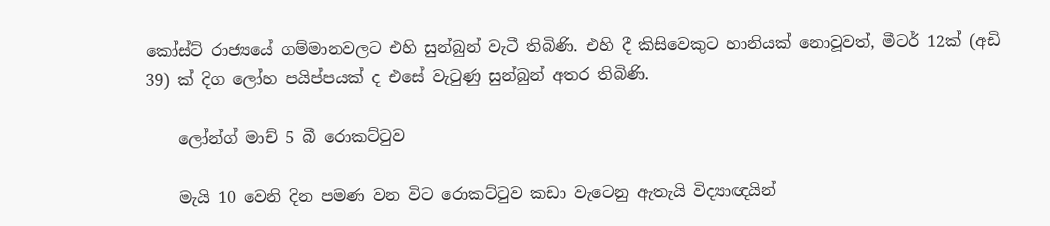කෝස්ට් රාජ්‍යයේ ගම්මානවලට එහි සුන්බුන් වැටී තිබිණි. එහි දී කිසිවෙකුට හානියක් නොවූවත්, මීටර් 12ක් (අඩි 39) ක් දිග ලෝහ පයිප්පයක් ද එසේ වැටුණු සුන්බුන් අතර තිබිණි.

    ලෝන්ග් මාච් 5 බී රොකට්ටුව

    මැයි 10 වෙනි දින පමණ වන විට රොකට්ටුව කඩා වැටෙනු ඇතැයි විද්‍යාඥයින්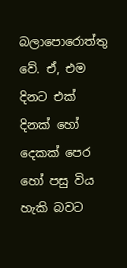බලාපොරොත්තු වේ. ඒ, එම දිනට එක් දිනක් හෝ දෙකක් පෙර හෝ පසු විය හැකි බවට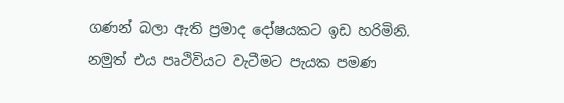ගණන් බලා ඇති ප්‍රමාද දෝෂයකට ඉඩ හරිමිනි. නමුත් එය පෘථිවියට වැටීමට පැයක පමණ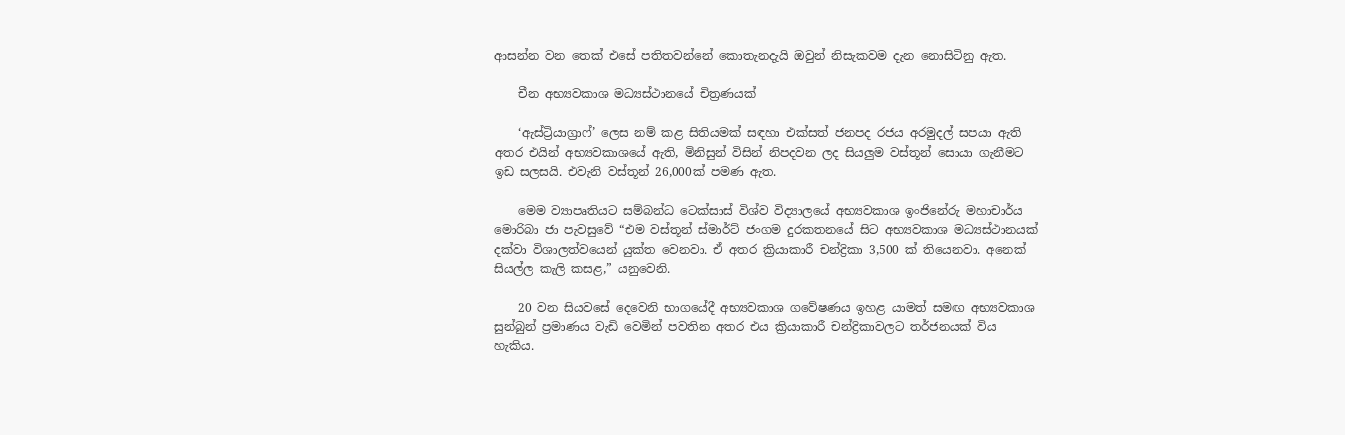ආසන්න වන තෙක් එසේ පතිතවන්නේ කොතැනදැයි ඔවුන් නිසැකවම දැන නොසිටිනු ඇත.

    චීන අභ්‍යවකාශ මධ්‍යස්ථානයේ චිත්‍රණයක්

    ‘ඇස්ට්‍රියාග්‍රාෆ්’ ලෙස නම් කළ සිතියමක් සඳහා එක්සත් ජනපද රජය අරමුදල් සපයා ඇති අතර එයින් අභ්‍යවකාශයේ ඇති, මිනිසුන් විසින් නිපදවන ලද සියලුම වස්තූන් සොයා ගැනීමට ඉඩ සලසයි. එවැනි වස්තූන් 26,000ක් පමණ ඇත.

    මෙම ව්‍යාපෘතියට සම්බන්ධ ටෙක්සාස් විශ්ව විද්‍යාලයේ අභ්‍යවකාශ ඉංජිනේරු මහාචාර්ය මොරිබා ජා පැවසුවේ “එම වස්තූන් ස්මාර්ට් ජංගම දුරකතනයේ සිට අභ්‍යවකාශ මධ්‍යස්ථානයක් දක්වා විශාලත්වයෙන් යුක්ත වෙනවා. ඒ අතර ක්‍රියාකාරී චන්ද්‍රිකා 3,500 ක් තියෙනවා. අනෙක් සියල්ල කැලි කසළ,” යනුවෙනි.

    20 වන සියවසේ දෙවෙනි භාගයේදී අභ්‍යවකාශ ගවේෂණය ඉහළ යාමත් සමඟ අභ්‍යවකාශ සුන්බුන් ප්‍රමාණය වැඩි වෙමින් පවතින අතර එය ක්‍රියාකාරී චන්ද්‍රිකාවලට තර්ජනයක් විය හැකිය.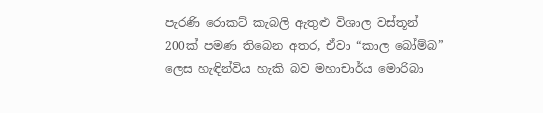පැරණි රොකට් කැබලි ඇතුළු විශාල වස්තූන් 200ක් පමණ තිබෙන අතර, ඒවා “කාල බෝම්බ” ලෙස හැඳින්විය හැකි බව මහාචාර්ය මොරිබා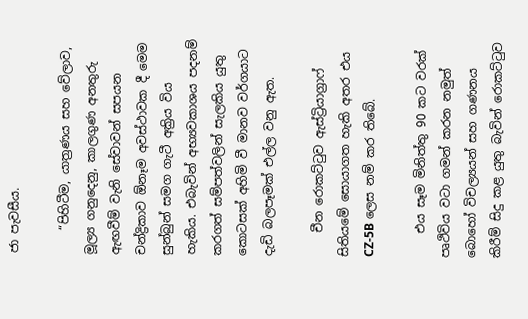ජා පැවසීය.

    “පිහිටීම, යාත්‍රණය සහ වේලාව, මූල්‍ය ගනුදෙනු, කාලගුණ අනතුරු ඇඟවීම් වැනි සේවාවන් සපයන චන්ද්‍රිකාව ඕනෑම අවස්ථාවක දී මෙම සුන්බුන් සමග ගැටී අක්‍රිය විය හැකිය. එබැවින් අභ්‍යවකාශය පදනම් කරගත් සම්පත්වලින් සැලකිය යුතු කොටසක් අහිමි වී මානව වර්ගයාට දැඩි බලපෑමක් එල්ල වනු ඇත.

    චීන රොකට්ටුව ඇස්ට්‍රියාග්‍රාෆ් සිතියමේ සොයාගත හැකි අතර එය CZ-5B ලෙස නම් කර තිබේ.

    එය සෑම මිනිත්තු 90 කට වරක් පෘථිවිය වටා ගමන් කරන නමුත් බොහෝ විචල්‍යයන් සහ ගණනය කිරීම් සිදු කළ යුතු බැවින් රොකට්ටුව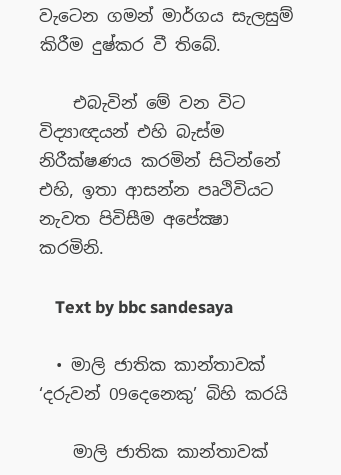වැටෙන ගමන් මාර්ගය සැලසුම් කිරීම දුෂ්කර වී තිබේ.

    එබැවින් මේ වන විට විද්‍යාඥයන් එහි බැස්ම නිරීක්ෂණය කරමින් සිටින්නේ එහි, ඉතා ආසන්න පෘථිවියට නැවත පිවිසීම අපේක්‍ෂා කරමිනි.

    Text by bbc sandesaya

  • මාලි ජාතික කාන්තාවක් ‘දරුවන් 09දෙනෙකු’ බිහි කරයි

    මාලි ජාතික කාන්තාවක්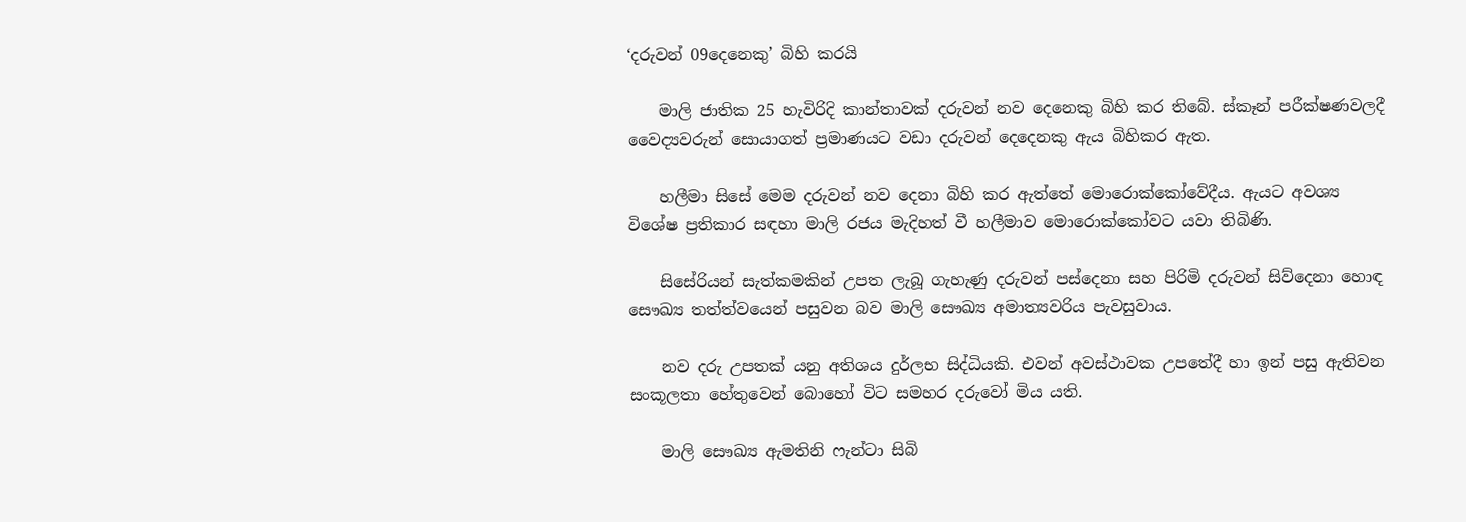‘දරුවන් 09දෙනෙකු’ බිහි කරයි

    මාලි ජාතික 25 හැවිරිදි කාන්තාවක් දරුවන් නව දෙනෙකු බිහි කර තිබේ. ස්කෑන් පරීක්ෂණවලදී වෛද්‍යවරුන් සොයාගත් ප්‍රමාණයට වඩා දරුවන් දෙදෙනකු ඇය බිහිකර ඇත.

    හලීමා සිසේ මෙම දරුවන් නව දෙනා බිහි කර ඇත්තේ මොරොක්කෝවේදීය. ඇයට අවශ්‍ය විශේෂ ප්‍රතිකාර සඳහා මාලි රජය මැදිහත් වී හලීමාව මොරොක්කෝවට යවා තිබිණි.

    සිසේරියන් සැත්කමකින් උපත ලැබූ ගැහැණු දරුවන් පස්දෙනා සහ පිරිමි දරුවන් සිව්දෙනා හොඳ සෞඛ්‍ය තත්ත්වයෙන් පසුවන බව මාලි සෞඛ්‍ය අමාත්‍යවරිය පැවසුවාය.

    නව දරු උපතක් යනු අතිශය දුර්ලභ සිද්ධියකි. එවන් අවස්ථාවක උපතේදී හා ඉන් පසු ඇතිවන සංකූලතා හේතුවෙන් බොහෝ විට සමහර දරුවෝ මිය යති.

    මාලි සෞඛ්‍ය ඇමතිනි ෆැන්ටා සිබි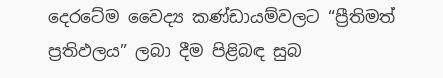දෙරටේම වෛද්‍ය කණ්ඩායම්වලට “ප්‍රීතිමත් ප්‍රතිඵලය” ලබා දීම පිළිබඳ සුබ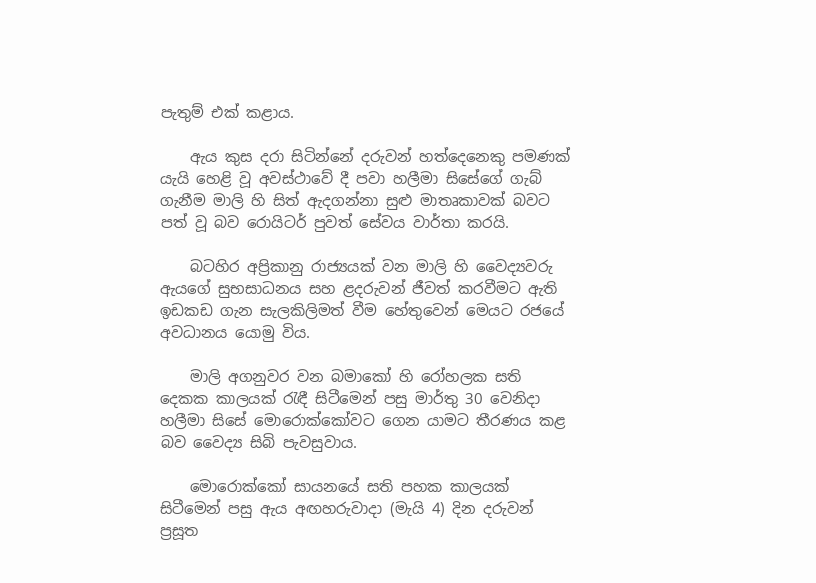පැතුම් එක් කළාය.

    ඇය කුස දරා සිටින්නේ දරුවන් හත්දෙනෙකු පමණක් යැයි හෙළි වූ අවස්ථාවේ දී පවා හලීමා සිසේගේ ගැබ් ගැනීම මාලි හි සිත් ඇදගන්නා සුළු මාතෘකාවක් බවට පත් වූ බව රොයිටර් පුවත් සේවය වාර්තා කරයි.

    බටහිර අප්‍රිකානු රාජ්‍යයක් වන මාලි හි වෛද්‍යවරු ඇයගේ සුභසාධනය සහ ළදරුවන් ජීවත් කරවීමට ඇති ඉඩකඩ ගැන සැලකිලිමත් වීම හේතුවෙන් මෙයට රජයේ අවධානය යොමු විය.

    මාලි අගනුවර වන බමාකෝ හි රෝහලක සති දෙකක කාලයක් රැඳී සිටීමෙන් පසු මාර්තු 30 වෙනිදා හලීමා සිසේ මොරොක්කෝවට ගෙන යාමට තීරණය කළ බව වෛද්‍ය සිබි පැවසුවාය.

    මොරොක්කෝ සායනයේ සති පහක කාලයක් සිටීමෙන් පසු ඇය අඟහරුවාදා (මැයි 4) දින දරුවන් ප්‍රසූත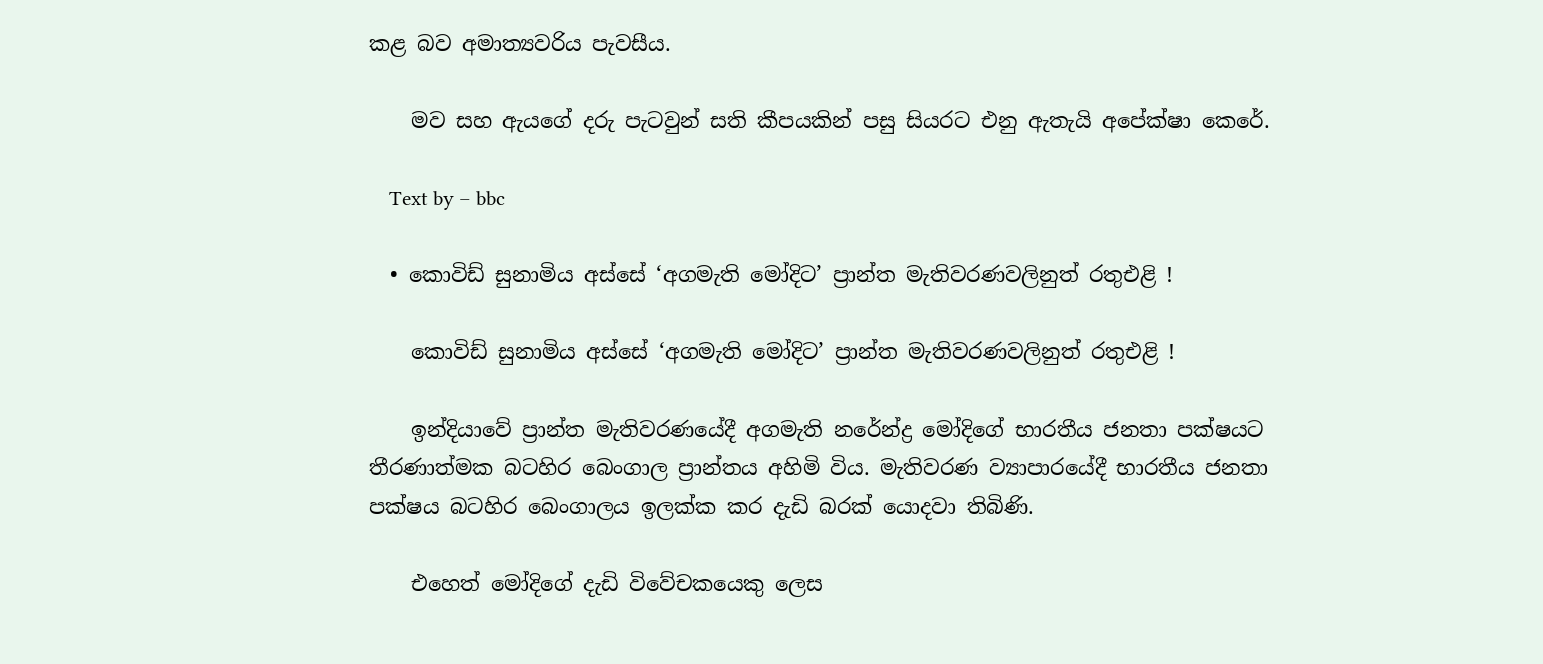කළ බව අමාත්‍යවරිය පැවසීය.

    මව සහ ඇයගේ දරු පැටවුන් සති කීපයකින් පසු සියරට එනු ඇතැයි අපේක්ෂා කෙරේ.

    Text by – bbc

  • කොවිඩ් සුනාමිය අස්සේ ‘අගමැති මෝදිට’ ප්‍රාන්ත මැතිවරණවලිනුත් රතුඑළි !

    කොවිඩ් සුනාමිය අස්සේ ‘අගමැති මෝදිට’ ප්‍රාන්ත මැතිවරණවලිනුත් රතුඑළි !

    ඉන්දියාවේ ප්‍රාන්ත මැතිවරණයේදී අගමැති නරේන්ද්‍ර මෝදිගේ භාරතීය ජනතා පක්ෂයට තීරණාත්මක බටහිර බෙංගාල ප්‍රාන්තය අහිමි විය. මැතිවරණ ව්‍යාපාරයේදී භාරතීය ජනතා පක්ෂය බටහිර බෙංගාලය ඉලක්ක කර දැඩි බරක් යොදවා තිබිණි.

    එහෙත් මෝදිගේ දැඩි විවේචකයෙකු ලෙස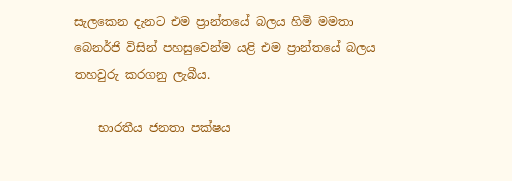සැලකෙන දැනට එම ප්‍රාන්තයේ බලය හිමි මමතා බෙනර්ජි විසින් පහසුවෙන්ම යළි එම ප්‍රාන්තයේ බලය තහවුරු කරගනු ලැබීය.

    භාරතීය ජනතා පක්ෂය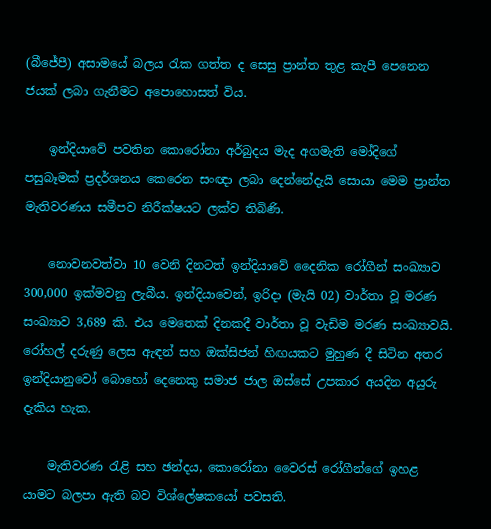(බීජේපී) අසාමයේ බලය රැක ගත්ත ද සෙසු ප්‍රාන්ත තුළ කැපී පෙනෙන ජයක් ලබා ගැනීමට අපොහොසත් විය.

    ඉන්දියාවේ පවතින කොරෝනා අර්බුදය මැද අගමැති මෝදිගේ පසුබෑමක් ප්‍රදර්ශනය කෙරෙන සංඥා ලබා දෙන්නේදැයි සොයා මෙම ප්‍රාන්ත මැතිවරණය සමීපව නිරීක්ෂයට ලක්ව තිබිණි.

    නොවනවත්වා 10 වෙනි දිනටත් ඉන්දියාවේ දෛනික රෝගීන් සංඛ්‍යාව 300,000 ඉක්මවනු ලැබීය. ඉන්දියාවෙන්, ඉරිදා (මැයි 02) වාර්තා වූ මරණ සංඛ්‍යාව 3,689 කි. එය මෙතෙක් දිනකදී වාර්තා වූ වැඩිම මරණ සංඛ්‍යාවයි. රෝහල් දරුණු ලෙස ඇඳන් සහ ඔක්සිජන් හිඟයකට මුහුණ දී සිටින අතර ඉන්දියානුවෝ බොහෝ දෙනෙකු සමාජ ජාල ඔස්සේ උපකාර අයදින අයුරු දැකිය හැක.

    මැතිවරණ රැළි සහ ඡන්දය, කොරෝනා වෛරස් රෝගීන්ගේ ඉහළ යාමට බලපා ඇති බව විශ්ලේෂකයෝ පවසති.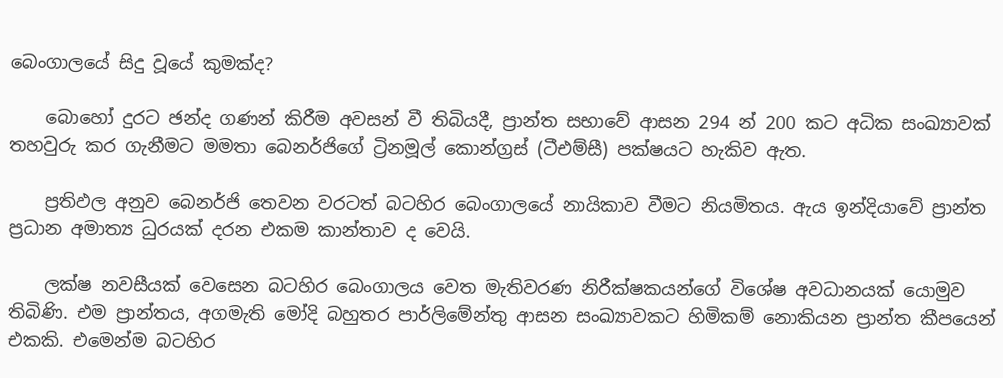බෙංගාලයේ සිදු වූයේ කුමක්ද?

    බොහෝ දුරට ඡන්ද ගණන් කිරීම අවසන් වී තිබියදී, ප්‍රාන්ත සභාවේ ආසන 294 න් 200 කට අධික සංඛ්‍යාවක් තහවුරු කර ගැනීමට මමතා බෙනර්ජිගේ ට්‍රිනමූල් කොන්ග්‍රස් (ටීඑම්සී) පක්ෂයට හැකිව ඇත.

    ප්‍රතිඵල අනුව බෙනර්ජි තෙවන වරටත් බටහිර බෙංගාලයේ නායිකාව වීමට නියමිතය. ඇය ඉන්දියාවේ ප්‍රාන්ත ප්‍රධාන අමාත්‍ය ධුරයක් දරන එකම කාන්තාව ද වෙයි.

    ලක්ෂ නවසීයක් වෙසෙන බටහිර බෙංගාලය වෙත මැතිවරණ නිරීක්ෂකයන්ගේ විශේෂ අවධානයක් යොමුව තිබිණි. එම ප්‍රාන්තය, අගමැති මෝදි බහුතර පාර්ලිමේන්තු ආසන සංඛ්‍යාවකට හිමිකම් නොකියන ප්‍රාන්ත කීපයෙන් එකකි. එමෙන්ම බටහිර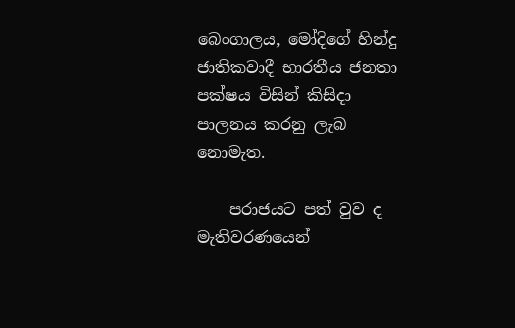බෙංගාලය, මෝදිගේ හින්දු ජාතිකවාදී භාරතීය ජනතා පක්ෂය විසින් කිසිදා පාලනය කරනු ලැබ නොමැත.

    පරාජයට පත් වුව ද මැතිවරණයෙන්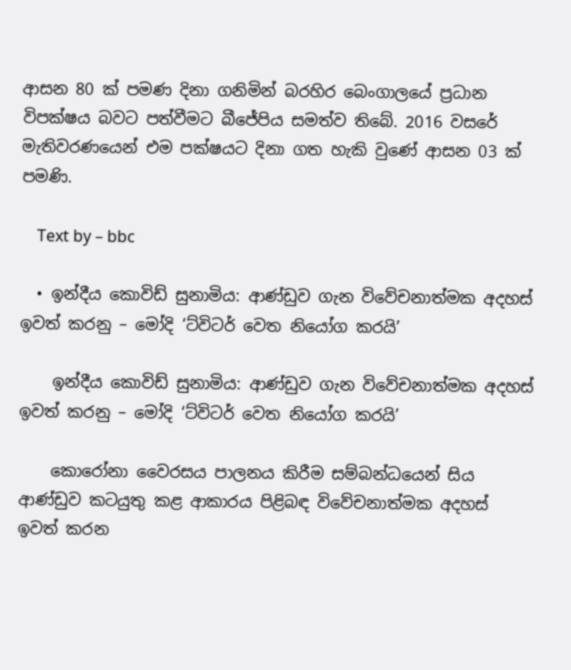ආසන 80 ක් පමණ දිනා ගනිමින් බරහිර බෙංගාලයේ ප්‍රධාන විපක්ෂය බවට පත්වීමට බීජේපිය සමත්ව තිබේ. 2016 වසරේ මැතිවරණයෙන් එම පක්ෂයට දිනා ගත හැකි වුණේ ආසන 03 ක් පමණි.

    Text by – bbc

  • ඉන්දීය කොවිඩ් සුනාමිය: ආණ්ඩුව ගැන විවේචනාත්මක අදහස් ඉවත් කරනු – මෝදි ‘ට්විටර් වෙත නියෝග කරයි’

    ඉන්දීය කොවිඩ් සුනාමිය: ආණ්ඩුව ගැන විවේචනාත්මක අදහස් ඉවත් කරනු – මෝදි ‘ට්විටර් වෙත නියෝග කරයි’

    කොරෝනා වෛරසය පාලනය කිරීම සම්බන්ධයෙන් සිය ආණ්ඩුව කටයුතු කළ ආකාරය පිළිබඳ විවේචනාත්මක අදහස් ඉවත් කරන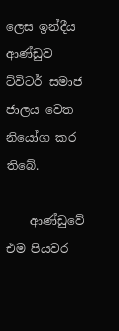ලෙස ඉන්දීය ආණ්ඩුව ට්විටර් සමාජ ජාලය වෙත නියෝග කර තිබේ.

    ආණ්ඩුවේ එම පියවර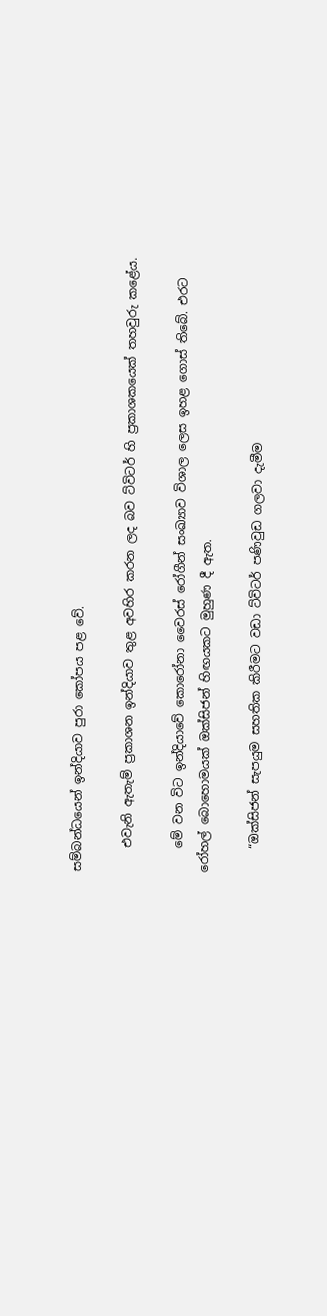සම්බන්ධයෙන් ඉන්දියාව පුරා කෝපය පළ වේ.

    එවැනි ඇතැම් ප්‍රකාශන ඉන්දියාව තුළ අවහිර කරන ලද බව ට්විටර් හි ප්‍රකාශකයෙක් තහවුරු කළේය.

    මේ වන විට ඉන්දියාවේ කොරෝනා වෛරස් රෝගීන් සංඛ්‍යාව විශාල ලෙස ඉහළ ගොස් තිබේ. එරට රෝහල් බොහොමයක් ඔක්සිජන් හිඟයකට මුහුණ දී ඇත.

    “ඔක්සිජන් සැපයුම සහතික කිරීමට වඩා ට්විටර් පණිවුඩ ගලවා දැමීම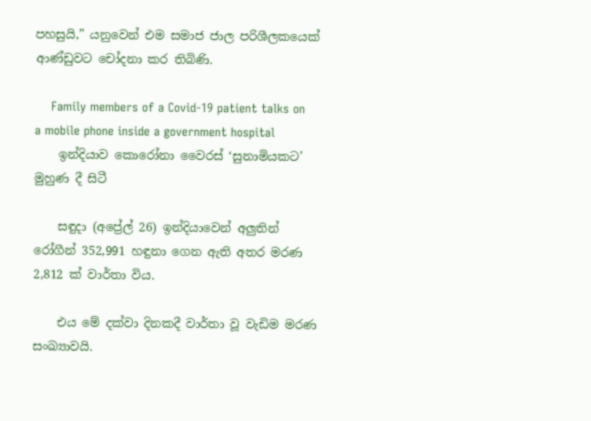පහසුයි,” යනුවෙන් එම සමාජ ජාල පරිශීලකයෙක් ආණ්ඩුවට චෝදනා කර තිබිණි.

    Family members of a Covid-19 patient talks on a mobile phone inside a government hospital
    ඉන්දියාව කොරෝනා වෛරස් ‘සුනාමියකට’ මුහුණ දී සිටී

    සඳුදා (අප්‍රේල් 26) ඉන්දියාවෙන් අලුතින් රෝගීන් 352,991 හඳුනා ගෙන ඇති අතර මරණ 2,812 ක් වාර්තා විය.

    එය මේ දක්වා දිනකදී වාර්තා වූ වැඩිම මරණ සංඛ්‍යාවයි.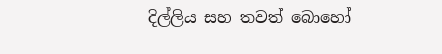දිල්ලිය සහ තවත් බොහෝ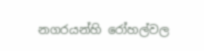නගරයන්හි රෝහල්වල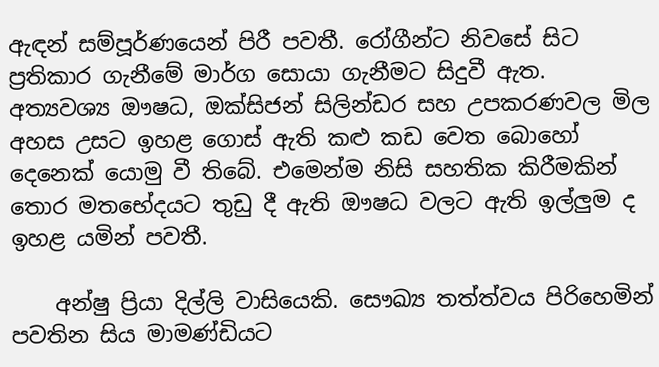ඇඳන් සම්පූර්ණයෙන් පිරී පවතී. රෝගීන්ට නිවසේ සිට ප්‍රතිකාර ගැනීමේ මාර්ග සොයා ගැනීමට සිදුවී ඇත. අත්‍යවශ්‍ය ඖෂධ, ඔක්සිජන් සිලින්ඩර සහ උපකරණවල මිල අහස උසට ඉහළ ගොස් ඇති කළු කඩ වෙත බොහෝ දෙනෙක් යොමු වී තිබේ. එමෙන්ම නිසි සහතික කිරීමකින් තොර මතභේදයට තුඩු දී ඇති ඖෂධ වලට ඇති ඉල්ලුම ද ඉහළ යමින් පවතී.

    අන්ෂු ප්‍රියා දිල්ලි වාසියෙකි. සෞඛ්‍ය තත්ත්වය පිරිහෙමින් පවතින සිය මාමණ්ඩියට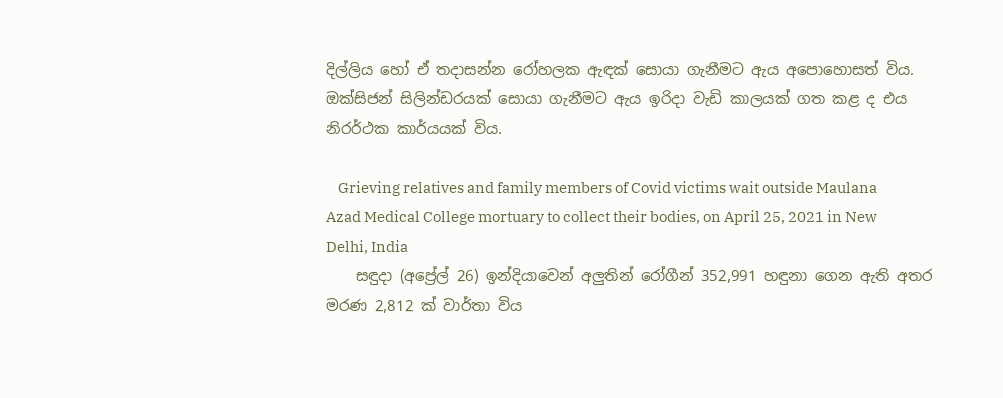දිල්ලිය හෝ ඒ තදාසන්න රෝහලක ඇඳක් සොයා ගැනීමට ඇය අපොහොසත් විය. ඔක්සිජන් සිලින්ඩරයක් සොයා ගැනීමට ඇය ඉරිදා වැඩි කාලයක් ගත කළ ද එය නිරර්ථක කාර්යයක් විය.

    Grieving relatives and family members of Covid victims wait outside Maulana Azad Medical College mortuary to collect their bodies, on April 25, 2021 in New Delhi, India
    සඳුදා (අප්‍රේල් 26) ඉන්දියාවෙන් අලුතින් රෝගීන් 352,991 හඳුනා ගෙන ඇති අතර මරණ 2,812 ක් වාර්තා විය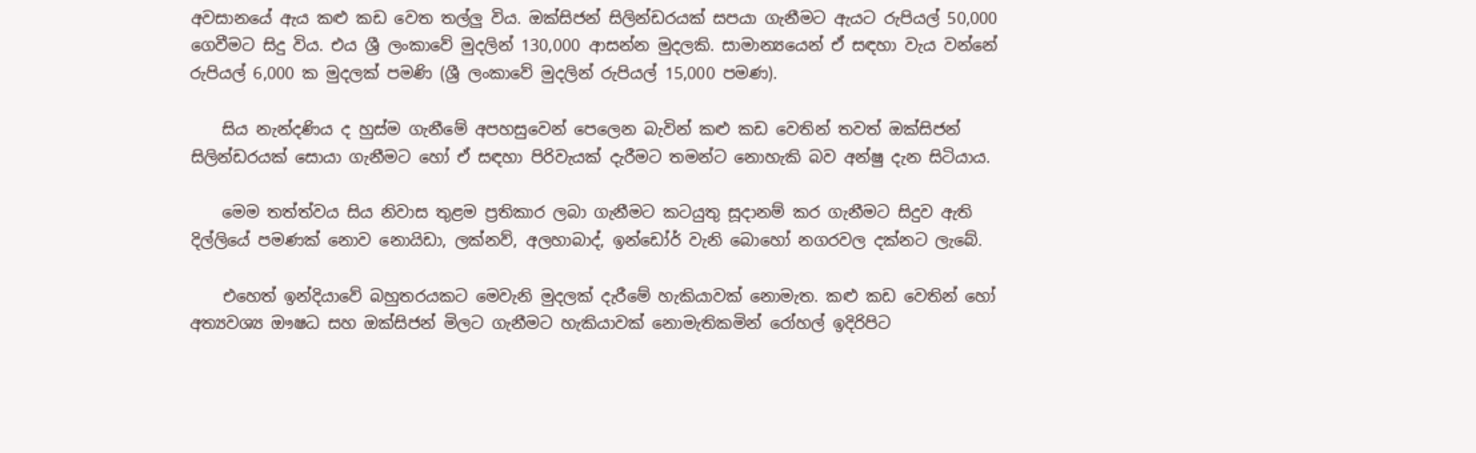අවසානයේ ඇය කළු කඩ වෙත තල්ලු විය. ඔක්සිජන් සිලින්ඩරයක් සපයා ගැනීමට ඇයට රුපියල් 50,000 ගෙවීමට සිදු විය. එය ශ්‍රී ලංකාවේ මුදලින් 130,000 ආසන්න මුදලකි. සාමාන්‍යයෙන් ඒ සඳහා වැය වන්නේ රුපියල් 6,000 ක මුදලක් පමණි (ශ්‍රී ලංකාවේ මුදලින් රුපියල් 15,000 පමණ).

    සිය නැන්දණිය ද හුස්ම ගැනීමේ අපහසුවෙන් පෙලෙන බැවින් කළු කඩ වෙතින් තවත් ඔක්සිජන් සිලින්ඩරයක් සොයා ගැනීමට හෝ ඒ සඳහා පිරිවැයක් දැරීමට තමන්ට නොහැකි බව අන්ෂු දැන සිටියාය.

    මෙම තත්ත්වය සිය නිවාස තුළම ප්‍රතිකාර ලබා ගැනීමට කටයුතු සූදානම් කර ගැනීමට සිදුව ඇති දිල්ලියේ පමණක් නොව නොයිඩා, ලක්නව්, අලහාබාද්, ඉන්ඩෝර් වැනි බොහෝ නගරවල දක්නට ලැබේ.

    එහෙත් ඉන්දියාවේ බහුතරයකට මෙවැනි මුදලක් දැරීමේ හැකියාවක් නොමැත. කළු කඩ වෙතින් හෝ අත්‍යවශ්‍ය ඖෂධ සහ ඔක්සිජන් මිලට ගැනීමට හැකියාවක් නොමැතිකමින් රෝහල් ඉදිරිපිට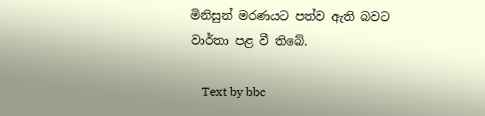මිනිසුන් මරණයට පත්ව ඇති බවට වාර්තා පළ වී තිබේ.

    Text by bbc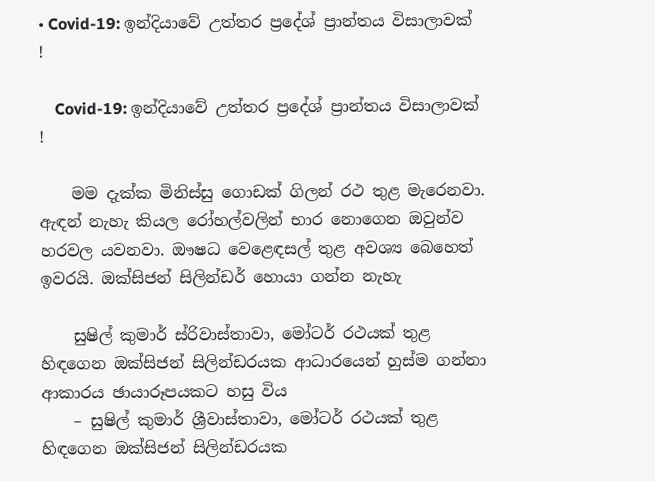• Covid-19: ඉන්දියාවේ උත්තර ප්‍රදේශ් ප්‍රාන්තය විසාලාවක් !

    Covid-19: ඉන්දියාවේ උත්තර ප්‍රදේශ් ප්‍රාන්තය විසාලාවක් !

    මම දැක්ක මිනිස්සු ගොඩක් ගිලන් රථ තුළ මැරෙනවා. ඇඳන් නැහැ කියල රෝහල්වලින් භාර නොගෙන ඔවුන්ව හරවල යවනවා. ඖෂධ වෙළෙඳසල් තුළ අවශ්‍ය බෙහෙත් ඉවරයි. ඔක්සිජන් සිලින්ඩර් හොයා ගන්න නැහැ

    සුෂිල් කුමාර් ස්රිවාස්තාවා, මෝටර් රථයක් තුළ හිඳගෙන ඔක්සිජන් සිලින්ඩරයක ආධාරයෙන් හුස්ම ගන්නා ආකාරය ඡායාරූපයකට හසු විය
    – සුෂිල් කුමාර් ශ්‍රීවාස්තාවා, මෝටර් රථයක් තුළ හිඳගෙන ඔක්සිජන් සිලින්ඩරයක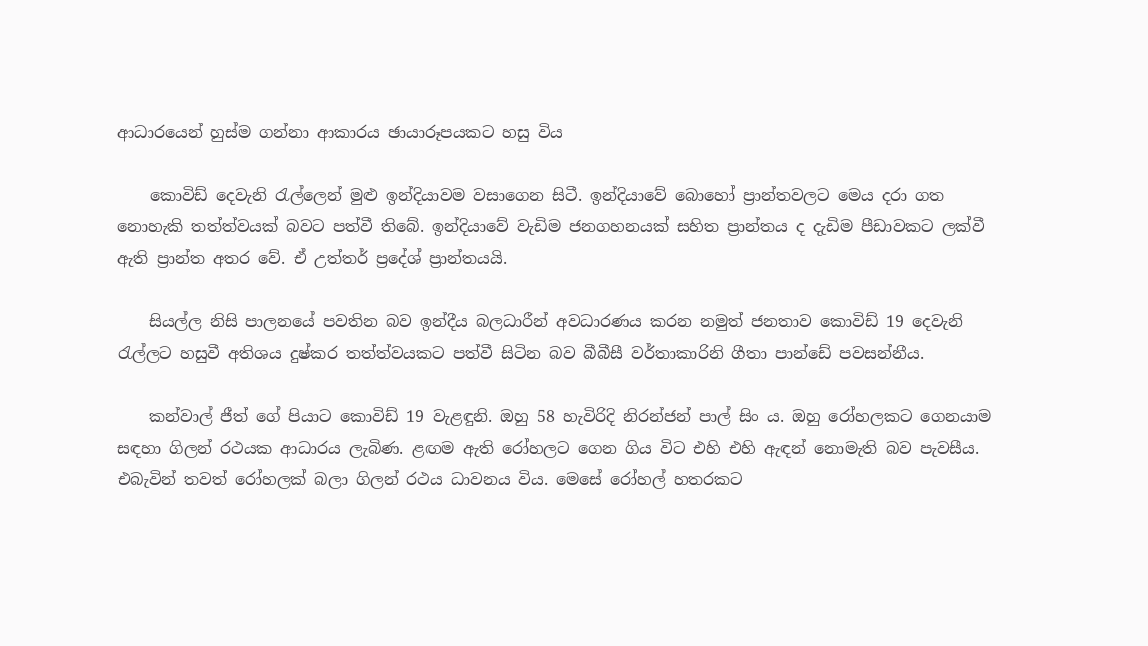ආධාරයෙන් හුස්ම ගන්නා ආකාරය ඡායාරූපයකට හසු විය

    කොවිඩ් දෙවැනි රැල්ලෙන් මුළු ඉන්දියාවම වසාගෙන සිටී. ඉන්දියාවේ බොහෝ ප්‍රාන්තවලට මෙය දරා ගත නොහැකි තත්ත්වයක් බවට පත්වී තිබේ. ඉන්දියාවේ වැඩිම ජනගහනයක් සහිත ප්‍රාන්තය ද දැඩිම පීඩාවකට ලක්වී ඇති ප්‍රාන්ත අතර වේ. ඒ උත්තර් ප්‍රදේශ් ප්‍රාන්තයයි.

    සියල්ල නිසි පාලනයේ පවතින බව ඉන්දීය බලධාරීන් අවධාරණය කරන නමුත් ජනතාව කොවිඩ් 19 දෙවැනි රැල්ලට හසුවී අතිශය දුෂ්කර තත්ත්වයකට පත්වී සිටින බව බීබීසී වර්තාකාරිනි ගීතා පාන්ඩේ පවසන්නීය.

    කන්වාල් ජීත් ගේ පියාට කොවිඩ් 19 වැළඳුනි. ඔහු 58 හැවිරිදි නිරන්ජන් පාල් සිං ය. ඔහු රෝහලකට ගෙනයාම සඳහා ගිලන් රථයක ආධාරය ලැබිණ. ළඟම ඇති රෝහලට ගෙන ගිය විට එහි එහි ඇඳන් නොමැති බව පැවසීය. එබැවින් තවත් රෝහලක් බලා ගිලන් රථය ධාවනය විය. මෙසේ රෝහල් හතරකට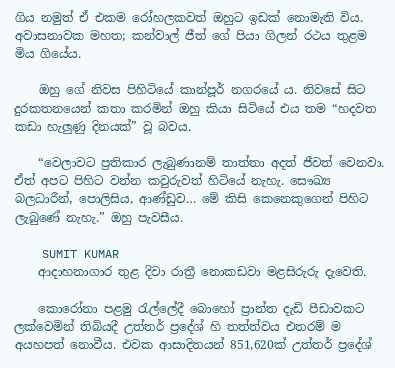ගිය නමුත් ඒ එකම රෝහලකවත් ඔහුට ඉඩක් නොමැති විය. අවාසනාවක මහත; කන්වාල් ජීත් ගේ පියා ගිලන් රථය තුළම මිය ගියේය.

    ඔහු ගේ නිවස පිහිටියේ කාන්පූර් නගරයේ ය. නිවසේ සිට දුරකතනයෙන් කතා කරමින් ඔහු කියා සිටියේ එය තම “හදවත කඩා හැලුණු දිනයක්” වූ බවය.

    “වෙලාවට ප්‍රතිකාර ලැබුණානම් තාත්තා අදත් ජීවත් වෙනවා. ඒත් අපට පිහිට වන්න කවුරුවත් හිටියේ නැහැ. සෞඛ්‍ය බලධාරීන්, පොලිසිය, ආණ්ඩුව… මේ කිසි කෙනෙකුගෙන් පිහිට ලැබුණේ නැහැ.” ඔහු පැවසීය.

    SUMIT KUMAR
    ආදාහනාගාර තුළ දිවා රාත්‍රී නොකඩවා මළසිරුරු දැවෙති.

    කොරෝනා පළමු රැල්ලේදී බොහෝ ප්‍රාන්ත දැඩි පීඩාවකට ලක්වෙමින් තිබියදී උත්තර් ප්‍රදේශ් හි තත්ත්වය එතරම් ම අයහපත් නොවීය. එවක ආසාදිතයන් 851,620ක් උත්තර් ප්‍රදේශ්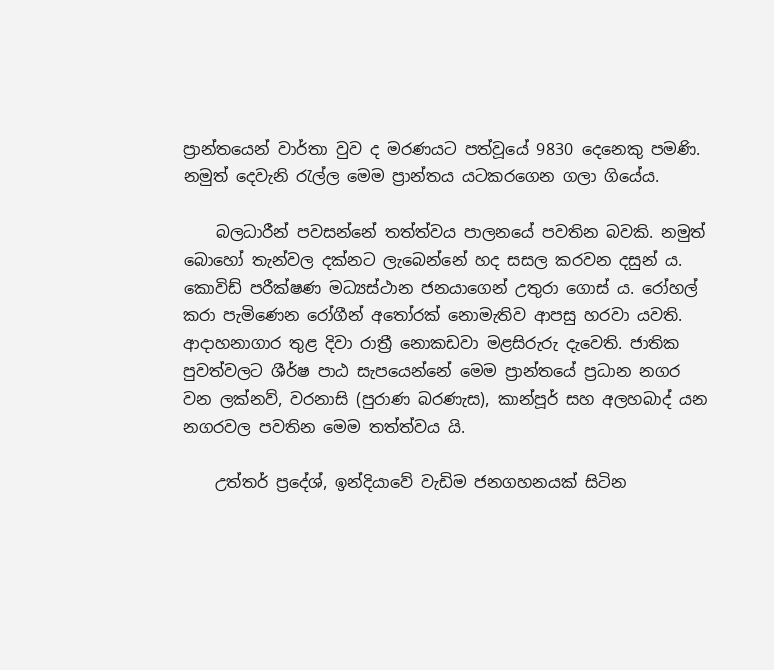ප්‍රාන්තයෙන් වාර්තා වුව ද මරණයට පත්වූයේ 9830 දෙනෙකු පමණි. නමුත් දෙවැනි රැල්ල මෙම ප්‍රාන්තය යටකරගෙන ගලා ගියේය.

    බලධාරීන් පවසන්නේ තත්ත්වය පාලනයේ පවතින බවකි. නමුත් බොහෝ තැන්වල දක්නට ලැබෙන්නේ හද සසල කරවන දසුන් ය. කොවිඩ් පරීක්ෂණ මධ්‍යස්ථාන ජනයාගෙන් උතුරා ගොස් ය. රෝහල් කරා පැමිණෙන රෝගීන් අතෝරක් නොමැතිව ආපසු හරවා යවති. ආදාහනාගාර තුළ දිවා රාත්‍රී නොකඩවා මළසිරුරු දැවෙති. ජාතික පුවත්වලට ශීර්ෂ පාඨ සැපයෙන්නේ මෙම ප්‍රාන්තයේ ප්‍රධාන නගර වන ලක්නව්, වරනාසි (පුරාණ බරණැස), කාන්පූර් සහ අලහබාද් යන නගරවල පවතින මෙම තත්ත්වය යි.

    උත්තර් ප්‍රදේශ්, ඉන්දියාවේ වැඩිම ජනගහනයක් සිටින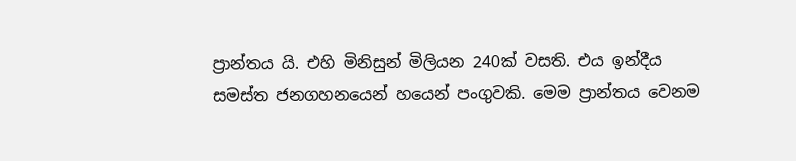ප්‍රාන්තය යි. එහි මිනිසුන් මිලියන 240ක් වසති. එය ඉන්දීය සමස්ත ජනගහනයෙන් හයෙන් පංගුවකි. මෙම ප්‍රාන්තය වෙනම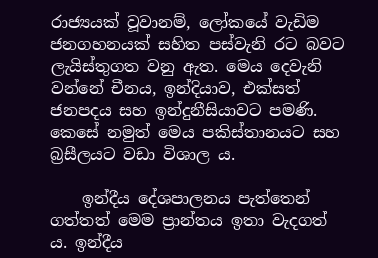රාජ්‍යයක් වූවානම්, ලෝකයේ වැඩිම ජනගහනයක් සහිත පස්වැනි රට බවට ලැයිස්තුගත වනු ඇත. මෙය දෙවැනි වන්නේ චීනය, ඉන්දියාව, එක්සත් ජනපදය සහ ඉන්දුනීසියාවට පමණි. කෙසේ නමුත් මෙය පකිස්තානයට සහ බ්‍රසීලයට වඩා විශාල ය.

    ඉන්දීය දේශපාලනය පැත්තෙන් ගත්තත් මෙම ප්‍රාන්තය ඉතා වැදගත් ය. ඉන්දීය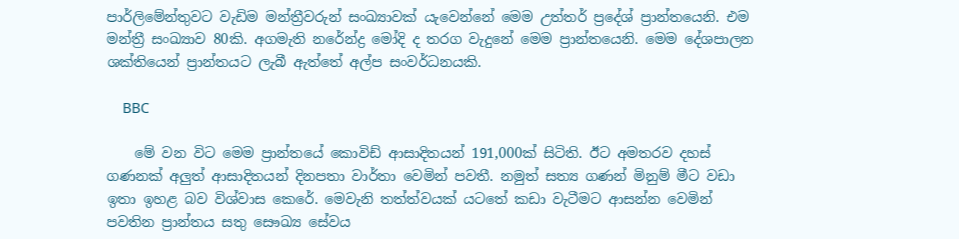පාර්ලිමේන්තුවට වැඩිම මන්ත්‍රීවරුන් සංඛ්‍යාවක් යැවෙන්නේ මෙම උත්තර් ප්‍රදේශ් ප්‍රාන්තයෙනි. එම මන්ත්‍රී සංඛ්‍යාව 80කි. අගමැති නරේන්ද්‍ර මෝදි ද තරග වැදුනේ මෙම ප්‍රාන්තයෙනි. මෙම දේශපාලන ශක්තියෙන් ප්‍රාන්තයට ලැබී ඇත්තේ අල්ප සංවර්ධනයකි.

    BBC

    මේ වන විට මෙම ප්‍රාන්තයේ කොවිඩ් ආසාදිතයන් 191,000ක් සිටිති. ඊට අමතරව දහස් ගණනක් අලුත් ආසාදිතයන් දිනපතා වාර්තා වෙමින් පවතී. නමුත් සත්‍ය ගණන් මිනුම් මීට වඩා ඉතා ඉහළ බව විශ්වාස කෙරේ. මෙවැනි තත්ත්වයක් යටතේ කඩා වැටීමට ආසන්න වෙමින් පවතින ප්‍රාන්තය සතු සෞඛ්‍ය සේවය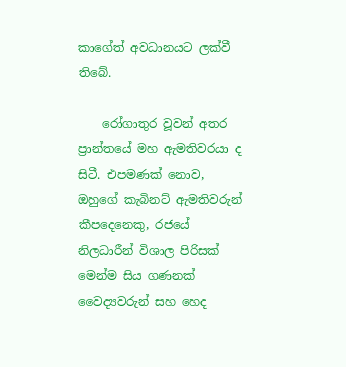කාගේත් අවධානයට ලක්වී තිබේ.

    රෝගාතුර වූවන් අතර ප්‍රාන්තයේ මහ ඇමතිවරයා ද සිටී. එපමණක් නොව, ඔහුගේ කැබිනට් ඇමතිවරුන් කීපදෙනෙකු, රජයේ නිලධාරීන් විශාල පිරිසක් මෙන්ම සිය ගණනක් වෛද්‍යවරුන් සහ හෙද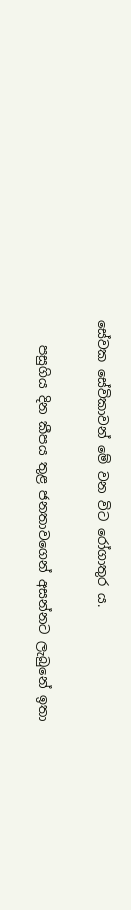සේවක සේවිකාවන් මේ වන විට රෝගාතුර ය.

    පසුගිය දින කීපය තුළ ජනතාවගෙන් අසන්නට ලැබුනේ ඉතා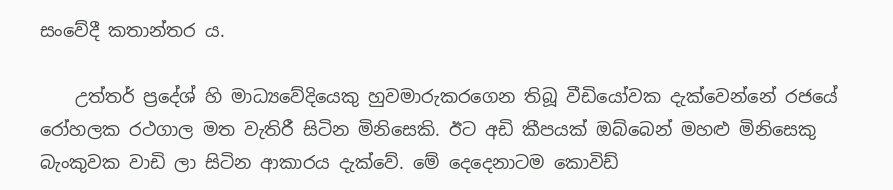සංවේදී කතාන්තර ය.

    උත්තර් ප්‍රදේශ් හි මාධ්‍යවේදියෙකු හුවමාරුකරගෙන තිබූ වීඩියෝවක දැක්වෙන්නේ රජයේ රෝහලක රථගාල මත වැතිරී සිටින මිනිසෙකි. ඊට අඩි කීපයක් ඔබ්බෙන් මහළු මිනිසෙකු බැංකුවක වාඩි ලා සිටින ආකාරය දැක්වේ. මේ දෙදෙනාටම කොවිඩ්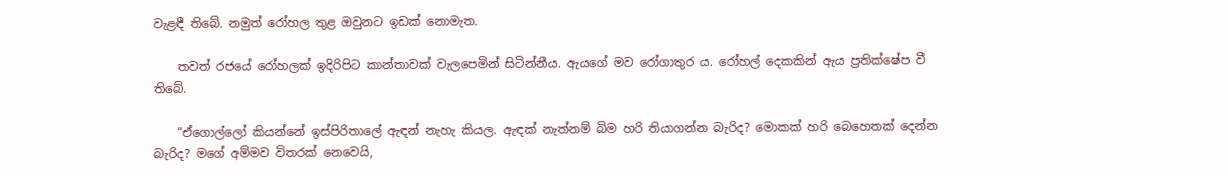වැළඳී තිබේ. නමුත් රෝහල තුළ ඔවුනට ඉඩක් නොමැත.

    තවත් රජයේ රෝහලක් ඉදිරිපිට කාන්තාවක් වැලපෙමින් සිටින්නීය. ඇයගේ මව රෝගාතුර ය. රෝහල් දෙකකින් ඇය ප්‍රතික්ෂේප වී තිබේ.

    “ඒගොල්ලෝ කියන්නේ ඉස්පිරිතාලේ ඇඳන් නැහැ කියල. ඇඳක් නැත්නම් බිම හරි තියාගන්න බැරිද? මොකක් හරි බෙහෙතක් දෙන්න බැරිද? මගේ අම්මව විතරක් නෙවෙයි,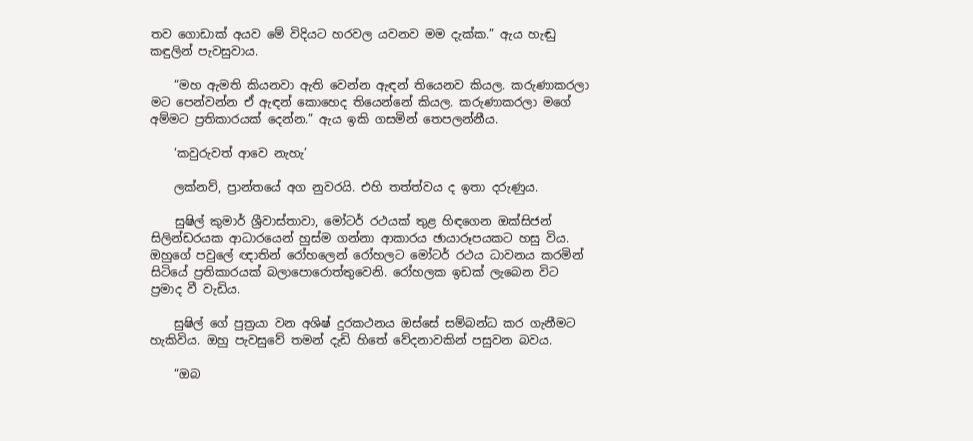තව ගොඩාක් අයව මේ විදියට හරවල යවනව මම දැක්ක.” ඇය හැඬු කඳුලින් පැවසුවාය.

    “මහ ඇමති කියනවා ඇති වෙන්න ඇඳන් තියෙනව කියල. කරුණාකරලා මට පෙන්වන්න ඒ ඇඳන් කොහෙද තියෙන්නේ කියල. කරුණාකරලා මගේ අම්මට ප්‍රතිකාරයක් දෙන්න.” ඇය ඉකි ගසමින් තෙපලන්නීය.

    ‘කවුරුවත් ආවෙ නැහැ’

    ලක්නව්, ප්‍රාන්තයේ අග නුවරයි. එහි තත්ත්වය ද ඉතා දරුණුය.

    සුෂිල් කුමාර් ශ්‍රීවාස්තාවා, මෝටර් රථයක් තුළ හිඳගෙන ඔක්සිජන් සිලින්ඩරයක ආධාරයෙන් හුස්ම ගන්නා ආකාරය ඡායාරූපයකට හසු විය. ඔහුගේ පවුලේ ඥාතින් රෝහලෙන් රෝහලට මෝටර් රථය ධාවනය කරමින් සිටියේ ප්‍රතිකාරයක් බලාපොරොත්තුවෙනි. රෝහලක ඉඩක් ලැබෙන විට ප්‍රමාද වී වැඩිය.

    සුෂිල් ගේ පුත්‍රයා වන අශිෂ් දුරකථනය ඔස්සේ සම්බන්ධ කර ගැනීමට හැකිවිය. ඔහු පැවසුවේ තමන් දැඩි හිතේ වේදනාවකින් පසුවන බවය.

    “ඔබ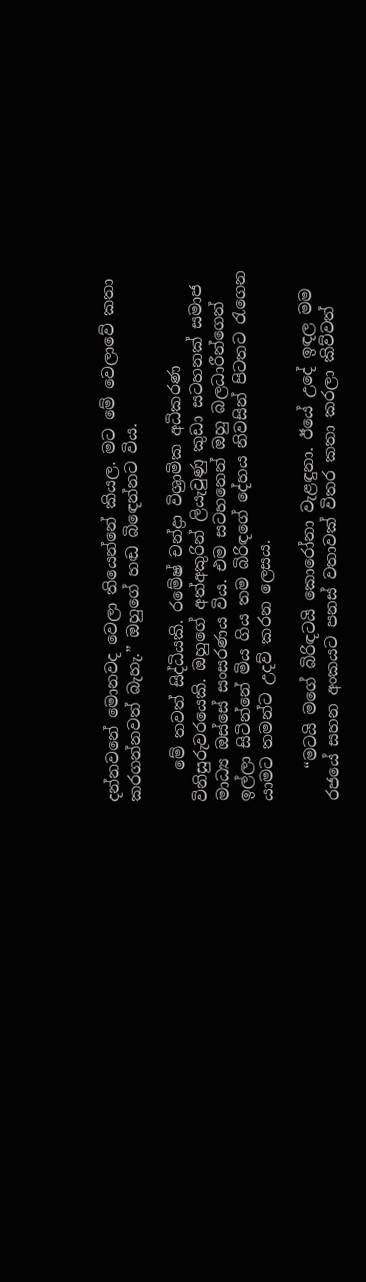දන්නවනේ මොනවද වෙලා තියෙන්නේ කියල. මට මේ වෙලාවේ කතා කරගන්නවත් බැහැ.” ඔහුගේ හඬ බිඳෙන්නට විය.

    මේ තවත් සිද්ධියකි. රමේෂ් චන්ද්‍රා විශ්‍රාමික අධිකරණ විනිසුරුවරයෙකි. ඔහුගේ අත්අකුරින් ලියැවුණු කුඩා සටහනක් සමාජ මාධ්‍ය ඔස්සේ සංසරණය විය. එම සටහනෙන් ඔහු බලධාරීන්ගෙන් ඉල්ලා සිටින්නේ මිය ගිය තම බිරිඳගේ දේහය නිවසින් පිටතට රැගෙන යාමට තමන්ට උදව් කරන ලෙසය.

    “මටයි මගේ බිරිඳටයි කොරෝනා වැළඳුනා. ඊයේ උදේ ඉඳල මම රජයේ සහන අංකයට පනස් වතාවක් විතර කතා කරලා කිව්වත්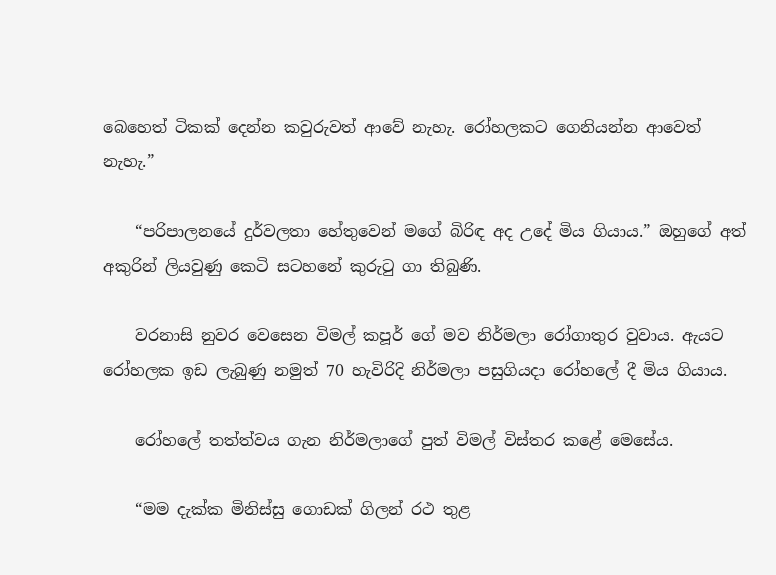බෙහෙත් ටිකක් දෙන්න කවුරුවත් ආවේ නැහැ. රෝහලකට ගෙනියන්න ආවෙත් නැහැ.”

    “පරිපාලනයේ දුර්වලතා හේතුවෙන් මගේ බිරිඳ අද උදේ මිය ගියාය.” ඔහුගේ අත් අකුරින් ලියවුණු කෙටි සටහනේ කුරුටු ගා තිබුණි.

    වරනාසි නුවර වෙසෙන විමල් කපූර් ගේ මව නිර්මලා රෝගාතුර වුවාය. ඇයට රෝහලක ඉඩ ලැබුණු නමුත් 70 හැවිරිදි නිර්මලා පසුගියදා රෝහලේ දී මිය ගියාය.

    රෝහලේ තත්ත්වය ගැන නිර්මලාගේ පුත් විමල් විස්තර කළේ මෙසේය.

    “මම දැක්ක මිනිස්සු ගොඩක් ගිලන් රථ තුළ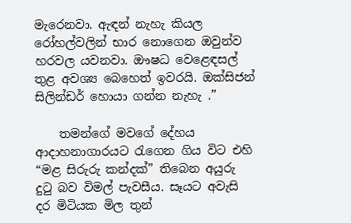මැරෙනවා. ඇඳන් නැහැ කියල රෝහල්වලින් භාර නොගෙන ඔවුන්ව හරවල යවනවා. ඖෂධ වෙළෙඳසල් තුළ අවශ්‍ය බෙහෙත් ඉවරයි. ඔක්සිජන් සිලින්ඩර් හොයා ගන්න නැහැ .”

    තමන්ගේ මවගේ දේහය ආදාහනාගාරයට රැගෙන ගිය විට එහි “මළ සිරුරු කන්දක්” තිබෙන අයුරු දුටු බව විමල් පැවසීය. සෑයට අවැසි දර මිටියක මිල තුන්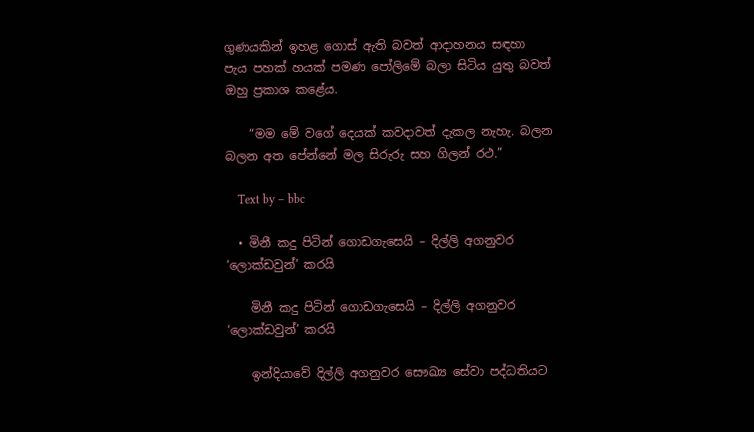ගුණයකින් ඉහළ ගොස් ඇති බවත් ආදාහනය සඳහා පැය පහක් හයක් පමණ පෝලිමේ බලා සිටිය යුතු බවත් ඔහු ප්‍රකාශ කළේය.

    “මම මේ වගේ දෙයක් කවදාවත් දැකල නැහැ. බලන බලන අත පේන්නේ මල සිරුරු සහ ගිලන් රථ.”

    Text by – bbc

  • මිනී කදු පිටින් ගොඩගැසෙයි – දිල්ලි අගනුවර ‘ලොක්ඩවුන්’ කරයි

    මිනී කදු පිටින් ගොඩගැසෙයි – දිල්ලි අගනුවර ‘ලොක්ඩවුන්’ කරයි

    ඉන්දියාවේ දිල්ලි අගනුවර සෞඛ්‍ය සේවා පද්ධතියට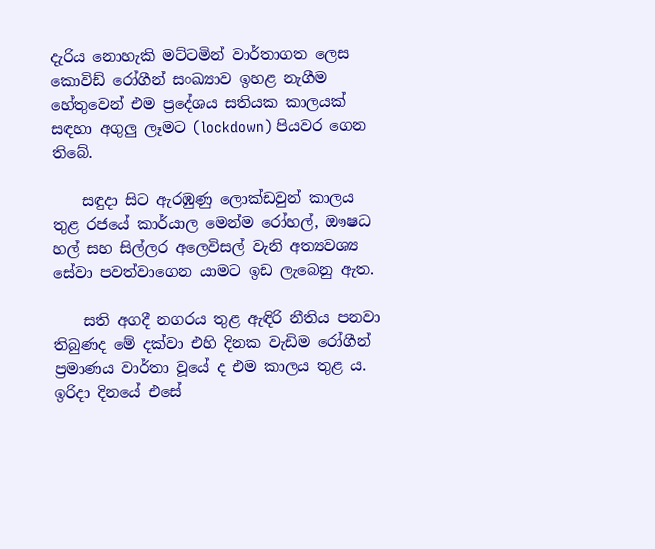දැරිය නොහැකි මට්ටමින් වාර්තාගත ලෙස කොවිඩ් රෝගීන් සංඛ්‍යාව ඉහළ නැගීම හේතුවෙන් එම ප්‍රදේශය සතියක කාලයක් සඳහා අගුලු ලෑමට (lockdown) පියවර ගෙන තිබේ.

    සඳුදා සිට ඇරඹුණු ලොක්ඩවුන් කාලය තුළ රජයේ කාර්යාල මෙන්ම රෝහල්, ඖෂධ හල් සහ සිල්ලර අලෙවිසල් වැනි අත්‍යවශ්‍ය සේවා පවත්වාගෙන යාමට ඉඩ ලැබෙනු ඇත.

    සති අගදී නගරය තුළ ඇඳිරි නීතිය පනවා තිබුණද මේ දක්වා එහි දිනක වැඩිම රෝගීන් ප්‍රමාණය වාර්තා වූයේ ද එම කාලය තුළ ය. ඉරිදා දිනයේ එසේ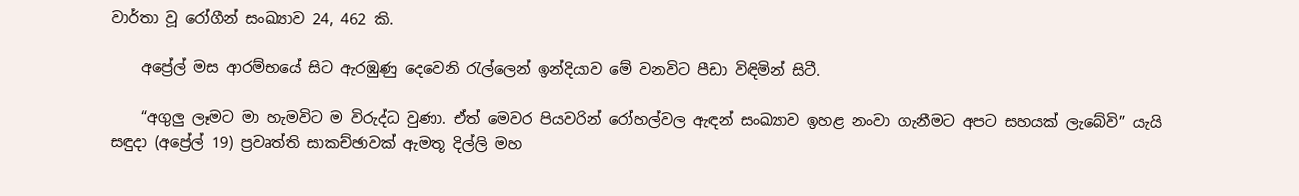වාර්තා වූ රෝගීන් සංඛ්‍යාව 24, 462 කි.

    අප්‍රේල් මස ආරම්භයේ සිට ඇරඹුණු දෙවෙනි රැල්ලෙන් ඉන්දියාව මේ වනවිට පීඩා විඳිමින් සිටී.

    “අගුලු ලෑමට මා හැමවිට ම විරුද්ධ වුණා. ඒත් මෙවර පියවරින් රෝහල්වල ඇඳන් සංඛ්‍යාව ඉහළ නංවා ගැනීමට අපට සහයක් ලැබේවි” යැයි සඳුදා (අප්‍රේල් 19) ප්‍රවෘත්ති සාකච්ඡාවක් ඇමතූ දිල්ලි මහ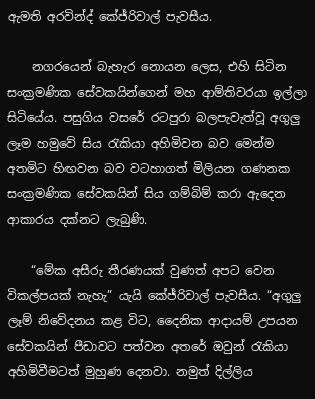ඇමති අරවින්ද් කේජ්රිවාල් පැවසීය.

    නගරයෙන් බැහැර නොයන ලෙස, එහි සිටින සංක්‍රමණික සේවකයින්ගෙන් මහ ආම්තිවරයා ඉල්ලා සිටියේය. පසුගිය වසරේ රටපුරා බලපැවැත්වූ අගුලු ලෑම හමුවේ සිය රැකියා අහිමිවන බව මෙන්ම අතමිට හිඟවන බව වටහාගත් මිලියන ගණනක සංක්‍රමණික සේවකයින් සිය ගම්බිම් කරා ඇදෙන ආකාරය දක්නට ලැබුණි.

    “මේක අසීරු තීරණයක් වුණත් අපට වෙන විකල්පයක් නැහැ” යැයි කේජ්රිවාල් පැවසීය. “අගුලු ලෑම් නිවේදනය කළ විට, දෛනික ආදායම් උපයන සේවකයින් පීඩාවට පත්වන අතරේ ඔවුන් රැකියා අහිමිවීමටත් මුහුණ දෙනවා. නමුත් දිල්ලිය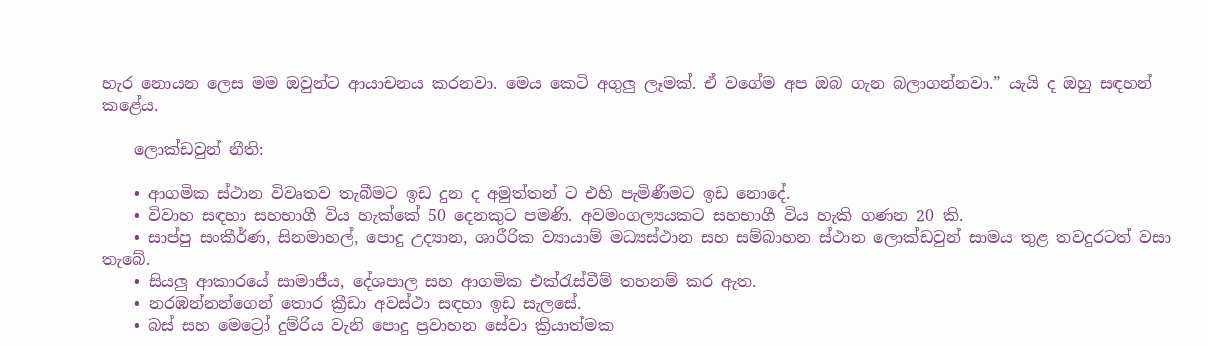හැර නොයන ලෙස මම ඔවුන්ට ආයාචනය කරනවා. මෙය කෙටි අගුලු ලෑමක්. ඒ වගේම අප ඔබ ගැන බලාගන්නවා.” යැයි ද ඔහු සඳහන් කළේය.

    ලොක්ඩවුන් නීති:

    • ආගමික ස්ථාන විවෘතව තැබීමට ඉඩ දුන ද අමුත්තන් ට එහි පැමිණීමට ඉඩ නොදේ.
    • විවාහ සඳහා සහභාගී විය හැක්කේ 50 දෙනකුට පමණි. අවමංගල්‍යයකට සහභාගී විය හැකි ගණන 20 කි.
    • සාප්පු සංකීර්ණ, සිනමාහල්, පොදු උද්‍යාන, ශාරීරික ව්‍යායාම් මධ්‍යස්ථාන සහ සම්බාහන ස්ථාන ලොක්ඩවුන් සාමය තුළ තවදුරටත් වසා තැබේ.
    • සියලු ආකාරයේ සාමාජීය, දේශපාල සහ ආගමික එක්රැස්වීම් තහනම් කර ඇත.
    • නරඹන්නන්ගෙන් තොර ක්‍රීඩා අවස්ථා සඳහා ඉඩ සැලසේ.
    • බස් සහ මෙට්‍රෝ දුම්රිය වැනි පොදු ප්‍රවාහන සේවා ක්‍රියාත්මක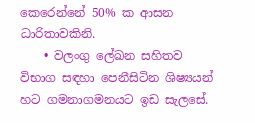කෙරෙන්නේ 50% ක ආසන ධාරිතාවකිනි.
    • වලංගු ලේඛන සහිතව විභාග සඳහා පෙනීසිටින ශිෂ්‍යයන් හට ගමනාගමනයට ඉඩ සැලසේ.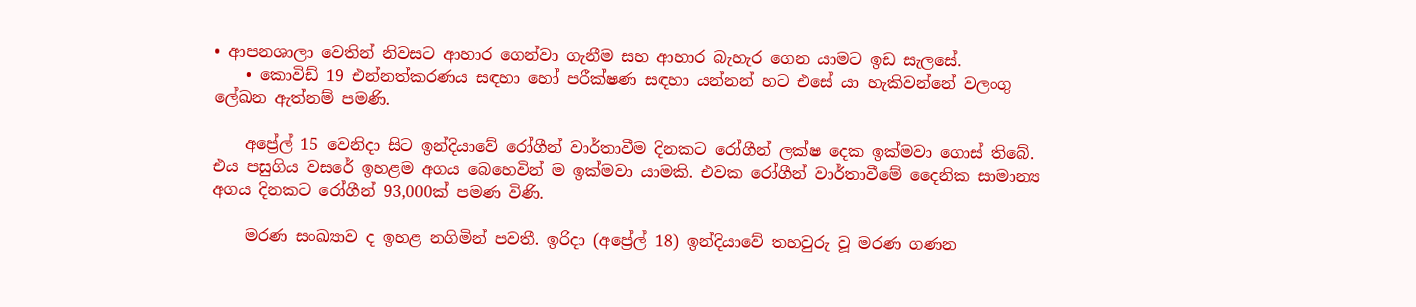• ආපනශාලා වෙතින් නිවසට ආහාර ගෙන්වා ගැනීම සහ ආහාර බැහැර ගෙන යාමට ඉඩ සැලසේ.
    • කොවිඩ් 19 එන්නත්කරණය සඳහා හෝ පරීක්ෂණ සඳහා යන්නන් හට එසේ යා හැකිවන්නේ වලංගු ලේඛන ඇත්නම් පමණි.

    අප්‍රේල් 15 වෙනිදා සිට ඉන්දියාවේ රෝගීන් වාර්තාවීම දිනකට රෝගීන් ලක්ෂ දෙක ඉක්මවා ගොස් තිබේ. එය පසුගිය වසරේ ඉහළම අගය බෙහෙවින් ම ඉක්මවා යාමකි. එවක රෝගීන් වාර්තාවීමේ දෛනික සාමාන්‍ය අගය දිනකට රෝගීන් 93,000ක් පමණ විණි.

    මරණ සංඛ්‍යාව ද ඉහළ නගිමින් පවතී. ඉරිදා (අප්‍රේල් 18) ඉන්දියාවේ තහවුරු වූ මරණ ගණන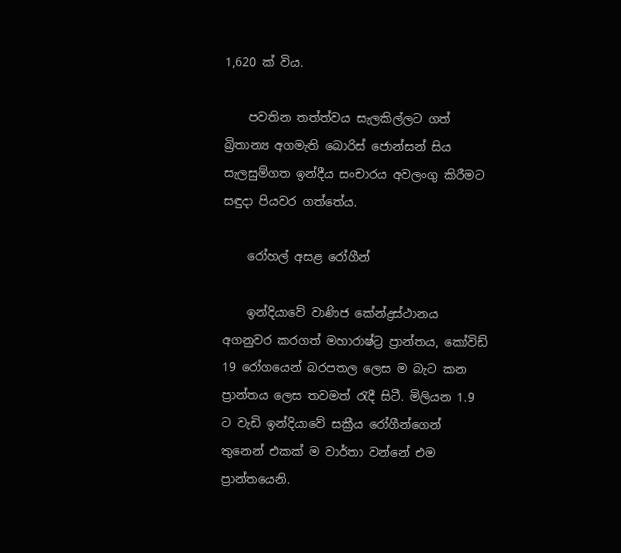1,620 ක් විය.

    පවතින තත්ත්වය සැලකිල්ලට ගත් බ්‍රිතාන්‍ය අගමැති බොරිස් ජොන්සන් සිය සැලසුම්ගත ඉන්දීය සංචාරය අවලංගු කිරීමට සඳුදා පියවර ගත්තේය.

    රෝහල් අසළ රෝගීන්

    ඉන්දියාවේ වාණිජ කේන්ද්‍රස්ථානය අගනුවර කරගත් මහාරාෂ්ට්‍ර ප්‍රාන්තය, කෝවිඩ් 19 රෝගයෙන් බරපතල ලෙස ම බැට කන ප්‍රාන්තය ලෙස තවමත් රැදී සිටී. මිලියන 1.9 ට වැඩි ඉන්දියාවේ සක්‍රීය රෝගීන්ගෙන් තුනෙන් එකක් ම වාර්තා වන්නේ එම ප්‍රාන්තයෙනි.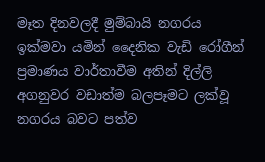මෑත දිනවලදී මුම්බායි නගරය ඉක්මවා යමින් දෛනික වැඩි රෝගීන් ප්‍රමාණය වාර්තාවීම අතින් දිල්ලි අගනුවර වඩාත්ම බලපෑමට ලක්වූ නගරය බවට පත්ව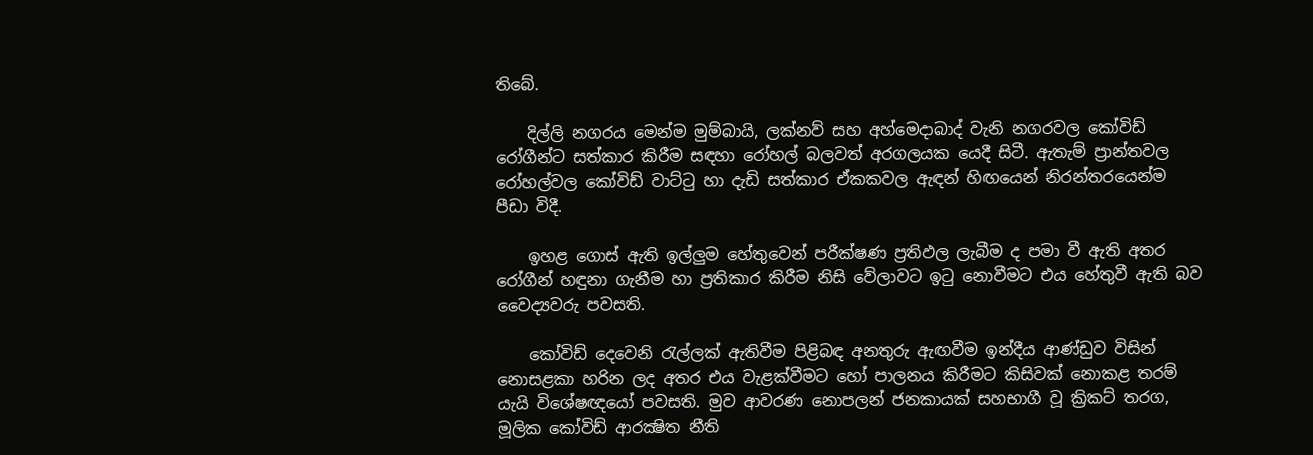තිබේ.

    දිල්ලි නගරය මෙන්ම මුම්බායි, ලක්නව් සහ අහ්මෙදාබාද් වැනි නගරවල කෝවිඩ් රෝගීන්ට සත්කාර කිරීම සඳහා රෝහල් බලවත් අරගලයක යෙදී සිටී. ඇතැම් ප්‍රාන්තවල රෝහල්වල කෝවිඩ් වාට්ටු හා දැඩි සත්කාර ඒකකවල ඇඳන් හිඟයෙන් නිරන්තරයෙන්ම පීඩා විදී.

    ඉහළ ගොස් ඇති ඉල්ලුම හේතුවෙන් පරීක්ෂණ ප්‍රතිඵල ලැබීම ද පමා වී ඇති අතර රෝගීන් හඳුනා ගැනීම හා ප්‍රතිකාර කිරීම නිසි වේලාවට ඉටු නොවීමට එය හේතුවී ඇති බව වෛද්‍යවරු පවසති.

    කෝවිඩ් දෙවෙනි රැල්ලක් ඇතිවීම පිළිබඳ අනතුරු ඇඟවීම ඉන්දීය ආණ්ඩුව විසින් නොසළකා හරින ලද අතර එය වැළක්වීමට හෝ පාලනය කිරීමට කිසිවක් නොකළ තරම් යැයි විශේෂඥයෝ පවසති. මුව ආවරණ නොපලන් ජනකායක් සහභාගී වූ ක්‍රිකට් තරග, මූලික කෝවිඩ් ආරක්‍ෂිත නීති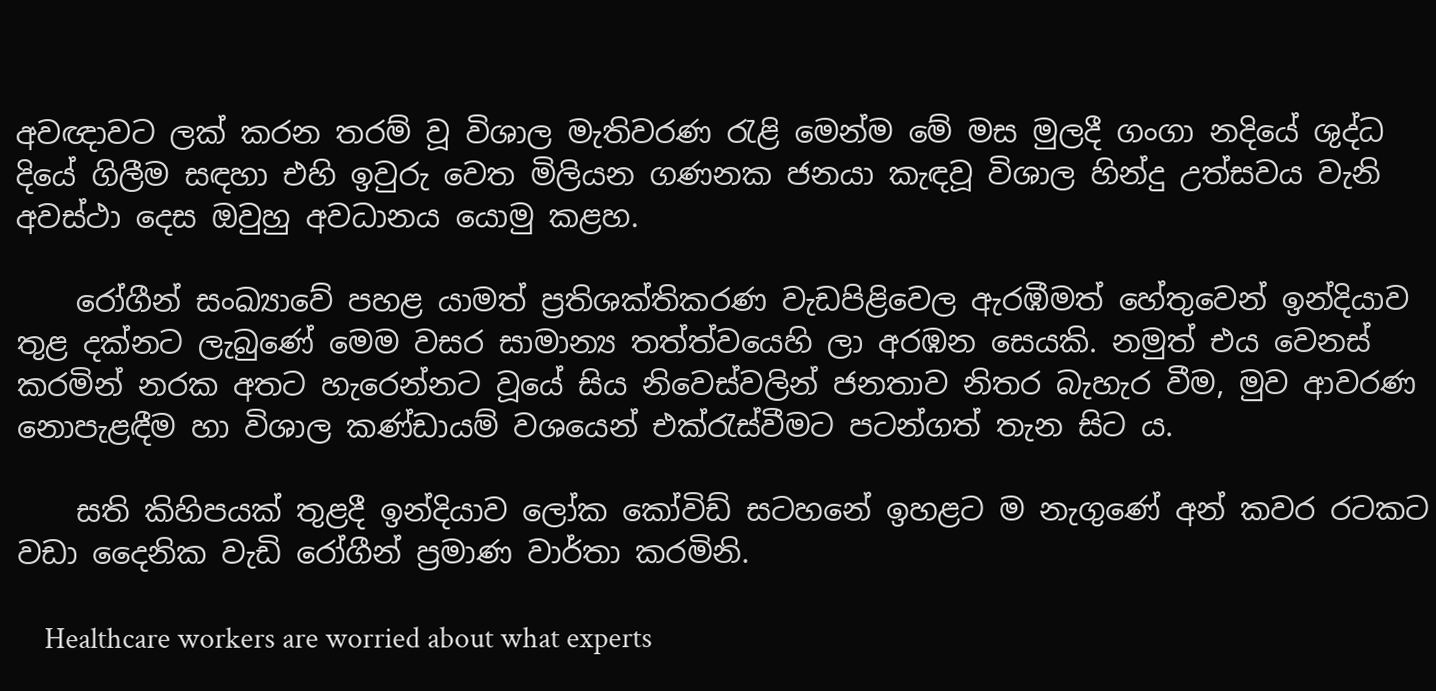අවඥාවට ලක් කරන තරම් වූ විශාල මැතිවරණ රැළි මෙන්ම මේ මස මුලදී ගංගා නදියේ ශුද්ධ දියේ ගිලීම සඳහා එහි ඉවුරු වෙත මිලියන ගණනක ජනයා කැඳවූ විශාල හින්දු උත්සවය වැනි අවස්ථා දෙස ඔවුහු අවධානය යොමු කළහ.

    රෝගීන් සංඛ්‍යාවේ පහළ යාමත් ප්‍රතිශක්තිකරණ වැඩපිළිවෙල ඇරඹීමත් හේතුවෙන් ඉන්දියාව තුළ දක්නට ලැබුණේ මෙම වසර සාමාන්‍ය තත්ත්වයෙහි ලා අරඹන සෙයකි. නමුත් එය වෙනස් කරමින් නරක අතට හැරෙන්නට වූයේ සිය නිවෙස්වලින් ජනතාව නිතර බැහැර වීම, මුව ආවරණ නොපැළඳීම හා විශාල කණ්ඩායම් වශයෙන් එක්රැස්වීමට පටන්ගත් තැන සිට ය.

    සති කිහිපයක් තුළදී ඉන්දියාව ලෝක කෝවිඩ් සටහනේ ඉහළට ම නැගුණේ අන් කවර රටකට වඩා දෛනික වැඩි රෝගීන් ප්‍රමාණ වාර්තා කරමිනි.

    Healthcare workers are worried about what experts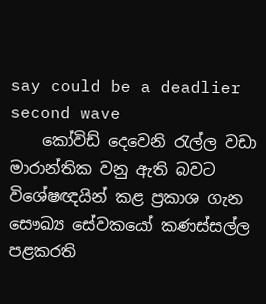say could be a deadlier second wave
    කෝවිඩ් දෙවෙනි රැල්ල වඩා මාරාන්තික වනු ඇති බවට විශේෂඥයින් කළ ප්‍රකාශ ගැන සෞඛ්‍ය සේවකයෝ කණස්සල්ල පළකරති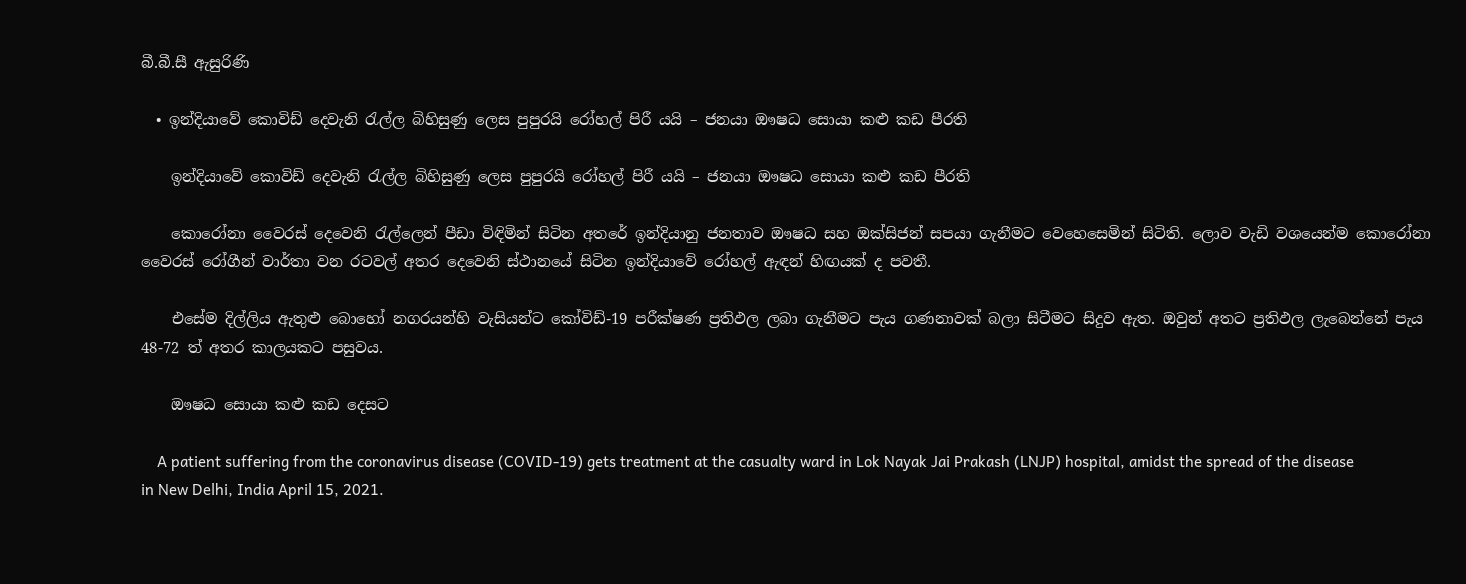බී.බී.සී ඇසුරිණි

  • ඉන්දියාවේ කොවිඩ් දෙවැනි රැල්ල බිහිසුණු ලෙස පුපුරයි රෝහල් පිරී යයි – ජනයා ඖෂධ සොයා කළු කඩ පීරති

    ඉන්දියාවේ කොවිඩ් දෙවැනි රැල්ල බිහිසුණු ලෙස පුපුරයි රෝහල් පිරී යයි – ජනයා ඖෂධ සොයා කළු කඩ පීරති

    කොරෝනා වෛරස් දෙවෙනි රැල්ලෙන් පීඩා විඳිමින් සිටින අතරේ ඉන්දියානු ජනතාව ඖෂධ සහ ඔක්සිජන් සපයා ගැනීමට වෙහෙසෙමින් සිටිති. ලොව වැඩි වශයෙන්ම කොරෝනා වෛරස් රෝගීන් වාර්තා වන රටවල් අතර දෙවෙනි ස්ථානයේ සිටින ඉන්දියාවේ රෝහල් ඇඳන් හිඟයක් ද පවතී.

    එසේම දිල්ලිය ඇතුළු බොහෝ නගරයන්හි වැසියන්ට කෝවිඩ්-19 පරීක්ෂණ ප්‍රතිඵල ලබා ගැනීමට පැය ගණනාවක් බලා සිටීමට සිදුව ඇත. ඔවුන් අතට ප්‍රතිඵල ලැබෙන්නේ පැය 48-72 ත් අතර කාලයකට පසුවය.

    ඖෂධ සොයා කළු කඩ දෙසට

    A patient suffering from the coronavirus disease (COVID-19) gets treatment at the casualty ward in Lok Nayak Jai Prakash (LNJP) hospital, amidst the spread of the disease in New Delhi, India April 15, 2021.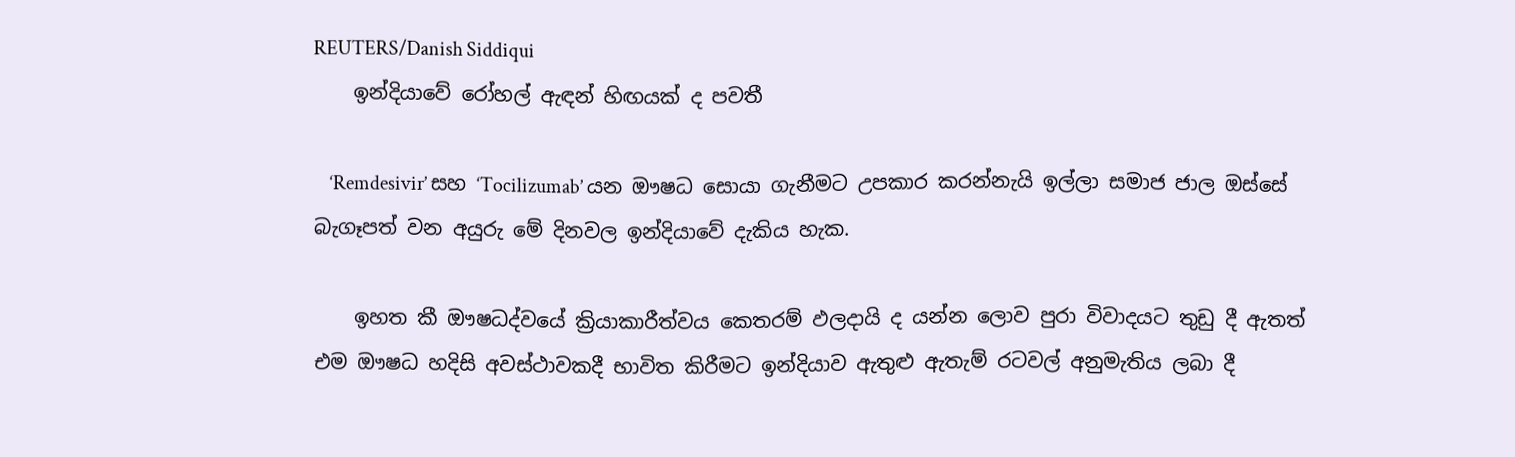REUTERS/Danish Siddiqui
    ඉන්දියාවේ රෝහල් ඇඳන් හිඟයක් ද පවතී

    ‘Remdesivir’ සහ ‘Tocilizumab’ යන ඖෂධ සොයා ගැනීමට උපකාර කරන්නැයි ඉල්ලා සමාජ ජාල ඔස්සේ බැගෑපත් වන අයුරු මේ දිනවල ඉන්දියාවේ දැකිය හැක.

    ඉහත කී ඖෂධද්වයේ ක්‍රියාකාරීත්වය කෙතරම් ඵලදායි ද යන්න ලොව පුරා විවාදයට තුඩු දී ඇතත් එම ඖෂධ හදිසි අවස්ථාවකදී භාවිත කිරීමට ඉන්දියාව ඇතුළු ඇතැම් රටවල් අනුමැතිය ලබා දී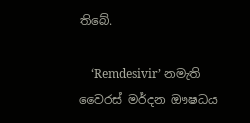තිබේ.

    ‘Remdesivir’ නමැති වෛරස් මර්දන ඖෂධය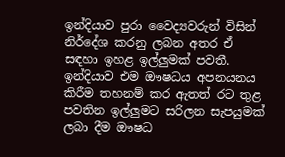ඉන්දියාව පුරා වෛද්‍යවරුන් විසින් නිර්දේශ කරනු ලබන අතර ඒ සඳහා ඉහළ ඉල්ලුමක් පවතී. ඉන්දියාව එම ඖෂධය අපනයනය කිරීම තහනම් කර ඇතත් රට තුළ පවතින ඉල්ලුමට සරිලන සැපයුමක් ලබා දීම ඖෂධ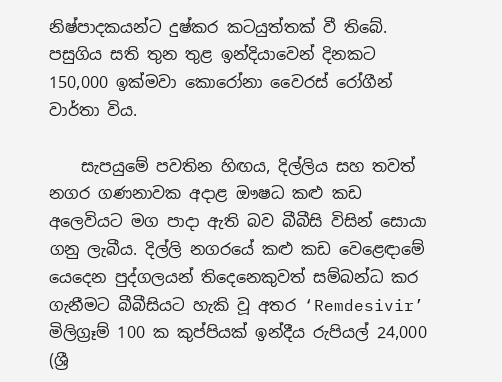නිෂ්පාදකයන්ට දුෂ්කර කටයුත්තක් වී තිබේ. පසුගිය සති තුන තුළ ඉන්දියාවෙන් දිනකට 150,000 ඉක්මවා කොරෝනා වෛරස් රෝගීන් වාර්තා විය.

    සැපයුමේ පවතින හිඟය, දිල්ලිය සහ තවත් නගර ගණනාවක අදාළ ඖෂධ කළු කඩ අලෙවියට මග පාදා ඇති බව බීබීසි විසින් සොයා ගනු ලැබීය. දිල්ලි නගරයේ කළු කඩ වෙළෙඳාමේ යෙදෙන පුද්ගලයන් තිදෙනෙකුවත් සම්බන්ධ කර ගැනීමට බීබීසියට හැකි වූ අතර ‘Remdesivir’ මිලිග්‍රෑම් 100 ක කුප්පියක් ඉන්දීය රුපියල් 24,000 (ශ්‍රී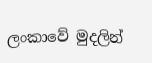ලංකාවේ මුදලින්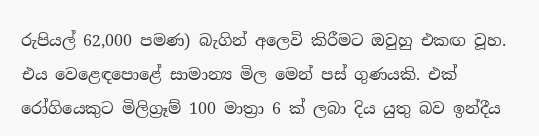රුපියල් 62,000 පමණ) බැගින් අලෙවි කිරීමට ඔවුහු එකඟ වූහ. එය වෙළෙඳපොළේ සාමාන්‍ය මිල මෙන් පස් ගුණයකි. එක් රෝගියෙකුට මිලිග්‍රෑම් 100 මාත්‍රා 6 ක් ලබා දිය යුතු බව ඉන්දීය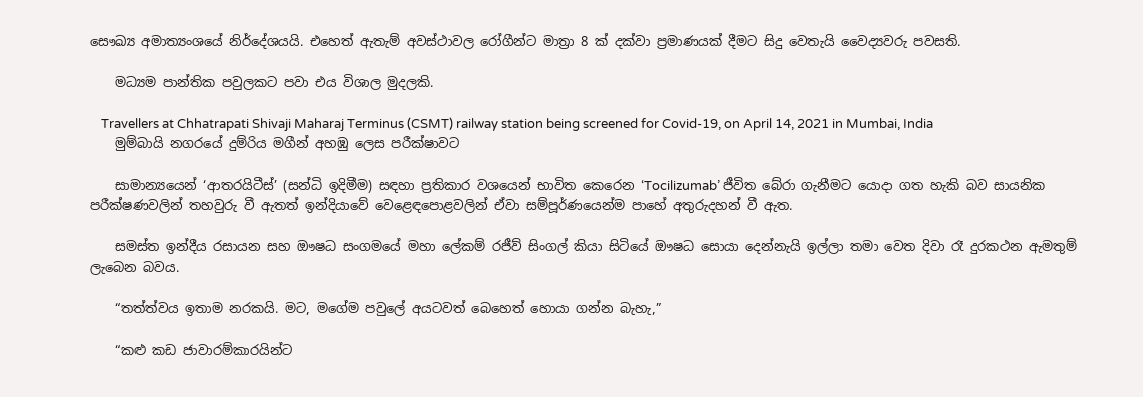සෞඛ්‍ය අමාත්‍යංශයේ නිර්දේශයයි. එහෙත් ඇතැම් අවස්ථාවල රෝගීන්ට මාත්‍රා 8 ක් දක්වා ප්‍රමාණයක් දීමට සිදු වෙතැයි වෛද්‍යවරු පවසති.

    මධ්‍යම පාන්තික පවුලකට පවා එය විශාල මුදලකි.

    Travellers at Chhatrapati Shivaji Maharaj Terminus (CSMT) railway station being screened for Covid-19, on April 14, 2021 in Mumbai, India
    මුම්බායි නගරයේ දුම්රිය මගීන් අහඹු ලෙස පරීක්ෂාවට

    සාමාන්‍යයෙන් ‘ආතරයිටීස්’ (සන්ධි ඉදිමීම) සඳහා ප්‍රතිකාර වශයෙන් භාවිත කෙරෙන ‘Tocilizumab’ ජීවිත බේරා ගැනීමට යොදා ගත හැකි බව සායනික පරීක්ෂණවලින් තහවුරු වී ඇතත් ඉන්දියාවේ වෙළෙඳපොළවලින් ඒවා සම්පූර්ණයෙන්ම පාහේ අතුරුදහන් වී ඇත.

    සමස්ත ඉන්දීය රසායන සහ ඖෂධ සංගමයේ මහා ලේකම් රජීව් සිංගල් කියා සිටියේ ඖෂධ සොයා දෙන්නැයි ඉල්ලා තමා වෙත දිවා රෑ දුරකථන ඇමතුම් ලැබෙන බවය.

    “තත්ත්වය ඉතාම නරකයි. මට, මගේම පවුලේ අයටවත් බෙහෙත් හොයා ගන්න බැහැ,”

    “කළු කඩ ජාවාරම්කාරයින්ට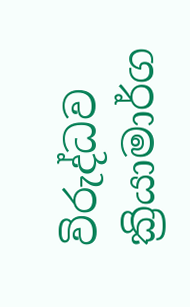විරුද්ධව ක්‍රියාමාර්ග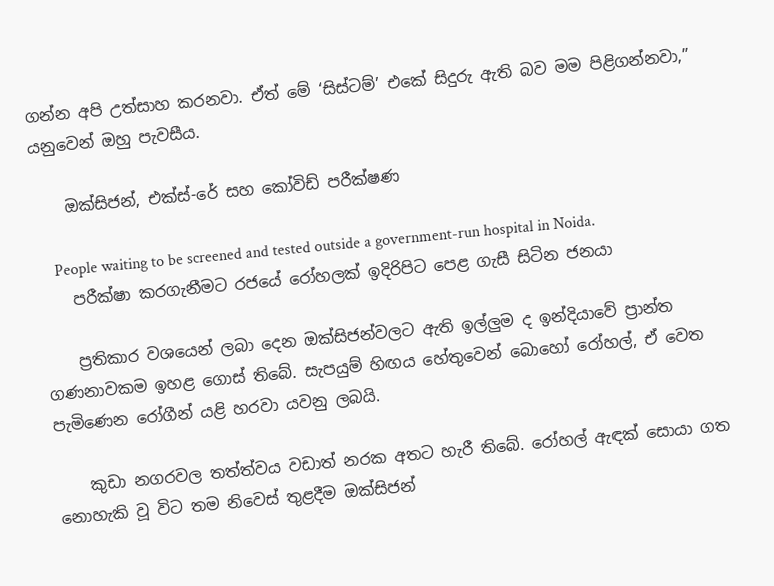ගන්න අපි උත්සාහ කරනවා. ඒත් මේ ‘සිස්ටම්’ එකේ සිදුරු ඇති බව මම පිළිගන්නවා,” යනුවෙන් ඔහු පැවසීය.

    ඔක්සිජන්, එක්ස්-රේ සහ කෝවිඩ් පරීක්ෂණ

    People waiting to be screened and tested outside a government-run hospital in Noida.
    පරීක්ෂා කරගැනීමට රජයේ රෝහලක් ඉදිරිපිට පෙළ ගැසී සිටින ජනයා

    ප්‍රතිකාර වශයෙන් ලබා දෙන ඔක්සිජන්වලට ඇති ඉල්ලුම ද ඉන්දියාවේ ප්‍රාන්ත ගණනාවකම ඉහළ ගොස් තිබේ. සැපයුම් හිඟය හේතුවෙන් බොහෝ රෝහල්, ඒ වෙත පැමිණෙන රෝගීන් යළි හරවා යවනු ලබයි.

    කුඩා නගරවල තත්ත්වය වඩාත් නරක අතට හැරී තිබේ. රෝහල් ඇඳක් සොයා ගත නොහැකි වූ විට තම නිවෙස් තුළදීම ඔක්සිජන්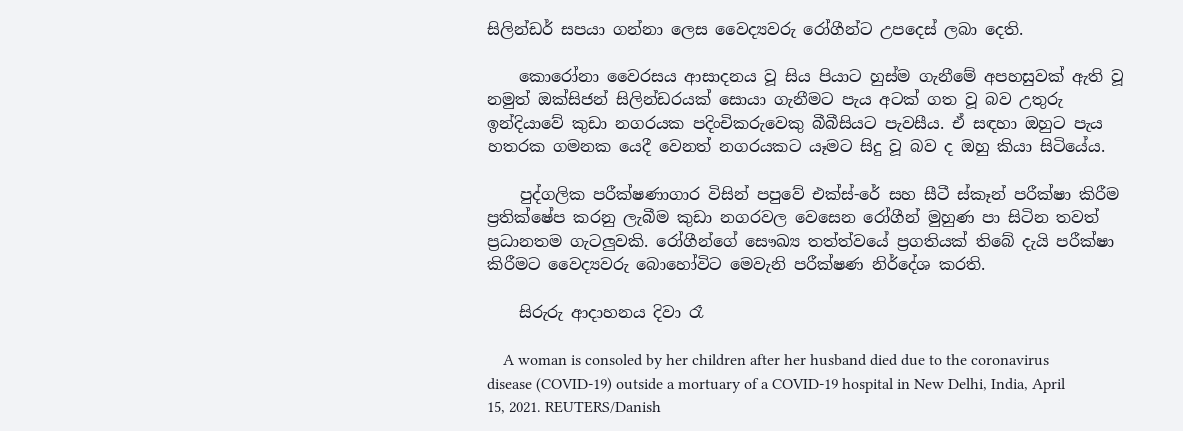සිලින්ඩර් සපයා ගන්නා ලෙස වෛද්‍යවරු රෝගීන්ට උපදෙස් ලබා දෙති.

    කොරෝනා වෛරසය ආසාදනය වූ සිය පියාට හුස්ම ගැනීමේ අපහසුවක් ඇති වූ නමුත් ඔක්සිජන් සිලින්ඩරයක් සොයා ගැනීමට පැය අටක් ගත වූ බව උතුරු ඉන්දියාවේ කුඩා නගරයක පදිංචිකරුවෙකු බීබීසියට පැවසීය. ඒ සඳහා ඔහුට පැය හතරක ගමනක යෙදී වෙනත් නගරයකට යෑමට සිදු වූ බව ද ඔහු කියා සිටියේය.

    පුද්ගලික පරීක්ෂණාගාර විසින් පපුවේ එක්ස්-රේ සහ සීටී ස්කෑන් පරීක්ෂා කිරීම ප්‍රතික්ෂේප කරනු ලැබීම කුඩා නගරවල වෙසෙන රෝගීන් මුහුණ පා සිටින තවත් ප්‍රධානතම ගැටලුවකි. රෝගීන්ගේ සෞඛ්‍ය තත්ත්වයේ ප්‍රගතියක් තිබේ දැයි පරීක්ෂා කිරීමට වෛද්‍යවරු බොහෝවිට මෙවැනි පරීක්ෂණ නිර්දේශ කරති.

    සිරුරු ආදාහනය දිවා රෑ

    A woman is consoled by her children after her husband died due to the coronavirus disease (COVID-19) outside a mortuary of a COVID-19 hospital in New Delhi, India, April 15, 2021. REUTERS/Danish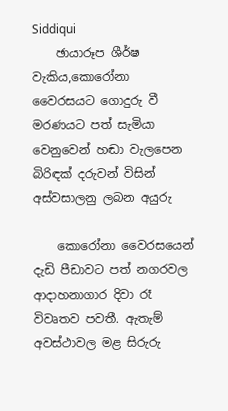Siddiqui
    ඡායාරූප ශීර්ෂ වැකිය,කොරෝනා වෛරසයට ගොදුරු වී මරණයට පත් සැමියා වෙනුවෙන් හඬා වැලපෙන බිරිඳක් දරුවන් විසින් අස්වසාලනු ලබන අයුරු

    කොරෝනා වෛරසයෙන් දැඩි පීඩාවට පත් නගරවල ආදාහනාගාර දිවා රෑ විවෘතව පවතී. ඇතැම් අවස්ථාවල මළ සිරුරු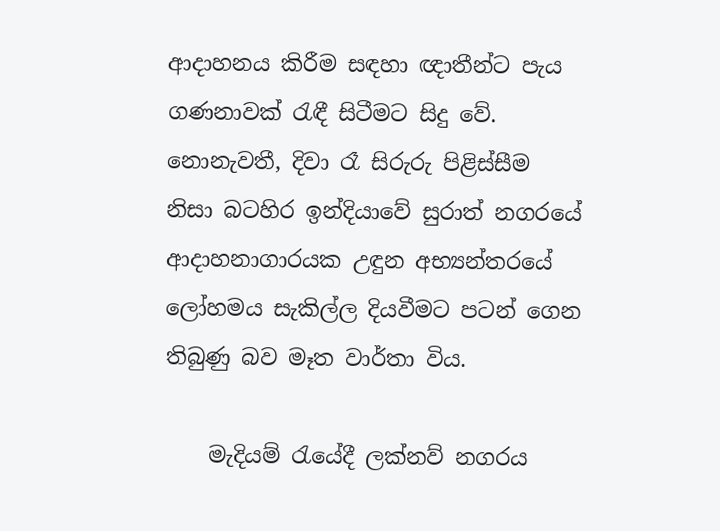ආදාහනය කිරීම සඳහා ඥාතීන්ට පැය ගණනාවක් රැඳී සිටීමට සිදු වේ. නොනැවතී, දිවා රෑ සිරුරු පිළිස්සීම නිසා බටහිර ඉන්දියාවේ සුරාත් නගරයේ ආදාහනාගාරයක උඳුන අභ්‍යන්තරයේ ලෝහමය සැකිල්ල දියවීමට පටන් ගෙන තිබුණු බව මෑත වාර්තා විය.

    මැදියම් රැයේදී ලක්නව් නගරය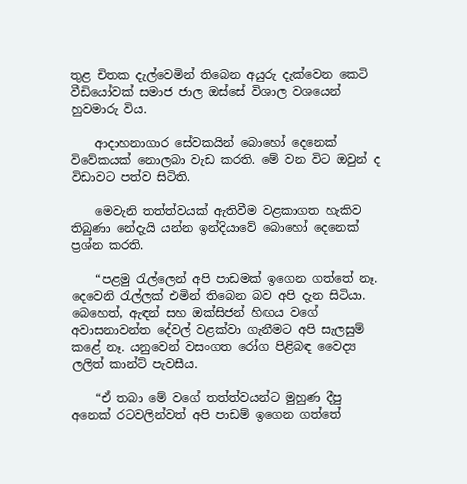තුළ චිතක දැල්වෙමින් තිබෙන අයුරු දැක්වෙන කෙටි වීඩියෝවක් සමාජ ජාල ඔස්සේ විශාල වශයෙන් හුවමාරු විය.

    ආදාහනාගාර සේවකයින් බොහෝ දෙනෙක් විවේකයක් නොලබා වැඩ කරති. මේ වන විට ඔවුන් ද විඩාවට පත්ව සිටිති.

    මෙවැනි තත්ත්වයක් ඇතිවීම වළකාගත හැකිව තිබුණා නේදැයි යන්න ඉන්දියාවේ බොහෝ දෙනෙක් ප්‍රශ්න කරති.

    “පළමු රැල්ලෙන් අපි පාඩමක් ඉගෙන ගත්තේ නෑ. දෙවෙනි රැල්ලක් එමින් තිබෙන බව අපි දැන සිටියා. බෙහෙත්, ඇඳන් සහ ඔක්සිජන් හිඟය වගේ අවාසනාවන්ත දේවල් වළක්වා ගැනීමට අපි සැලසුම් කළේ නෑ. යනුවෙන් වසංගත රෝග පිළිබඳ වෛද්‍ය ලලිත් කාන්ට් පැවසීය.

    “ඒ තබා මේ වගේ තත්ත්වයන්ට මුහුණ දීපු අනෙක් රටවලින්වත් අපි පාඩම් ඉගෙන ගත්තේ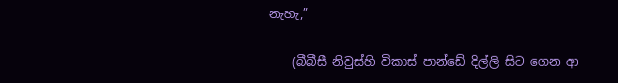නැහැ,”

    (බීබීසී නිවුස්හි විකාස් පාන්ඩේ දිල්ලි සිට ගෙන ආ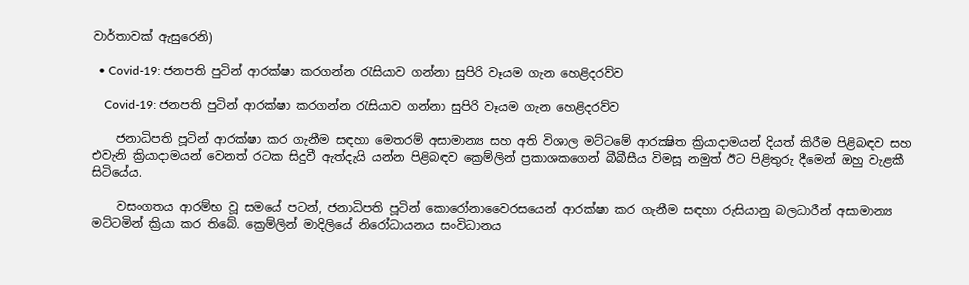වාර්තාවක් ඇසුරෙනි)

  • Covid-19: ජනපති පුටින් ආරක්ෂා කරගන්න රැසියාව ගන්නා සුපිරි වෑයම ගැන හෙළිදරව්ව

    Covid-19: ජනපති පුටින් ආරක්ෂා කරගන්න රැසියාව ගන්නා සුපිරි වෑයම ගැන හෙළිදරව්ව

    ජනාධිපති පූටින් ආරක්ෂා කර ගැනීම සඳහා මෙතරම් අසාමාන්‍ය සහ අති විශාල මට්ටමේ ආරක්‍ෂිත ක්‍රියාදාමයන් දියත් කිරීම පිළිබඳව සහ එවැනි ක්‍රියාදාමයන් වෙනත් රටක සිදුවී ඇත්දැයි යන්න පිළිබඳව ක්‍රෙම්ලින් ප්‍රකාශකගෙන් බීබීසීය විමසූ නමුත් ඊට පිළිතුරු දීමෙන් ඔහු වැළකී සිටියේය.

    වසංගතය ආරම්භ වූ සමයේ පටන්, ජනාධිපති පූටින් කොරෝනාවෛරසයෙන් ආරක්ෂා කර ගැනීම සඳහා රුසියානු බලධාරීන් අසාමාන්‍ය මට්ටමින් ක්‍රියා කර තිබේ. ක්‍රෙම්ලින් මාදිලියේ නිරෝධායනය සංවිධානය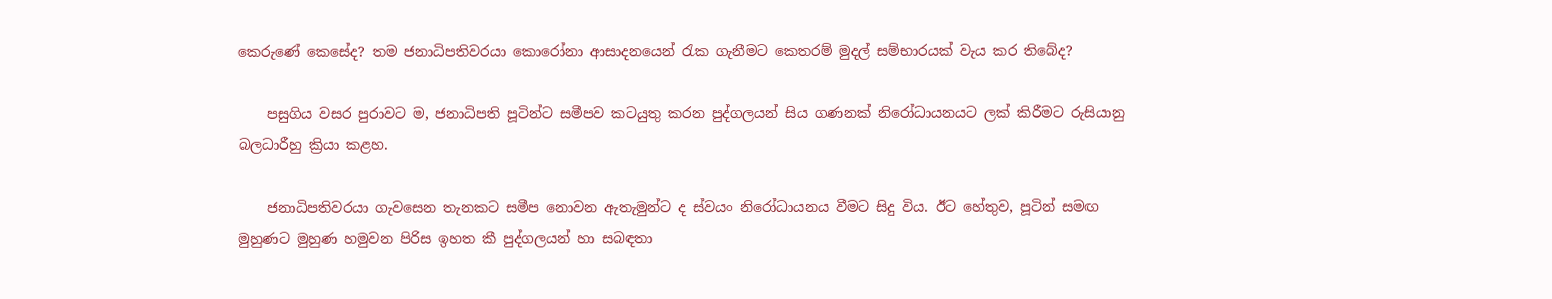කෙරුණේ කෙසේද? තම ජනාධිපතිවරයා කොරෝනා ආසාදනයෙන් රැක ගැනීමට කෙතරම් මුදල් සම්භාරයක් වැය කර තිබේද?

    පසුගිය වසර පුරාවට ම, ජනාධිපති පූටින්ට සමීපව කටයුතු කරන පුද්ගලයන් සිය ගණනක් නිරෝධායනයට ලක් කිරීමට රුසියානු බලධාරීහු ක්‍රියා කළහ.

    ජනාධිපතිවරයා ගැවසෙන තැනකට සමීප නොවන ඇතැමුන්ට ද ස්වයං නිරෝධායනය වීමට සිදු විය. ඊට හේතුව, පූටින් සමඟ මුහුණට මුහුණ හමුවන පිරිස ඉහත කී පුද්ගලයන් හා සබඳතා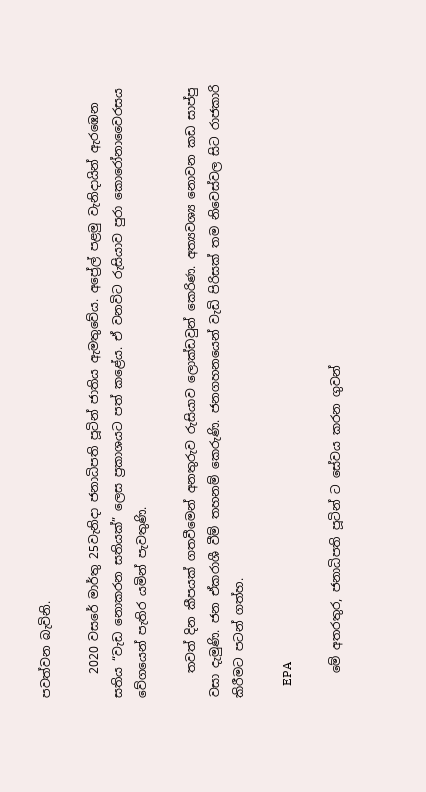පවත්වන බැවිනි.

    2020 වසරේ මාර්තු 25වැනිදා ජනාධිපති පූටින් ජාතිය ඇමතුවේය. අප්‍රේල් පළමු වැනිදායින් ඇරඹෙන සතිය “වැඩ නොකරන සතියක්” ලෙස ප්‍රකාශයට පත් කළේය. ඒ වනවිට රුසියාව පුරා කොරෝනාවෛරසය වේගයෙන් පැතිර යමින් පැවතුණි.

    තවත් දින කීපයක් ගතවීමෙන් අනතුරුව රුසියාව ලොක්ඩවුන් කෙරිණ. අත්‍යවශ්‍ය නොවන කඩ සාප්පු වසා දැමුණි. ජන ඒකරාශී වීම් තහනම් කෙරුණි. ජනගහනයෙන් වැඩි පිරිසක් තම නිවෙස්වල සිට රාජකාරි කිරීමට පටන් ගත්හ.

    EPA

    මේ අතරතුර, ජනාධිපති පූටින් ට සේවය කරන ගුවන්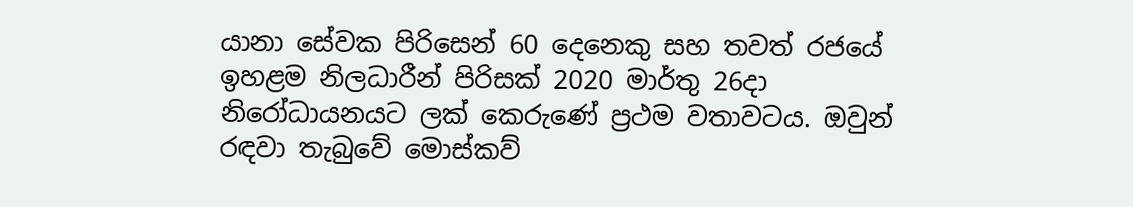යානා සේවක පිරිසෙන් 60 දෙනෙකු සහ තවත් රජයේ ඉහළම නිලධාරීන් පිරිසක් 2020 මාර්තු 26දා නිරෝධායනයට ලක් කෙරුණේ ප්‍රථම වතාවටය. ඔවුන් රඳවා තැබුවේ මොස්කව්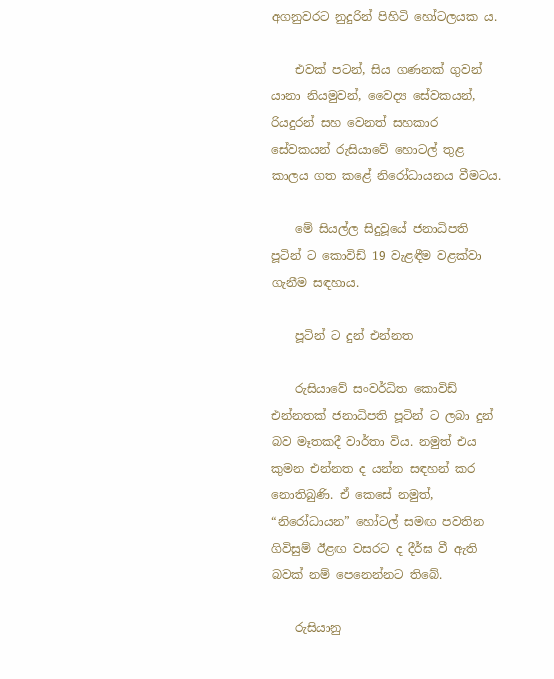අගනුවරට නුදුරින් පිහිටි හෝටලයක ය.

    එවක් පටන්, සිය ගණනක් ගුවන් යානා නියමුවන්, වෛද්‍ය සේවකයන්, රියදුරන් සහ වෙනත් සහකාර සේවකයන් රුසියාවේ හොටල් තුළ කාලය ගත කළේ නිරෝධායනය වීමටය.

    මේ සියල්ල සිදුවූයේ ජනාධිපති පූටින් ට කොවිඩ් 19 වැළඳීම වළක්වා ගැනීම සඳහාය.

    පූටින් ට දුන් එන්නත

    රුසියාවේ සංවර්ධිත කොවිඩ් එන්නතක් ජනාධිපති පූටින් ට ලබා දුන් බව මෑතකදී වාර්තා විය. නමුත් එය කුමන එන්නත ද යන්න සඳහන් කර නොතිබුණි. ඒ කෙසේ නමුත්, “නිරෝධායන” හෝටල් සමඟ පවතින ගිවිසුම් ඊළඟ වසරට ද දීර්ඝ වී ඇති බවක් නම් පෙනෙන්නට තිබේ.

    රුසියානු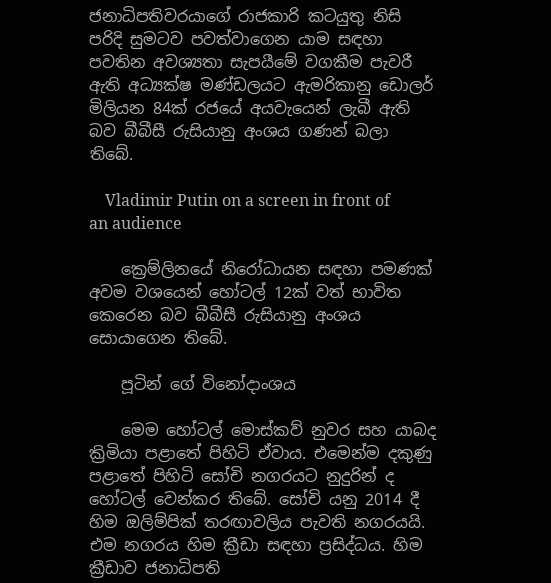ජනාධිපතිවරයාගේ රාජකාරි කටයුතු නිසි පරිදි සුමටව පවත්වාගෙන යාම සඳහා පවතින අවශ්‍යතා සැපයීමේ වගකීම පැවරී ඇති අධ්‍යක්ෂ මණ්ඩලයට ඇමරිකානු ඩොලර් මිලියන 84ක් රජයේ අයවැයෙන් ලැබී ඇති බව බීබීසී රුසියානු අංශය ගණන් බලා තිබේ.

    Vladimir Putin on a screen in front of an audience

    ක්‍රෙම්ලිනයේ නිරෝධායන සඳහා පමණක් අවම වශයෙන් හෝටල් 12ක් වත් භාවිත කෙරෙන බව බීබීසී රුසියානු අංශය සොයාගෙන තිබේ.

    පූටින් ගේ විනෝදාංශය

    මෙම හෝටල් මොස්කව් නුවර සහ යාබද ක්‍රිමියා පළාතේ පිහිටි ඒවාය. එමෙන්ම දකුණු පළාතේ පිහිටි සෝචි නගරයට නුදුරින් ද හෝටල් වෙන්කර තිබේ. සෝචි යනු 2014 දී හිම ඔලිම්පික් තරඟාවලිය පැවති නගරයයි. එම නගරය හිම ක්‍රීඩා සඳහා ප්‍රසිද්ධය. හිම ක්‍රීඩාව ජනාධිපති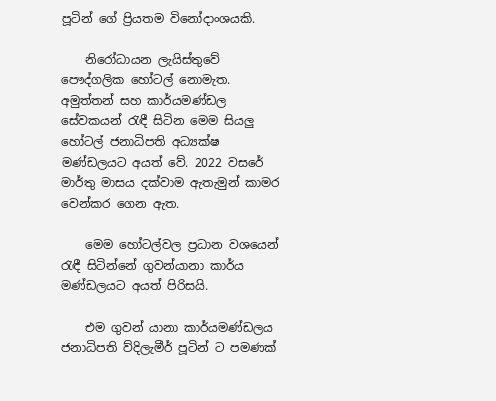පූටින් ගේ ප්‍රියතම විනෝදාංශයකි.

    නිරෝධායන ලැයිස්තුවේ පෞද්ගලික හෝටල් නොමැත. අමුත්තන් සහ කාර්යමණ්ඩල සේවකයන් රැඳී සිටින මෙම සියලු හෝටල් ජනාධිපති අධ්‍යක්ෂ මණ්ඩලයට අයත් වේ. 2022 වසරේ මාර්තු මාසය දක්වාම ඇතැමුන් කාමර වෙන්කර ගෙන ඇත.

    මෙම හෝටල්වල ප්‍රධාන වශයෙන් රැඳී සිටින්නේ ගුවන්යානා කාර්ය මණ්ඩලයට අයත් පිරිසයි.

    එම ගුවන් යානා කාර්යමණ්ඩලය ජනාධිපති ව්දිලැමීර් පූටින් ට පමණක්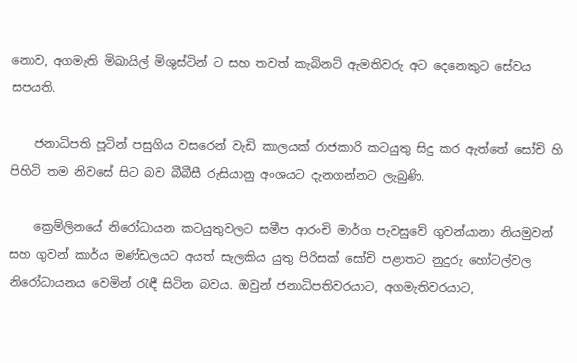නොව, අගමැති මිඛායිල් මිශුස්ටින් ට සහ තවත් කැබිනට් ඇමතිවරු අට දෙනෙකුට සේවය සපයති.

    ජනාධිපති පූටින් පසුගිය වසරෙන් වැඩි කාලයක් රාජකාරි කටයුතු සිදු කර ඇත්තේ සෝචි හි පිහිටි තම නිවසේ සිට බව බීබීසී රුසියානු අංශයට දැනගන්නට ලැබුණි.

    ක්‍රෙම්ලිනයේ නිරෝධායන කටයුතුවලට සමීප ආරංචි මාර්ග පැවසුවේ ගුවන්යානා නියමුවන් සහ ගුවන් කාර්ය මණ්ඩලයට අයත් සැලකිය යුතු පිරිසක් සෝචි පළාතට නුදුරු හෝටල්වල නිරෝධායනය වෙමින් රැඳී සිටින බවය. ඔවුන් ජනාධිපතිවරයාට, අගමැතිවරයාට,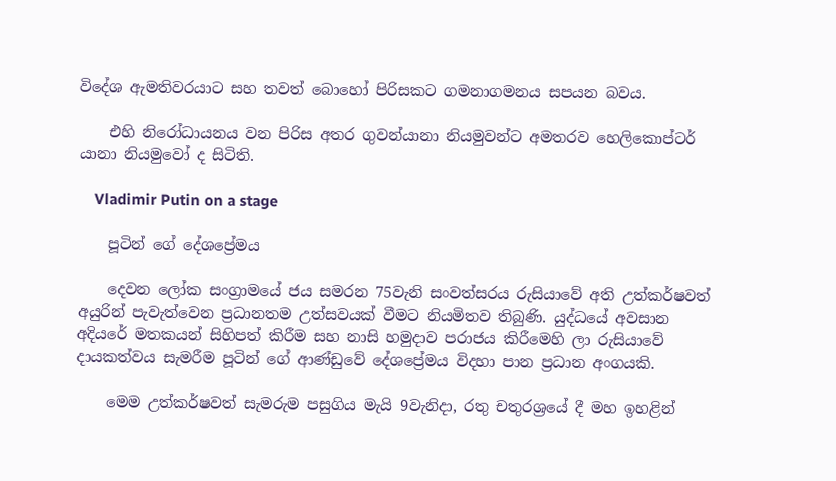විදේශ ඇමතිවරයාට සහ තවත් බොහෝ පිරිසකට ගමනාගමනය සපයන බවය.

    එහි නිරෝධායනය වන පිරිස අතර ගුවන්යානා නියමුවන්ට අමතරව හෙලිකොප්ටර් යානා නියමුවෝ ද සිටිති.

    Vladimir Putin on a stage

    පූටින් ගේ දේශප්‍රේමය

    දෙවන ලෝක සංග්‍රාමයේ ජය සමරන 75වැනි සංවත්සරය රුසියාවේ අති උත්කර්ෂවත් අයුරින් පැවැත්වෙන ප්‍රධානතම උත්සවයක් වීමට නියමිතව තිබුණි. යුද්ධයේ අවසාන අදියරේ මතකයන් සිහිපත් කිරීම සහ නාසි හමුදාව පරාජය කිරීමෙහි ලා රුසියාවේ දායකත්වය සැමරීම පූටින් ගේ ආණ්ඩුවේ දේශප්‍රේමය විදහා පාන ප්‍රධාන අංගයකි.

    මෙම උත්කර්ෂවත් සැමරුම පසුගිය මැයි 9වැනිදා, රතු චතුරශ්‍රයේ දී මහ ඉහළින්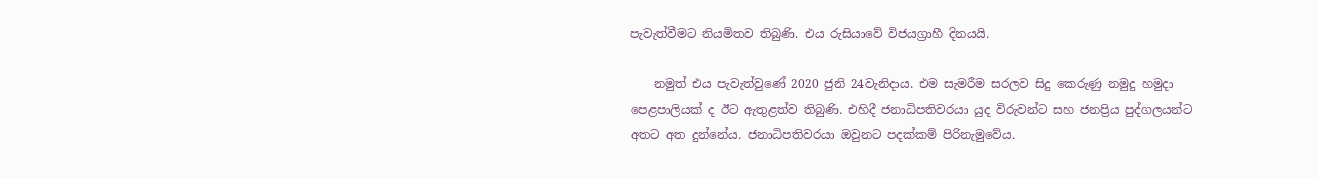පැවැත්වීමට නියමිතව තිබුණි. එය රුසියාවේ විජයග්‍රාහී දිනයයි.

    නමුත් එය පැවැත්වුණේ 2020 ජුනි 24වැනිදාය. එම සැමරීම සරලව සිදු කෙරුණු නමුදු හමුදා පෙළපාලියක් ද ඊට ඇතුළත්ව තිබුණි. එහිදී ජනාධිපතිවරයා යුද විරුවන්ට සහ ජනප්‍රිය පුද්ගලයන්ට අතට අත දුන්නේය. ජනාධිපතිවරයා ඔවුනට පදක්කම් පිරිනැමුවේය.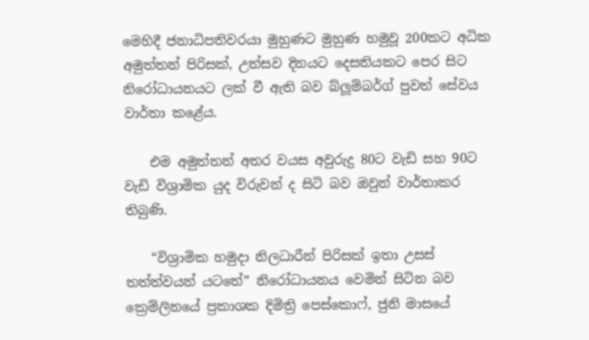මෙහිදී ජනාධිපතිවරයා මුහුණට මුහුණ හමුවූ 200කට අධික අමුත්තන් පිරිසක්, උත්සව දිනයට දෙසතියකට පෙර සිට නිරෝධායනයට ලක් වී ඇති බව බ්ලූම්බර්ග් පුවත් සේවය වාර්තා කළේය.

    එම අමුත්තන් අතර වයස අවුරුදු 80ට වැඩි සහ 90ට වැඩි විශ්‍රාමික යුද විරුවන් ද සිටි බව ඔවුන් වාර්තාකර තිබුණි.

    “විශ්‍රාමික හමුදා නිලධාරීන් පිරිසක් ඉතා උසස් තත්ත්වයන් යටතේ” නිරෝධායනය වෙමින් සිටින බව ක්‍රෙම්ලිනයේ ප්‍රකාශක දිමිත්‍රි පෙස්කොෆ්, ජුනි මාසයේ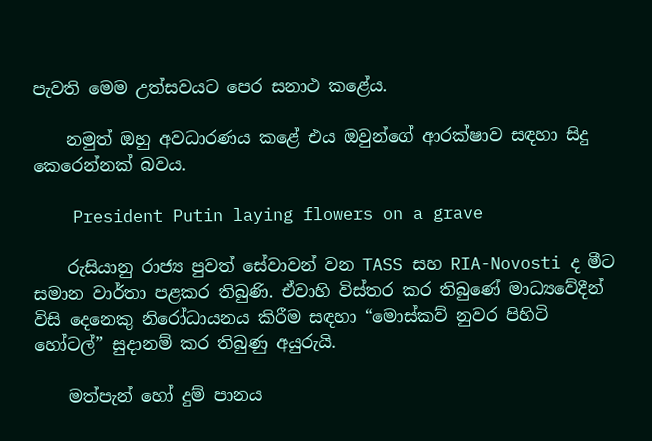පැවති මෙම උත්සවයට පෙර සනාථ කළේය.

    නමුත් ඔහු අවධාරණය කළේ එය ඔවුන්ගේ ආරක්ෂාව සඳහා සිදු කෙරෙන්නක් බවය.

    President Putin laying flowers on a grave

    රුසියානු රාජ්‍ය පුවත් සේවාවන් වන TASS සහ RIA-Novosti ද මීට සමාන වාර්තා පළකර තිබුණි. ඒවාහි විස්තර කර තිබුණේ මාධ්‍යවේදීන් විසි දෙනෙකු නිරෝධායනය කිරීම සඳහා “මොස්කව් නුවර පිහිටි හෝටල්” සුදානම් කර තිබුණු අයුරුයි.

    මත්පැන් හෝ දුම් පානය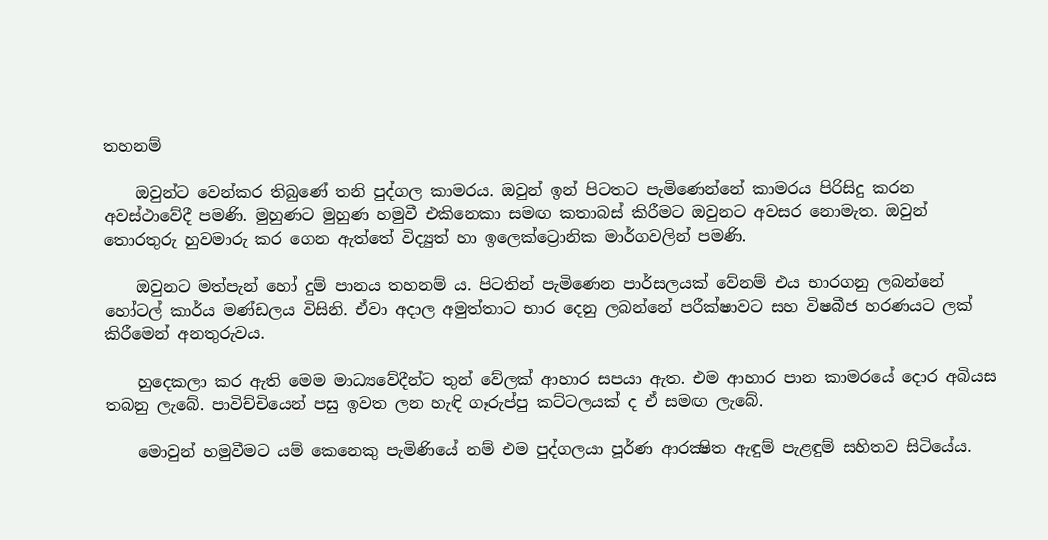තහනම්

    ඔවුන්ට වෙන්කර තිබුණේ තනි පුද්ගල කාමරය. ඔවුන් ඉන් පිටතට පැමිණෙන්නේ කාමරය පිරිසිදු කරන අවස්ථාවේදී පමණි. මුහුණට මුහුණ හමුවී එකිනෙකා සමඟ කතාබස් කිරීමට ඔවුනට අවසර නොමැත. ඔවුන් තොරතුරු හුවමාරු කර ගෙන ඇත්තේ විද්‍යුත් හා ඉලෙක්ට්‍රොනික මාර්ගවලින් පමණි.

    ඔවුනට මත්පැන් හෝ දුම් පානය තහනම් ය. පිටතින් පැමිණෙන පාර්සලයක් වේනම් එය භාරගනු ලබන්නේ හෝටල් කාර්ය මණ්ඩලය විසිනි. ඒවා අදාල අමුත්තාට භාර දෙනු ලබන්නේ පරීක්ෂාවට සහ විෂබීජ හරණයට ලක් කිරීමෙන් අනතුරුවය.

    හුදෙකලා කර ඇති මෙම මාධ්‍යවේදීන්ට තුන් වේලක් ආහාර සපයා ඇත. එම ආහාර පාන කාමරයේ දොර අබියස තබනු ලැබේ. පාවිච්චියෙන් පසු ඉවත ලන හැඳි ගෑරුප්පු කට්ටලයක් ද ඒ සමඟ ලැබේ.

    මොවුන් හමුවීමට යම් කෙනෙකු පැමිණියේ නම් එම පුද්ගලයා පූර්ණ ආරක්‍ෂිත ඇඳුම් පැළඳුම් සහිතව සිටියේය.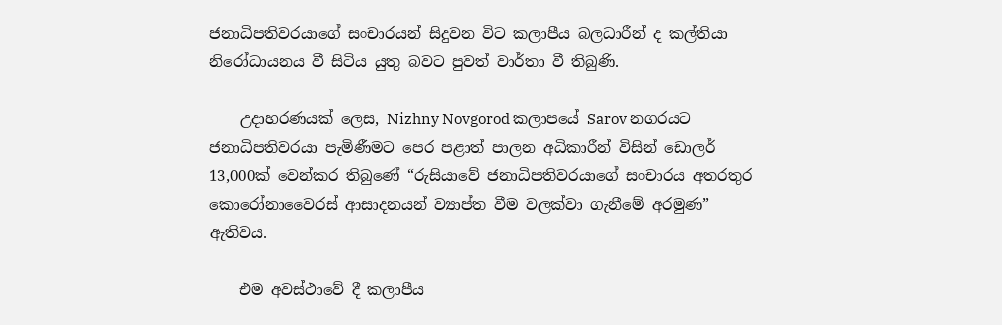ජනාධිපතිවරයාගේ සංචාරයන් සිදුවන විට කලාපීය බලධාරීන් ද කල්තියා නිරෝධායනය වී සිටිය යුතු බවට පුවත් වාර්තා වී තිබුණි.

    උදාහරණයක් ලෙස, Nizhny Novgorod කලාපයේ Sarov නගරයට ජනාධිපතිවරයා පැමිණීමට පෙර පළාත් පාලන අධිකාරීන් විසින් ඩොලර් 13,000ක් වෙන්කර තිබුණේ “රුසියාවේ ජනාධිපතිවරයාගේ සංචාරය අතරතුර කොරෝනාවෛරස් ආසාදනයන් ව්‍යාප්ත වීම වලක්වා ගැනීමේ අරමුණ” ඇතිවය.

    එම අවස්ථාවේ දී කලාපීය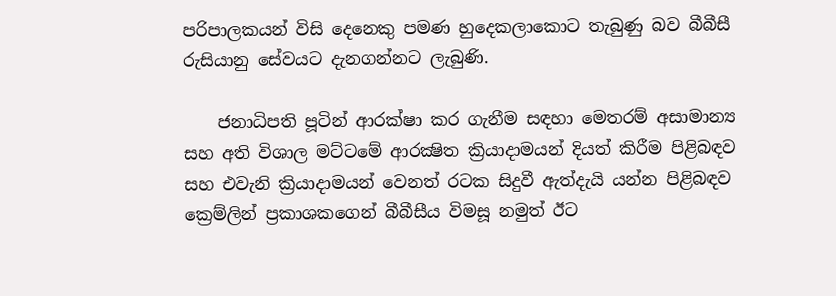පරිපාලකයන් විසි දෙනෙකු පමණ හුදෙකලාකොට තැබුණු බව බීබීසී රුසියානු සේවයට දැනගන්නට ලැබුණි.

    ජනාධිපති පූටින් ආරක්ෂා කර ගැනීම සඳහා මෙතරම් අසාමාන්‍ය සහ අති විශාල මට්ටමේ ආරක්‍ෂිත ක්‍රියාදාමයන් දියත් කිරීම පිළිබඳව සහ එවැනි ක්‍රියාදාමයන් වෙනත් රටක සිදුවී ඇත්දැයි යන්න පිළිබඳව ක්‍රෙම්ලින් ප්‍රකාශකගෙන් බීබීසීය විමසූ නමුත් ඊට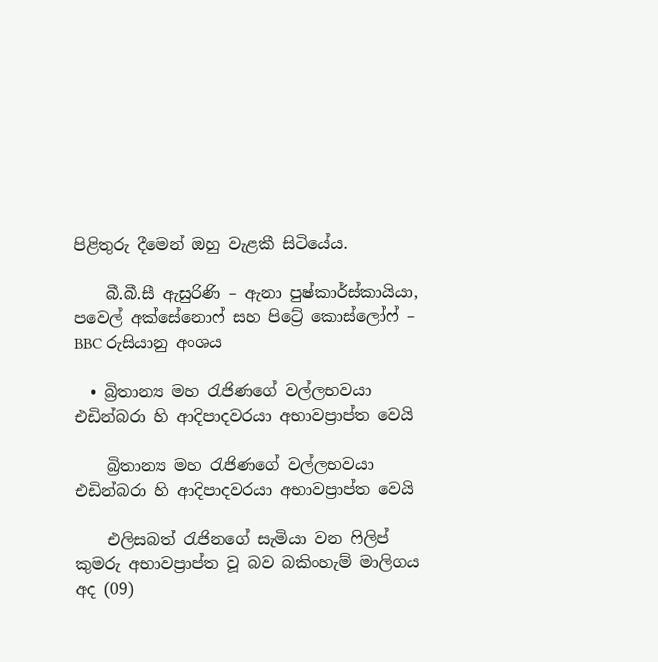පිළිතුරු දීමෙන් ඔහු වැළකී සිටියේය.

    බී.බී.සී ඇසුරිණි – ඇනා පුෂ්කාර්ස්කායියා, පවෙල් අක්සේනොෆ් සහ පිට්‍රේ කොස්ලෝෆ් – BBC රුසියානු අංශය

  • බ්‍රිතාන්‍ය මහ රැජිණගේ වල්ලභවයා එඩින්බරා හි ආදිපාදවරයා අභාවප්‍රාප්ත වෙයි

    බ්‍රිතාන්‍ය මහ රැජිණගේ වල්ලභවයා එඩින්බරා හි ආදිපාදවරයා අභාවප්‍රාප්ත වෙයි

    එලිසබත් රැජිනගේ සැමියා වන ෆිලිප් කුමරු අභාවප්‍රාප්ත වූ බව බකිංහැම් මාලිගය අද (09)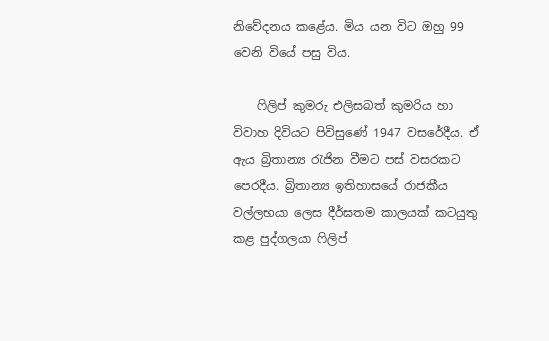නිවේදනය කළේය. මිය යන විට ඔහු 99 වෙනි වියේ පසු විය.

    ෆිලිප් කුමරු එලිසබත් කුමරිය හා විවාහ දිවියට පිවිසුණේ 1947 වසරේදීය. ඒ ඇය බ්‍රිතාන්‍ය රැජින වීමට පස් වසරකට පෙරදීය. බ්‍රිතාන්‍ය ඉතිහාසයේ රාජකීය වල්ලභයා ලෙස දීර්ඝතම කාලයක් කටයුතු කළ පුද්ගලයා ෆිලිප්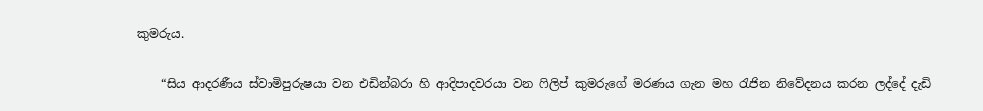කුමරුය.

    “සිය ආදරණීය ස්වාමිපුරුෂයා වන එඩින්බරා හි ආදිපාදවරයා වන ෆිලිප් කුමරුගේ මරණය ගැන මහ රැජින නිවේදනය කරන ලද්දේ දැඩි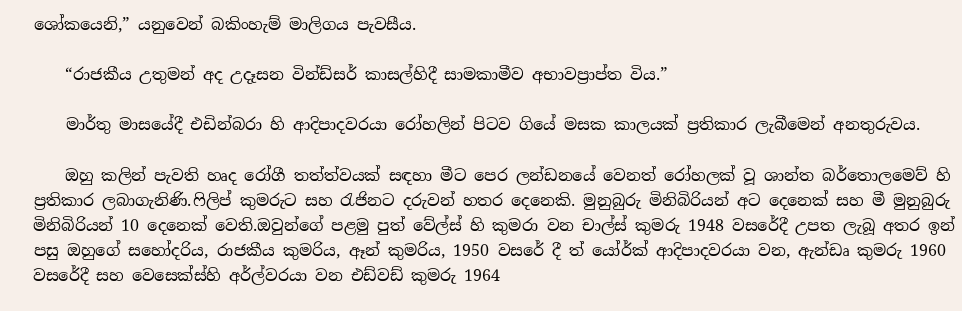ශෝකයෙනි,” යනුවෙන් බකිංහැම් මාලිගය පැවසීය.

    “රාජකීය උතුමන් අද උදෑසන වින්ඩ්සර් කාසල්හිදී සාමකාමීව අභාවප්‍රාප්ත විය.”

    මාර්තු මාසයේදී එඩින්බරා හි ආදිපාදවරයා රෝහලින් පිටව ගියේ මසක කාලයක් ප්‍රතිකාර ලැබීමෙන් අනතුරුවය.

    ඔහු කලින් පැවති හෘද රෝගී තත්ත්වයක් සඳහා මීට පෙර ලන්ඩනයේ වෙනත් රෝහලක් වූ ශාන්ත බර්තොලමෙව් හි ප්‍රතිකාර ලබාගැනිණි.ෆිලිප් කුමරුට සහ රැජිනට දරුවන් හතර දෙනෙකි. මුනුබුරු මිනිබිරියන් අට දෙනෙක් සහ මී මුනුබුරු මිනිබිරියන් 10 දෙනෙක් වෙති.ඔවුන්ගේ පළමු පුත් වේල්ස් හි කුමරා වන චාල්ස් කුමරු 1948 වසරේදී උපත ලැබූ අතර ඉන් පසු ඔහුගේ සහෝදරිය, රාජකීය කුමරිය, ඈන් කුමරිය, 1950 වසරේ දී ත් යෝර්ක් ආදිපාදවරයා වන, ඇන්ඩෘ කුමරු 1960 වසරේදී සහ වෙසෙක්ස්හි අර්ල්වරයා වන එඩ්වඩ් කුමරු 1964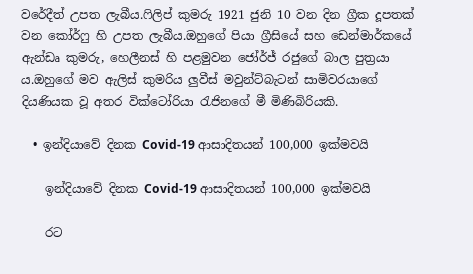වරේදීත් උපත ලැබීය.ෆිලිප් කුමරු 1921 ජුනි 10 වන දින ග්‍රීක දූපතක් වන කෝර්ෆු හි උපත ලැබීය.ඔහුගේ පියා ග්‍රීසියේ සහ ඩෙන්මාර්කයේ ඇන්ඩෘ කුමරු, හෙලීනස් හි පළමුවන ජෝර්ජ් රජුගේ බාල පුත්‍රයා ය.ඔහුගේ මව ඇලිස් කුමරිය ලුවීස් මවුන්ට්බැටන් සාමිවරයාගේ දියණියක වූ අතර වික්ටෝරියා රැජිනගේ මී මිණිබිරියකි.

  • ඉන්දියාවේ දිනක Covid-19 ආසාදිතයන් 100,000 ඉක්මවයි

    ඉන්දියාවේ දිනක Covid-19 ආසාදිතයන් 100,000 ඉක්මවයි

    රට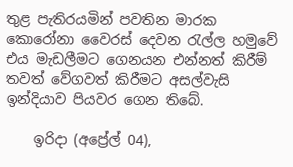තුළ පැතිරයමින් පවතින මාරක කොරෝනා වෛරස් දෙවන රැල්ල හමුවේ එය මැඩලීමට ගෙනයන එන්නත් කිරීම් තවත් වේගවත් කිරීමට අසල්වැසි ඉන්දියාව පියවර ගෙන තිබේ.

    ඉරිදා (අප්‍රේල් 04),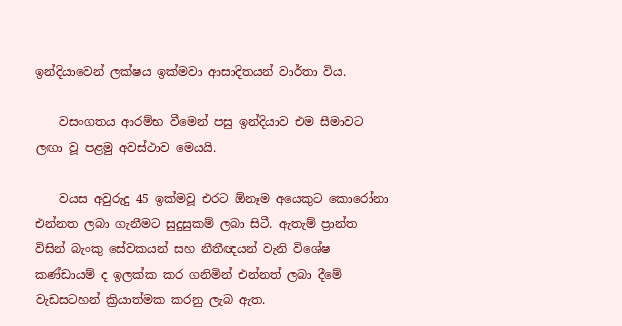ඉන්දියාවෙන් ලක්ෂය ඉක්මවා ආසාදිතයන් වාර්තා විය.

    වසංගතය ආරම්භ වීමෙන් පසු ඉන්දියාව එම සීමාවට ලඟා වූ පළමු අවස්ථාව මෙයයි.

    වයස අවුරුදු 45 ඉක්මවූ එරට ඕනෑම අයෙකුට කොරෝනා එන්නත ලබා ගැනීමට සුදුසුකම් ලබා සිටී. ඇතැම් ප්‍රාන්ත විසින් බැංකු සේවකයන් සහ නීතීඥයන් වැනි විශේෂ කණ්ඩායම් ද ඉලක්ක කර ගනිමින් එන්නත් ලබා දීමේ වැඩසටහන් ක්‍රියාත්මක කරනු ලැබ ඇත.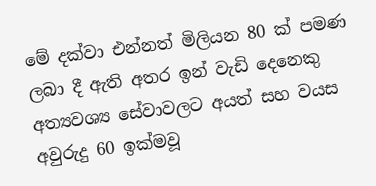මේ දක්වා එන්නත් මිලියන 80 ක් පමණ ලබා දී ඇති අතර ඉන් වැඩි දෙනෙකු අත්‍යවශ්‍ය සේවාවලට අයත් සහ වයස අවුරුදු 60 ඉක්මවූ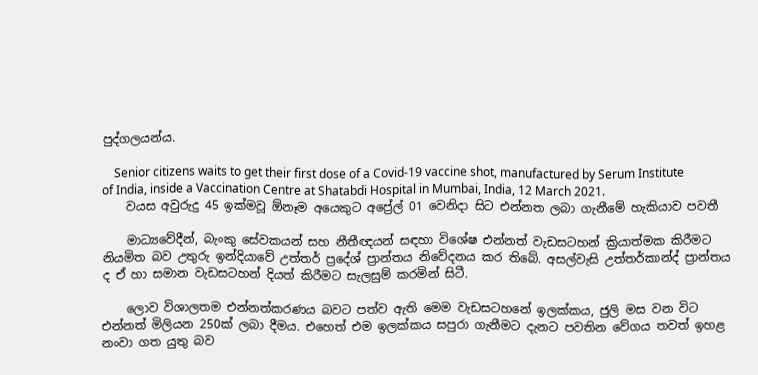පුද්ගලයන්ය.

    Senior citizens waits to get their first dose of a Covid-19 vaccine shot, manufactured by Serum Institute of India, inside a Vaccination Centre at Shatabdi Hospital in Mumbai, India, 12 March 2021.
    වයස අවුරුදු 45 ඉක්මවූ ඕනෑම අයෙකුට අප්‍රේල් 01 වෙනිදා සිට එන්නත ලබා ගැනීමේ හැකියාව පවතී

    මාධ්‍යවේදීන්, බැංකු සේවකයන් සහ නීතීඥයන් සඳහා විශේෂ එන්නත් වැඩසටහන් ක්‍රියාත්මක කිරීමට නියමිත බව උතුරු ඉන්දියාවේ උත්තර් ප්‍රදේශ් ප්‍රාන්තය නිවේදනය කර තිබේ. අසල්වැසි උත්තර්කාන්ද් ප්‍රාන්තය ද ඒ හා සමාන වැඩසටහන් දියත් කිරීමට සැලසුම් කරමින් සිටී.

    ලොව විශාලතම එන්නත්කරණය බවට පත්ව ඇති මෙම වැඩසටහනේ ඉලක්කය, ජුලි මස වන විට එන්නත් මිලියන 250ක් ලබා දීමය. එහෙත් එම ඉලක්කය සපුරා ගැනීමට දැනට පවතින වේගය තවත් ඉහළ නංවා ගත යුතු බව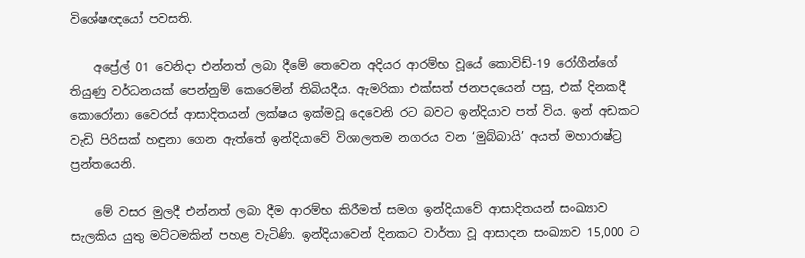විශේෂඥයෝ පවසති.

    අප්‍රේල් 01 වෙනිදා එන්නත් ලබා දීමේ තෙවෙන අදියර ආරම්භ වූයේ කොවිඩ්-19 රෝගීන්ගේ තියුණු වර්ධනයක් පෙන්නුම් කෙරෙමින් තිබියදීය. ඇමරිකා එක්සත් ජනපදයෙන් පසු, එක් දිනකදී කොරෝනා වෛරස් ආසාදිතයන් ලක්ෂය ඉක්මවූ දෙවෙනි රට බවට ඉන්දියාව පත් විය. ඉන් අඩකට වැඩි පිරිසක් හඳුනා ගෙන ඇත්තේ ඉන්දියාවේ විශාලතම නගරය වන ‘මුබ්බායි’ අයත් මහාරාෂ්ට්‍ර ප්‍රන්තයෙනි.

    මේ වසර මුලදී එන්නත් ලබා දීම ආරම්භ කිරීමත් සමග ඉන්දියාවේ ආසාදිතයන් සංඛ්‍යාව සැලකිය යුතු මට්ටමකින් පහළ වැටිණි. ඉන්දියාවෙන් දිනකට වාර්තා වූ ආසාදන සංඛ්‍යාව 15,000 ට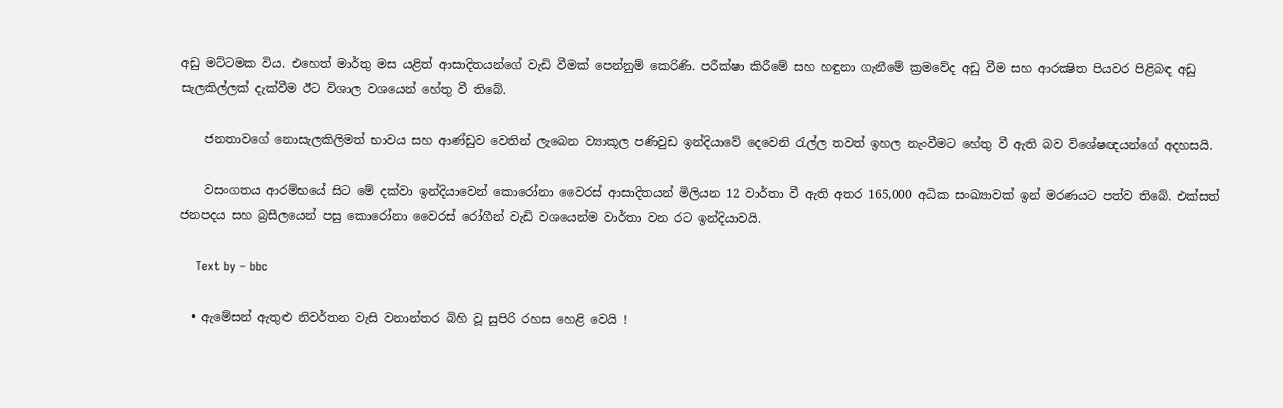අඩු මට්ටමක විය. එහෙත් මාර්තු මස යළිත් ආසාදිතයන්ගේ වැඩි වීමක් පෙන්නුම් කෙරිණි. පරීක්ෂා කිරීමේ සහ හඳුනා ගැනීමේ ක්‍රමවේද අඩු වීම සහ ආරක්‍ෂිත පියවර පිළිබඳ අඩු සැලකිල්ලක් දැක්වීම ඊට විශාල වශයෙන් හේතු වී තිබේ.

    ජනතාවගේ නොසැලකිලිමත් භාවය සහ ආණ්ඩුව වෙතින් ලැබෙන ව්‍යාකූල පණිවුඩ ඉන්දියාවේ දෙවෙනි රැල්ල තවත් ඉහල නැංවීමට හේතු වී ඇති බව විශේෂඥයන්ගේ අදහසයි.

    වසංගතය ආරම්භයේ සිට මේ දක්වා ඉන්දියාවෙන් කොරෝනා වෛරස් ආසාදිතයන් මිලියන 12 වාර්තා වී ඇති අතර 165,000 අධික සංඛ්‍යාවක් ඉන් මරණයට පත්ව තිබේ. එක්සත් ජනපදය සහ බ්‍රසීලයෙන් පසු කොරෝනා වෛරස් රෝගීන් වැඩි වශයෙන්ම වාර්තා වන රට ඉන්දියාවයි.

    Text by – bbc

  • ඇමේසන් ඇතුළු නිවර්තන වැසි වනාන්තර බිහි වූ සුපිරි රහස හෙළි වෙයි !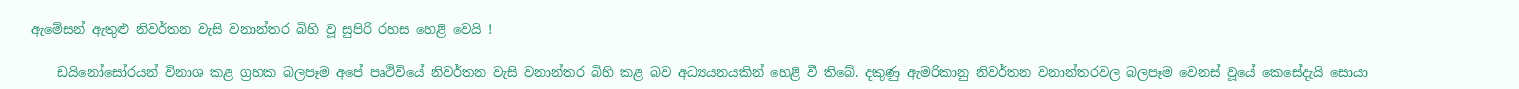ඇමේසන් ඇතුළු නිවර්තන වැසි වනාන්තර බිහි වූ සුපිරි රහස හෙළි වෙයි !

    ඩයිනෝසෝරයන් විනාශ කළ ග්‍රහක බලපෑම අපේ පෘථිවියේ නිවර්තන වැසි වනාන්තර බිහි කළ බව අධ්‍යයනයකින් හෙළි වී තිබේ. දකුණු ඇමරිකානු නිවර්තන වනාන්තරවල බලපෑම වෙනස් වූයේ කෙසේදැයි සොයා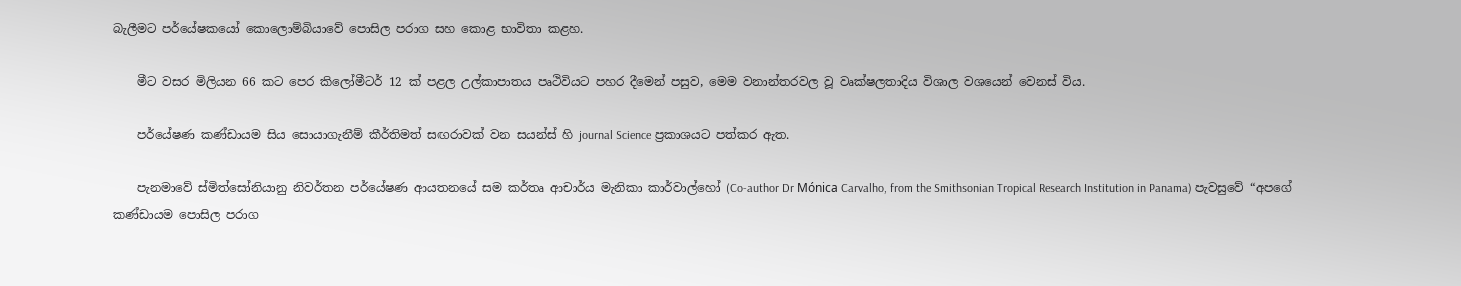බැලීමට පර්යේෂකයෝ කොලොම්බියාවේ පොසිල පරාග සහ කොළ භාවිතා කළහ.

    මීට වසර මිලියන 66 කට පෙර කිලෝමීටර් 12 ක් පළල උල්කාපාතය පෘථිවියට පහර දීමෙන් පසුව, මෙම වනාන්තරවල වූ වෘක්ෂලතාදිය විශාල වශයෙන් වෙනස් විය.

    පර්යේෂණ කණ්ඩායම සිය සොයාගැනීම් කීර්තිමත් සඟරාවක් වන සයන්ස් හි journal Science ප්‍රකාශයට පත්කර ඇත.

    පැනමාවේ ස්මිත්සෝනියානු නිවර්තන පර්යේෂණ ආයතනයේ සම කර්තෘ ආචාර්ය මැනිකා කාර්වාල්හෝ (Co-author Dr Mónica Carvalho, from the Smithsonian Tropical Research Institution in Panama) පැවසුවේ “අපගේ කණ්ඩායම පොසිල පරාග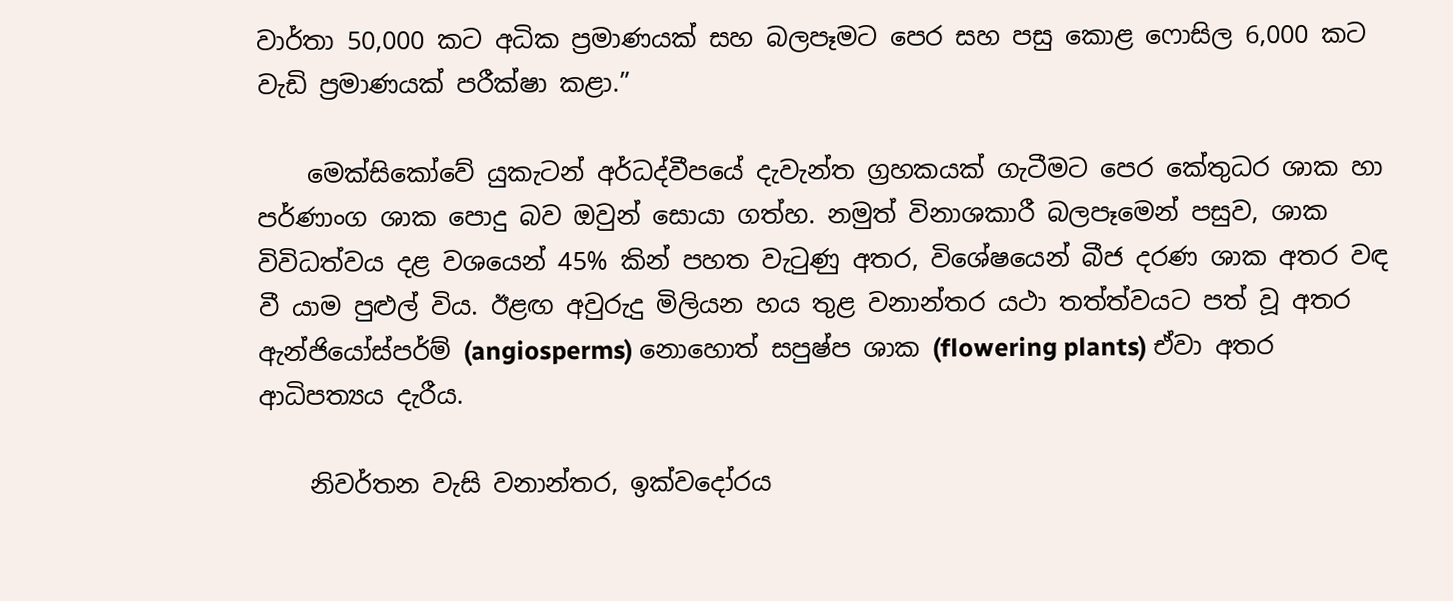වාර්තා 50,000 කට අධික ප්‍රමාණයක් සහ බලපෑමට පෙර සහ පසු කොළ ෆොසිල 6,000 කට වැඩි ප්‍රමාණයක් පරීක්ෂා කළා.”

    මෙක්සිකෝවේ යුකැටන් අර්ධද්වීපයේ දැවැන්ත ග්‍රහකයක් ගැටීමට පෙර කේතුධර ශාක හා පර්ණාංග ශාක පොදු බව ඔවුන් සොයා ගත්හ. නමුත් විනාශකාරී බලපෑමෙන් පසුව, ශාක විවිධත්වය දළ වශයෙන් 45% කින් පහත වැටුණු අතර, විශේෂයෙන් බීජ දරණ ශාක අතර වඳ වී යාම පුළුල් විය. ඊළඟ අවුරුදු මිලියන හය තුළ වනාන්තර යථා තත්ත්වයට පත් වූ අතර ඇන්ජියෝස්පර්ම් (angiosperms) නොහොත් සපුෂ්ප ශාක (flowering plants) ඒවා අතර ආධිපත්‍යය දැරීය.

    නිවර්තන වැසි වනාන්තර, ඉක්වදෝරය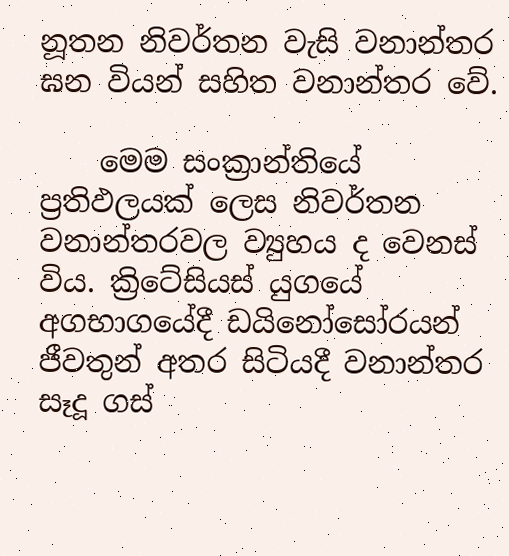නූතන නිවර්තන වැසි වනාන්තර ඝන වියන් සහිත වනාන්තර වේ.

    මෙම සංක්‍රාන්තියේ ප්‍රතිඵලයක් ලෙස නිවර්තන වනාන්තරවල ව්‍යුහය ද වෙනස් විය. ක්‍රිටේසියස් යුගයේ අගභාගයේදී ඩයිනෝසෝරයන් ජීවතුන් අතර සිටියදී වනාන්තර සෑදූ ගස්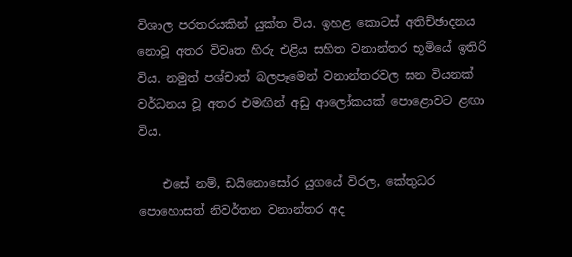විශාල පරතරයකින් යුක්ත විය. ඉහළ කොටස් අතිච්ඡාදනය නොවූ අතර විවෘත හිරු එළිය සහිත වනාන්තර භූමියේ ඉතිරි විය. නමුත් පශ්චාත් බලපෑමෙන් වනාන්තරවල ඝන වියනක් වර්ධනය වූ අතර එමඟින් අඩු ආලෝකයක් පොළොවට ළඟා විය.

    එසේ නම්, ඩයිනොසෝර යුගයේ විරල, කේතුධර පොහොසත් නිවර්තන වනාන්තර අද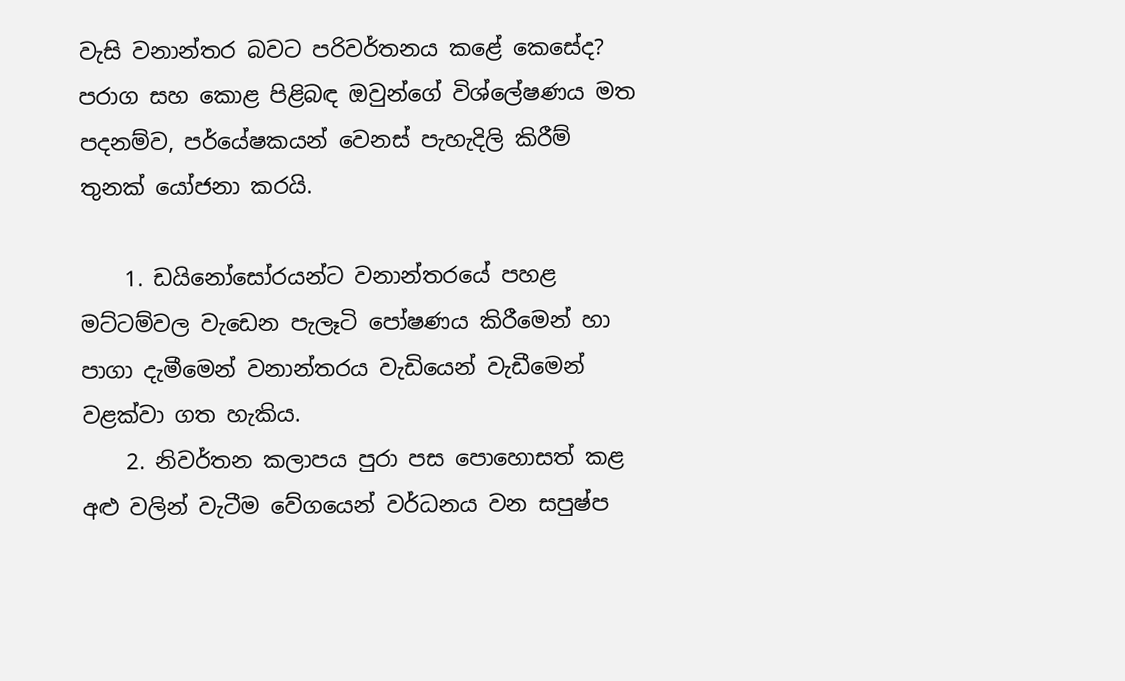වැසි වනාන්තර බවට පරිවර්තනය කළේ කෙසේද? පරාග සහ කොළ පිළිබඳ ඔවුන්ගේ විශ්ලේෂණය මත පදනම්ව, පර්යේෂකයන් වෙනස් පැහැදිලි කිරීම් තුනක් යෝජනා කරයි.

    1. ඩයිනෝසෝරයන්ට වනාන්තරයේ පහළ මට්ටම්වල වැඩෙන පැලෑටි පෝෂණය කිරීමෙන් හා පාගා දැමීමෙන් වනාන්තරය වැඩියෙන් වැඩීමෙන් වළක්වා ගත හැකිය.
    2. නිවර්තන කලාපය පුරා පස පොහොසත් කළ අළු වලින් වැටීම වේගයෙන් වර්ධනය වන සපුෂ්ප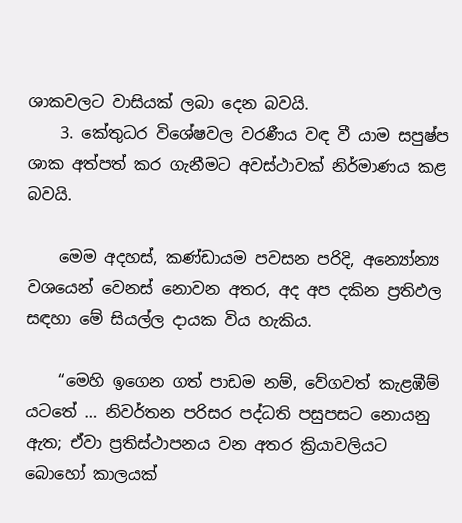ශාකවලට වාසියක් ලබා දෙන බවයි.
    3. කේතුධර විශේෂවල වරණීය වඳ වී යාම සපුෂ්ප ශාක අත්පත් කර ගැනීමට අවස්ථාවක් නිර්මාණය කළ බවයි.

    මෙම අදහස්, කණ්ඩායම පවසන පරිදි, අන්‍යෝන්‍ය වශයෙන් වෙනස් නොවන අතර, අද අප දකින ප්‍රතිඵල සඳහා මේ සියල්ල දායක විය හැකිය.

    “මෙහි ඉගෙන ගත් පාඩම නම්, වේගවත් කැළඹීම් යටතේ … නිවර්තන පරිසර පද්ධති පසුපසට නොයනු ඇත; ඒවා ප්‍රතිස්ථාපනය වන අතර ක්‍රියාවලියට බොහෝ කාලයක්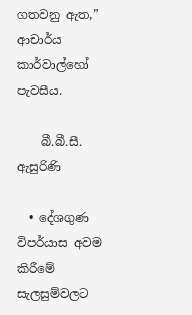ගතවනු ඇත,” ආචාර්ය කාර්වාල්හෝ පැවසීය.

    බී.බී.සී. ඇසුරිණි

  • දේශගුණ විපර්යාස අවම කිරීමේ සැලසුම්වලට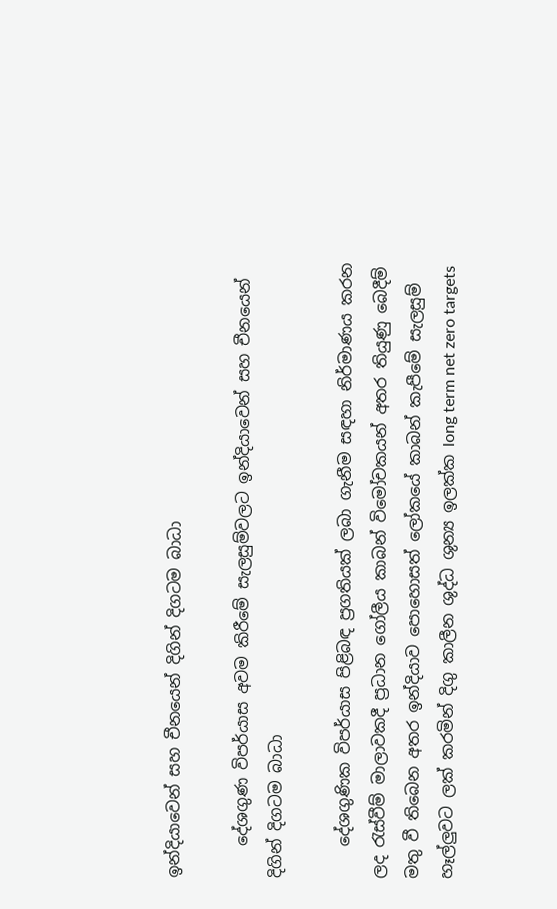ඉන්දියාවෙන් සහ චීනයෙන් දිගින් දිගටම බාධා

    දේශගුණ විපර්යාස අවම කිරීමේ සැලසුම්වලට ඉන්දියාවෙන් සහ චීනයෙන් දිගින් දිගටම බාධා

    දේශගුණික විපර්යාස පිළිබඳ ප්‍රගතියක් ලබා ගැනීම සඳහා නිර්මාණය කරන ලද රැස්වීම් මාලාවකදී ප්‍රධාන ගෝලීය කාබන් විමෝචකයන් අතර තියුණු බෙදීම් මතු වී තිබෙන අතර ඉන්දියාව පොහොසත් ලෝකයේ කාබන් කැපීමේ සැලසුම් හෑල්ලුවට ලක් කරමින් දිගු කාලීන ශුද්ධ ශුන්‍ය ඉලක්ක long term net zero targets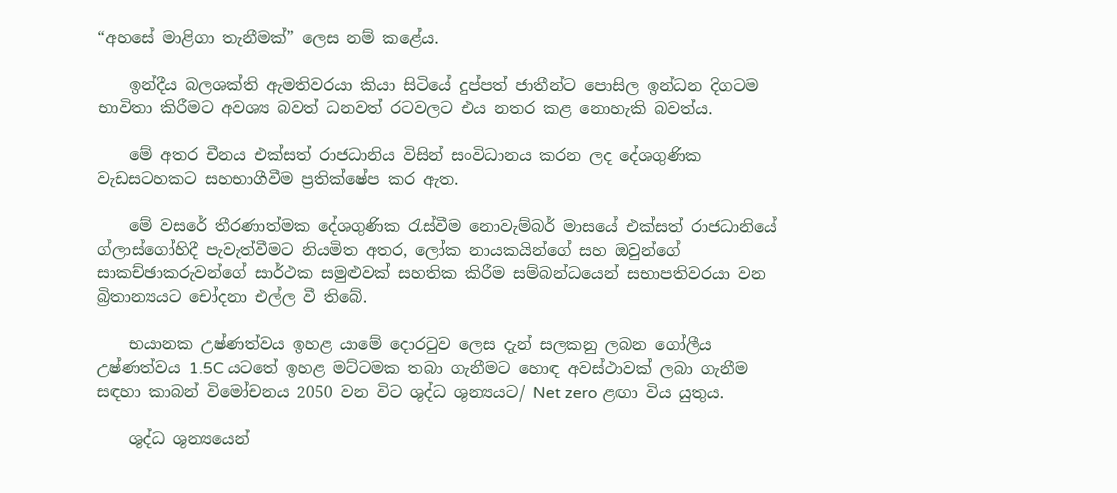“අහසේ මාළිගා තැනීමක්” ලෙස නම් කළේය.

    ඉන්දීය බලශක්ති ඇමතිවරයා කියා සිටියේ දුප්පත් ජාතීන්ට පොසිල ඉන්ධන දිගටම භාවිතා කිරීමට අවශ්‍ය බවත් ධනවත් රටවලට එය නතර කළ නොහැකි බවත්ය.

    මේ අතර චීනය එක්සත් රාජධානිය විසින් සංවිධානය කරන ලද දේශගුණික වැඩසටහකට සහභාගීවීම ප්‍රතික්ෂේප කර ඇත.

    මේ වසරේ තීරණාත්මක දේශගුණික රැස්වීම නොවැම්බර් මාසයේ එක්සත් රාජධානියේ ග්ලාස්ගෝහිදී පැවැත්වීමට නියමිත අතර, ලෝක නායකයින්ගේ සහ ඔවුන්ගේ සාකච්ඡාකරුවන්ගේ සාර්ථක සමුළුවක් සහතික කිරීම සම්බන්ධයෙන් සභාපතිවරයා වන බ්‍රිතාන්‍යයට චෝදනා එල්ල වී තිබේ.

    භයානක උෂ්ණත්වය ඉහළ යාමේ දොරටුව ලෙස දැන් සලකනු ලබන ගෝලීය උෂ්ණත්වය 1.5C යටතේ ඉහළ මට්ටමක තබා ගැනීමට හොඳ අවස්ථාවක් ලබා ගැනීම සඳහා කාබන් විමෝචනය 2050 වන විට ශුද්ධ ශුන්‍යයට/ Net zero ළඟා විය යුතුය.

    ශුද්ධ ශුන්‍යයෙන්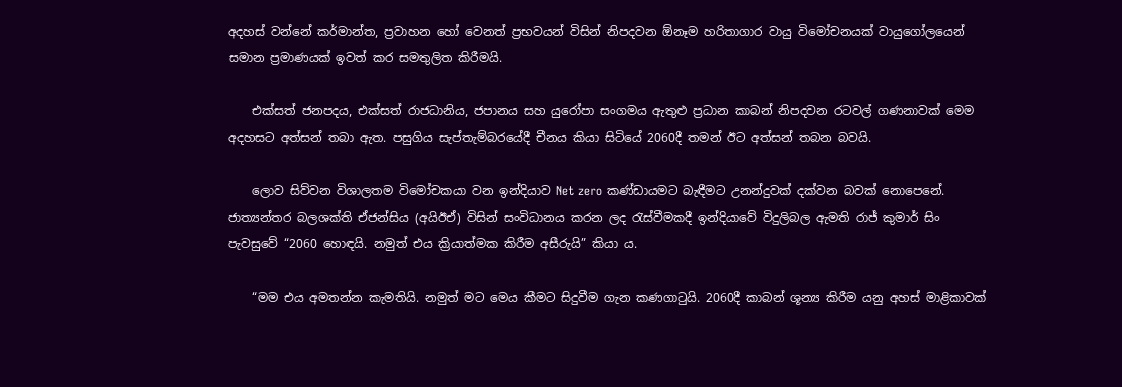අදහස් වන්නේ කර්මාන්ත, ප්‍රවාහන හෝ වෙනත් ප්‍රභවයන් විසින් නිපදවන ඕනෑම හරිතාගාර වායු විමෝචනයක් වායුගෝලයෙන් සමාන ප්‍රමාණයක් ඉවත් කර සමතුලිත කිරීමයි.

    එක්සත් ජනපදය, එක්සත් රාජධානිය, ජපානය සහ යුරෝපා සංගමය ඇතුළු ප්‍රධාන කාබන් නිපදවන රටවල් ගණනාවක් මෙම අදහසට අත්සන් තබා ඇත. පසුගිය සැප්තැම්බරයේදී චීනය කියා සිටියේ 2060දී තමන් ඊට අත්සන් තබන බවයි.

    ලොව සිව්වන විශාලතම විමෝචකයා වන ඉන්දියාව Net zero කණ්ඩායමට බැඳීමට උනන්දුවක් දක්වන බවක් නොපෙනේ. ජාත්‍යන්තර බලශක්ති ඒජන්සිය (අයිඊඒ) විසින් සංවිධානය කරන ලද රැස්වීමකදී ඉන්දියාවේ විදුලිබල ඇමති රාජ් කුමාර් සිං පැවසුවේ “2060 හොඳයි. නමුත් එය ක්‍රියාත්මක කිරීම අසීරුයි” කියා ය.

    “මම එය අමතන්න කැමතියි. නමුත් මට මෙය කීමට සිදුවීම ගැන කණගාටුයි. 2060දී කාබන් ශූන්‍ය කිරීම යනු අහස් මාළිකාවක්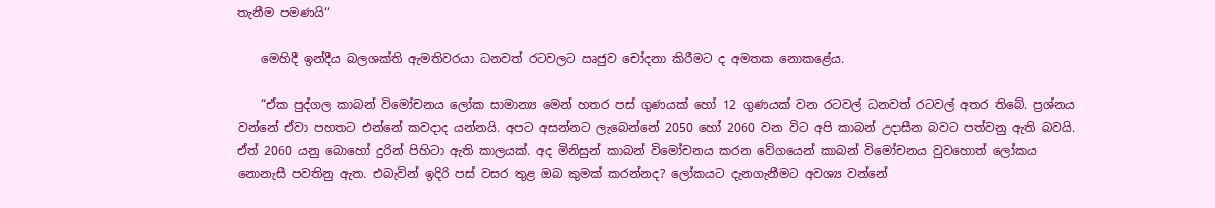තැනීම පමණයි‘‘

    මෙහිදී ඉන්දීය බලශක්ති ඇමතිවරයා ධනවත් රටවලට ඍජුව චෝදනා කිරීමට ද අමතක නොකළේය.

    “ඒක පුද්ගල කාබන් විමෝචනය ලෝක සාමාන්‍ය මෙන් හතර පස් ගුණයක් හෝ 12 ගුණයක් වන රටවල් ධනවත් රටවල් අතර තිබේ. ප්‍රශ්නය වන්නේ ඒවා පහතට එන්නේ කවදාද යන්නයි. අපට අසන්නට ලැබෙන්නේ 2050 හෝ 2060 වන විට අපි කාබන් උදාසීන බවට පත්වනු ඇති බවයි. ඒත් 2060 යනු බොහෝ දුරින් පිහිටා ඇති කාලයක්. අද මිනිසුන් කාබන් විමෝචනය කරන වේගයෙන් කාබන් විමෝචනය වුවහොත් ලෝකය නොනැසී පවතිනු ඇත. එබැවින් ඉදිරි පස් වසර තුළ ඔබ කුමක් කරන්නද? ලෝකයට දැනගැනීමට අවශ්‍ය වන්නේ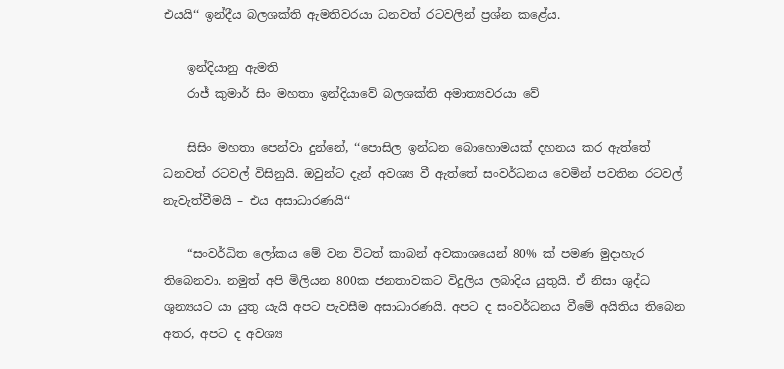එයයි‘‘ ඉන්දීය බලශක්ති ඇමතිවරයා ධනවත් රටවලින් ප්‍රශ්න කළේය.

    ඉන්දියානු ඇමති
    රාජ් කුමාර් සිං මහතා ඉන්දියාවේ බලශක්ති අමාත්‍යවරයා වේ

    සිසිං මහතා පෙන්වා දුන්නේ, ‘‘පොසිල ඉන්ධන බොහොමයක් දහනය කර ඇත්තේ ධනවත් රටවල් විසිනුයි. ඔවුන්ට දැන් අවශ්‍ය වී ඇත්තේ සංවර්ධනය වෙමින් පවතින රටවල් නැවැත්වීමයි – එය අසාධාරණයි‘‘

    “සංවර්ධිත ලෝකය මේ වන විටත් කාබන් අවකාශයෙන් 80% ක් පමණ මුදාහැර තිබෙනවා. නමුත් අපි මිලියන 800ක ජනතාවකට විදුලිය ලබාදිය යුතුයි. ඒ නිසා ශුද්ධ ශුන්‍යයට යා යුතු යැයි අපට පැවසීම අසාධාරණයි. අපට ද සංවර්ධනය වීමේ අයිතිය තිබෙන අතර, අපට ද අවශ්‍ය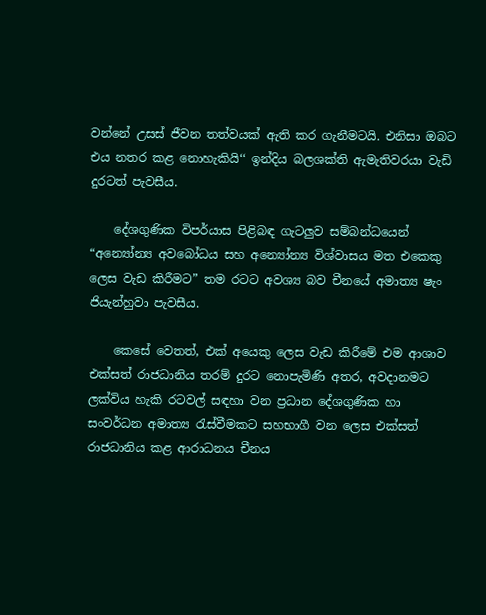වන්නේ උසස් ජීවන තත්වයක් ඇති කර ගැනීමටයි. එනිසා ඔබට එය නතර කළ නොහැකියි‘‘ ඉන්දිය බලශක්ති ඇමැතිවරයා වැඩි දුරටත් පැවසීය.

    දේශගුණික විපර්යාස පිළිබඳ ගැටලුව සම්බන්ධයෙන් “අන්‍යෝන්‍ය අවබෝධය සහ අන්‍යෝන්‍ය විශ්වාසය මත එකෙකු ලෙස වැඩ කිරීමට” තම රටට අවශ්‍ය බව චීනයේ අමාත්‍ය ෂැං ජියැන්හුවා පැවසීය.

    කෙසේ වෙතත්, එක් අයෙකු ලෙස වැඩ කිරීමේ එම ආශාව එක්සත් රාජධානිය තරම් දුරට නොපැමිණි අතර, අවදානමට ලක්විය හැකි රටවල් සඳහා වන ප්‍රධාන දේශගුණික හා සංවර්ධන අමාත්‍ය රැස්වීමකට සහභාගී වන ලෙස එක්සත් රාජධානිය කළ ආරාධනය චීනය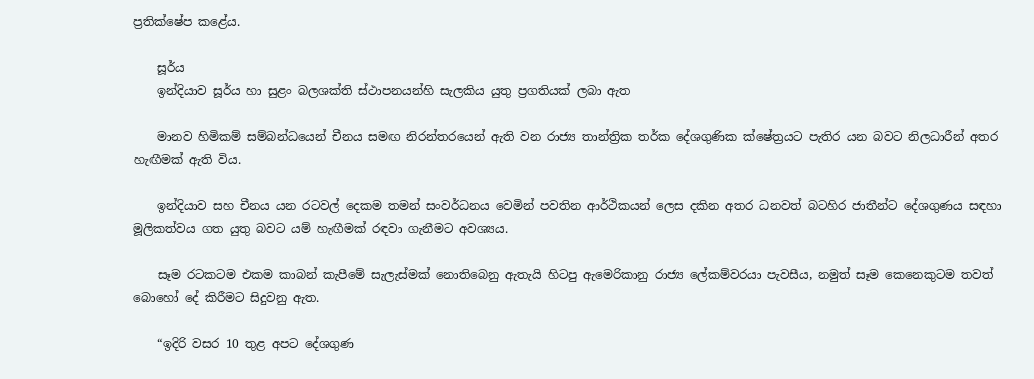ප්‍රතික්ෂේප කළේය.

    සූර්ය
    ඉන්දියාව සූර්ය හා සුළං බලශක්ති ස්ථාපනයන්හි සැලකිය යුතු ප්‍රගතියක් ලබා ඇත

    මානව හිමිකම් සම්බන්ධයෙන් චීනය සමඟ නිරන්තරයෙන් ඇති වන රාජ්‍ය තාන්ත්‍රික තර්ක දේශගුණික ක්ෂේත්‍රයට පැතිර යන බවට නිලධාරීන් අතර හැඟීමක් ඇති විය.

    ඉන්දියාව සහ චීනය යන රටවල් දෙකම තමන් සංවර්ධනය වෙමින් පවතින ආර්ථිකයන් ලෙස දකින අතර ධනවත් බටහිර ජාතීන්ට දේශගුණය සඳහා මූලිකත්වය ගත යුතු බවට යම් හැඟීමක් රඳවා ගැනීමට අවශ්‍යය.

    සෑම රටකටම එකම කාබන් කැපීමේ සැලැස්මක් නොතිබෙනු ඇතැයි හිටපු ඇමෙරිකානු රාජ්‍ය ලේකම්වරයා පැවසීය, නමුත් සෑම කෙනෙකුටම තවත් බොහෝ දේ කිරීමට සිදුවනු ඇත.

    “ඉදිරි වසර 10 තුළ අපට දේශගුණ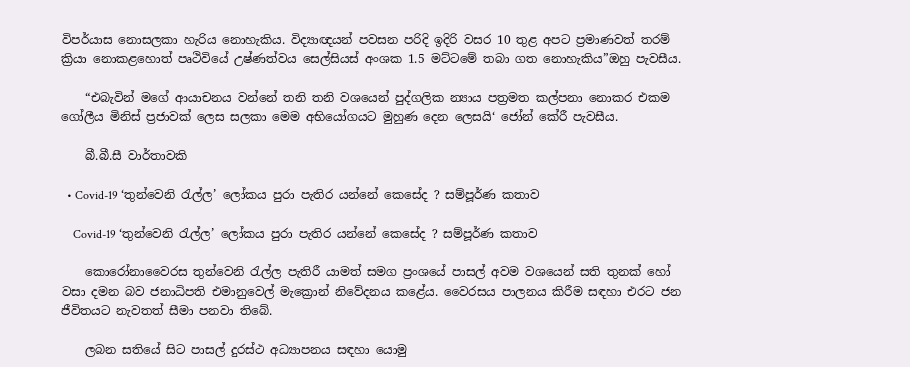විපර්යාස නොසලකා හැරිය නොහැකිය. විද්‍යාඥයන් පවසන පරිදි ඉදිරි වසර 10 තුළ අපට ප්‍රමාණවත් තරම් ක්‍රියා නොකළහොත් පෘථිවියේ උෂ්ණත්වය සෙල්සියස් අංශක 1.5 මට්ටමේ තබා ගත නොහැකිය”ඔහු පැවසීය.

    “එබැවින් මගේ ආයාචනය වන්නේ තනි තනි වශයෙන් පුද්ගලික න්‍යාය පත්‍රමත කල්පනා නොකර එකම ගෝලීය මිනිස් ප්‍රජාවක් ලෙස සලකා මෙම අභියෝගයට මුහුණ දෙන ලෙසයි‘ ජෝන් කේරී පැවසීය.

    බී.බී.සී වාර්තාවකි

  • Covid-19 ‘තුන්වෙනි රැල්ල’ ලෝකය පුරා පැතිර යන්නේ කෙසේද ? සම්පූර්ණ කතාව

    Covid-19 ‘තුන්වෙනි රැල්ල’ ලෝකය පුරා පැතිර යන්නේ කෙසේද ? සම්පූර්ණ කතාව

    කොරෝනාවෛරස තුන්වෙනි රැල්ල පැතිරී යාමත් සමග ප්‍රංශයේ පාසල් අවම වශයෙන් සති තුනක් හෝ වසා දමන බව ජනාධිපති එමානුවෙල් මැක්‍රොන් නිවේදනය කළේය. වෛරසය පාලනය කිරීම සඳහා එරට ජන ජීවිතයට නැවතත් සීමා පනවා තිබේ.

    ලබන සතියේ සිට පාසල් දුරස්ථ අධ්‍යාපනය සඳහා යොමු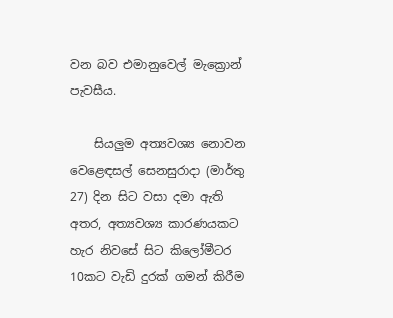වන බව එමානුවෙල් මැක්‍රොන් පැවසීය.

    සියලුම අත්‍යවශ්‍ය නොවන වෙළෙඳසල් සෙනසුරාදා (මාර්තු 27) දින සිට වසා දමා ඇති අතර, අත්‍යවශ්‍ය කාරණයකට හැර නිවසේ සිට කිලෝමීටර 10කට වැඩි දුරක් ගමන් කිරීම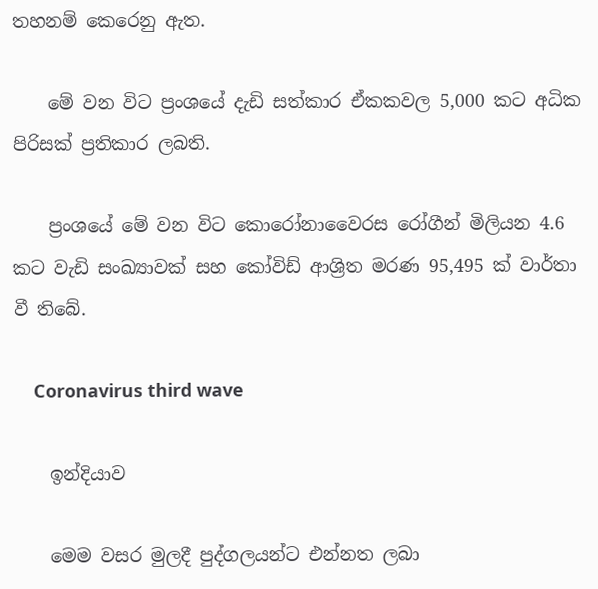තහනම් කෙරෙනු ඇත.

    මේ වන විට ප්‍රංශයේ දැඩි සත්කාර ඒකකවල 5,000 කට අධික පිරිසක් ප්‍රතිකාර ලබති.

    ප්‍රංශයේ මේ වන විට කොරෝනාවෛරස රෝගීන් මිලියන 4.6 කට වැඩි සංඛ්‍යාවක් සහ කෝවිඩ් ආශ්‍රිත මරණ 95,495 ක් වාර්තා වී තිබේ.

    Coronavirus third wave

    ඉන්දියාව

    මෙම වසර මුලදී පුද්ගලයන්ට එන්නත ලබා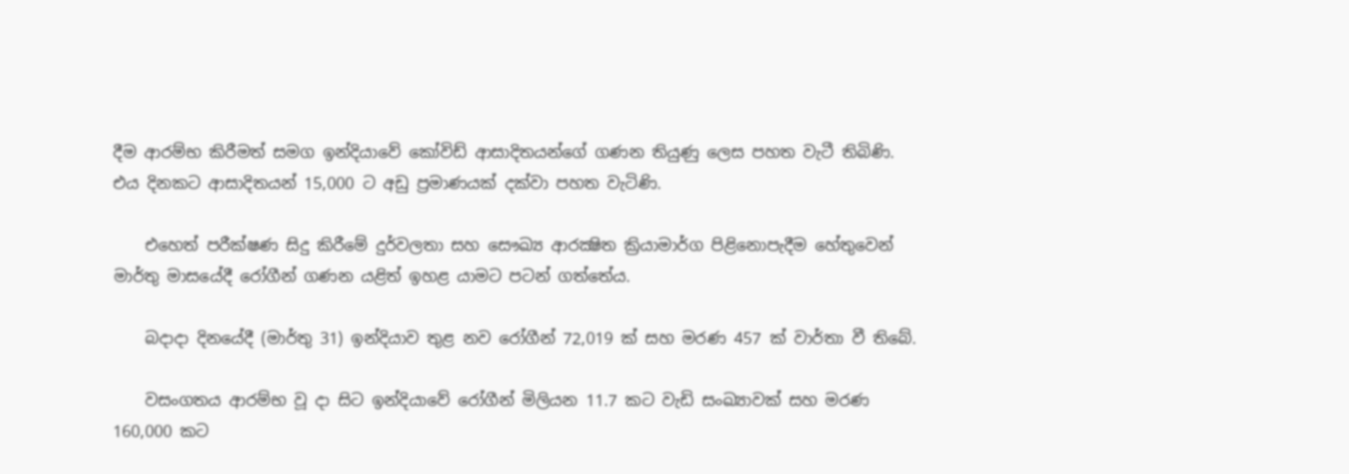දීම ආරම්භ කිරීමත් සමග ඉන්දියාවේ කෝවිඩ් ආසාදිතයන්ගේ ගණන තියුණු ලෙස පහත වැටී තිබිණි. එය දිනකට ආසාදිතයන් 15,000 ට අඩු ප්‍රමාණයක් දක්වා පහත වැටිණි.

    එහෙත් පරීක්ෂණ සිදු කිරීමේ දුර්වලතා සහ සෞඛ්‍ය ආරක්‍ෂිත ක්‍රියාමාර්ග පිළිනොපැදීම හේතුවෙන් මාර්තු මාසයේදී රෝගීන් ගණන යළිත් ඉහළ යාමට පටන් ගත්තේය.

    බදාදා දිනයේදී (මාර්තු 31) ඉන්දියාව තුළ නව රෝගීන් 72,019 ක් සහ මරණ 457 ක් වාර්තා වී තිබේ.

    වසංගතය ආරම්භ වූ දා සිට ඉන්දියාවේ රෝගීන් මිලියන 11.7 කට වැඩි සංඛ්‍යාවක් සහ මරණ 160,000 කට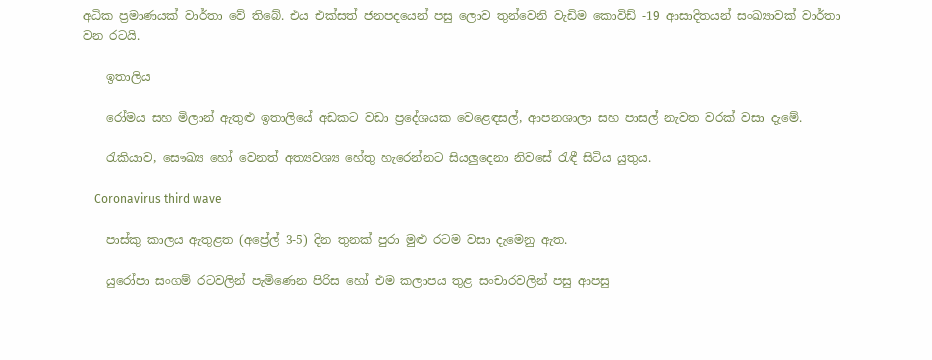අධික ප්‍රමාණයක් වාර්තා වේ තිබේ. එය එක්සත් ජනපදයෙන් පසු ලොව තුන්වෙනි වැඩිම කොවිඩ් -19 ආසාදිතයන් සංඛ්‍යාවක් වාර්තා වන රටයි.

    ඉතාලිය

    රෝමය සහ මිලාන් ඇතුළු ඉතාලියේ අඩකට වඩා ප්‍රදේශයක වෙළෙඳසල්, ආපනශාලා සහ පාසල් නැවත වරක් වසා දැමේ.

    රැකියාව, සෞඛ්‍ය හෝ වෙනත් අත්‍යවශ්‍ය හේතු හැරෙන්නට සියලුදෙනා නිවසේ රැඳී සිටිය යුතුය.

    Coronavirus third wave

    පාස්කු කාලය ඇතුළත (අප්‍රේල් 3-5) දින තුනක් පුරා මුළු රටම වසා දැමෙනු ඇත.

    යුරෝපා සංගම් රටවලින් පැමිණෙන පිරිස හෝ එම කලාපය තුළ සංචාරවලින් පසු ආපසු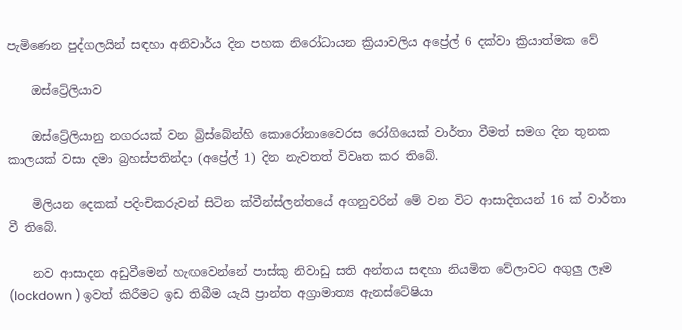පැමිණෙන පුද්ගලයින් සඳහා අනිවාර්ය දින පහක නිරෝධායන ක්‍රියාවලිය අප්‍රේල් 6 දක්වා ක්‍රියාත්මක වේ

    ඔස්ට්‍රේලියාව

    ඔස්ට්‍රේලියානු නගරයක් වන බ්‍රිස්බේන්හි කොරෝනාවෛරස රෝගියෙක් වාර්තා වීමත් සමග දින තුනක කාලයක් වසා දමා බ්‍රහස්පතින්දා (අප්‍රේල් 1) දින නැවතත් විවෘත කර තිබේ.

    මිලියන දෙකක් පදිංචිකරුවන් සිටින ක්වීන්ස්ලන්තයේ අගනුවරින් මේ වන විට ආසාදිතයන් 16 ක් වාර්තා වී තිබේ.

    නව ආසාදන අඩුවීමෙන් හැඟවෙන්නේ පාස්කු නිවාඩු සති අන්තය සඳහා නියමිත වේලාවට අගුලු ලෑම (lockdown ) ඉවත් කිරීමට ඉඩ තිබීම යැයි ප්‍රාන්ත අග්‍රාමාත්‍ය ඇනස්ටේෂියා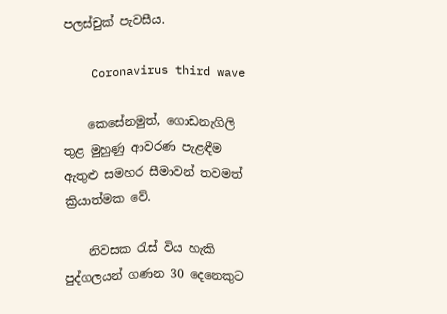පලස්චුක් පැවසීය.

    Coronavirus third wave

    කෙසේනමුත්, ගොඩනැගිලි තුළ මුහුණු ආවරණ පැළඳීම ඇතුළු සමහර සීමාවන් තවමත් ක්‍රියාත්මක වේ.

    නිවසක රැස් විය හැකි පුද්ගලයන් ගණන 30 දෙනෙකුට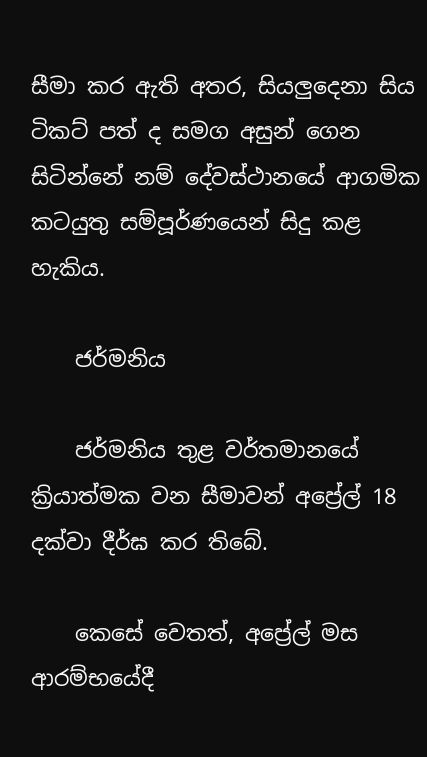සීමා කර ඇති අතර, සියලුදෙනා සිය ටිකට් පත් ද සමග අසුන් ගෙන සිටින්නේ නම් දේවස්ථානයේ ආගමික කටයුතු සම්පූර්ණයෙන් සිදු කළ හැකිය.

    ජර්මනිය

    ජර්මනිය තුළ වර්තමානයේ ක්‍රියාත්මක වන සීමාවන් අප්‍රේල් 18 දක්වා දීර්ඝ කර තිබේ.

    කෙසේ වෙතත්, අප්‍රේල් මස ආරම්භයේදී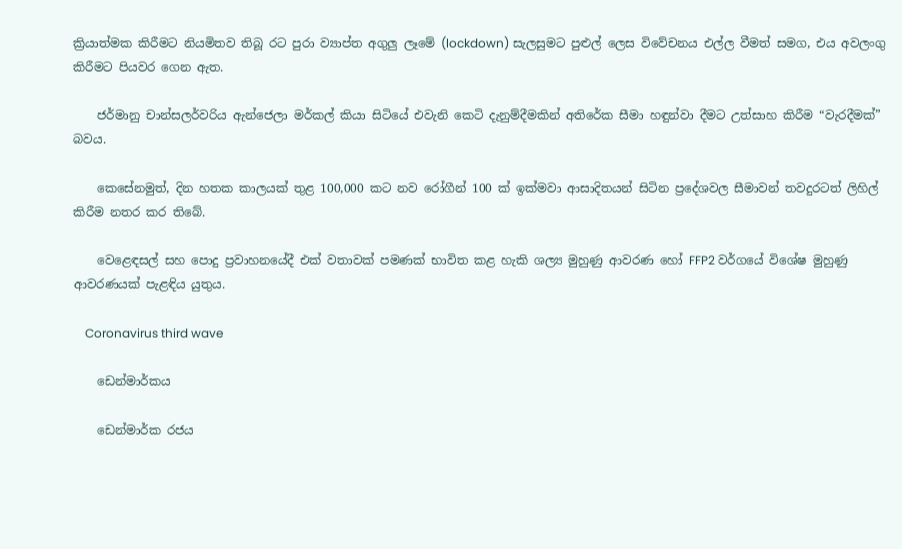ක්‍රියාත්මක කිරීමට නියමිතව තිබූ රට පුරා ව්‍යාප්ත අගුලු ලෑමේ (lockdown) සැලසුමට පුළුල් ලෙස විවේචනය එල්ල වීමත් සමග, එය අවලංගු කිරීමට පියවර ගෙන ඇත.

    ජර්මානු චාන්සලර්වරිය ඇන්ජෙලා මර්කල් කියා සිටියේ එවැනි කෙටි දැනුම්දීමකින් අතිරේක සීමා හඳුන්වා දීමට උත්සාහ කිරීම “වැරදීමක්” බවය.

    කෙසේනමුත්, දින හතක කාලයක් තුළ 100,000 කට නව රෝගීන් 100 ක් ඉක්මවා ආසාදිතයන් සිටින ප්‍රදේශවල සීමාවන් තවදුරටත් ලිහිල් කිරීම නතර කර තිබේ.

    වෙළෙඳසල් සහ පොදු ප්‍රවාහනයේදී එක් වතාවක් පමණක් භාවිත කළ හැකි ශල්‍ය මුහුණු ආවරණ හෝ FFP2 වර්ගයේ විශේෂ මුහුණු ආවරණයක් පැළඳිය යුතුය.

    Coronavirus third wave

    ඩෙන්මාර්කය

    ඩෙන්මාර්ක රජය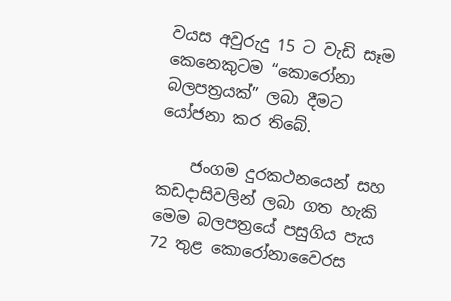වයස අවුරුදු 15 ට වැඩි සෑම කෙනෙකුටම “කොරෝනා බලපත්‍රයක්” ලබා දීමට යෝජනා කර තිබේ.

    ජංගම දුරකථනයෙන් සහ කඩදාසිවලින් ලබා ගත හැකි මෙම බලපත්‍රයේ පසුගිය පැය 72 තුළ කොරෝනාවෛරස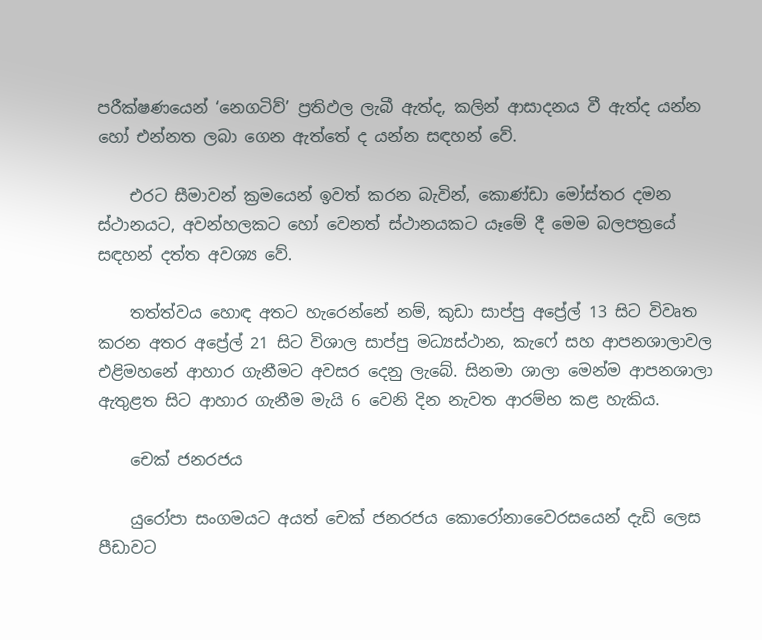පරීක්ෂණයෙන් ‘නෙගටිව්’ ප්‍රතිඵල ලැබී ඇත්ද, කලින් ආසාදනය වී ඇත්ද යන්න හෝ එන්නත ලබා ගෙන ඇත්තේ ද යන්න සඳහන් වේ.

    එරට සීමාවන් ක්‍රමයෙන් ඉවත් කරන බැවින්, කොණ්ඩා මෝස්තර දමන ස්ථානයට, අවන්හලකට හෝ වෙනත් ස්ථානයකට යෑමේ දී මෙම බලපත්‍රයේ සඳහන් දත්ත අවශ්‍ය වේ.

    තත්ත්වය හොඳ අතට හැරෙන්නේ නම්, කුඩා සාප්පු අප්‍රේල් 13 සිට විවෘත කරන අතර අප්‍රේල් 21 සිට විශාල සාප්පු මධ්‍යස්ථාන, කැෆේ සහ ආපනශාලාවල එළිමහනේ ආහාර ගැනීමට අවසර දෙනු ලැබේ. සිනමා ශාලා මෙන්ම ආපනශාලා ඇතුළත සිට ආහාර ගැනීම මැයි 6 වෙනි දින නැවත ආරම්භ කළ හැකිය.

    චෙක් ජනරජය

    යුරෝපා සංගමයට අයත් චෙක් ජනරජය කොරෝනාවෛරසයෙන් දැඩි ලෙස පීඩාවට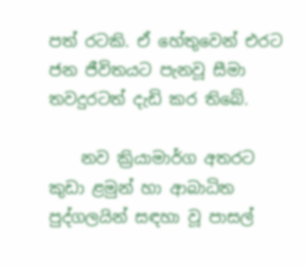පත් රටකි. ඒ හේතුවෙන් එරට ජන ජීවිතයට පැනවූ සීමා තවදුරටත් දැඩි කර තිබේ.

    නව ක්‍රියාමාර්ග අතරට කුඩා ළමුන් හා ආබාධිත පුද්ගලයින් සඳහා වූ පාසල්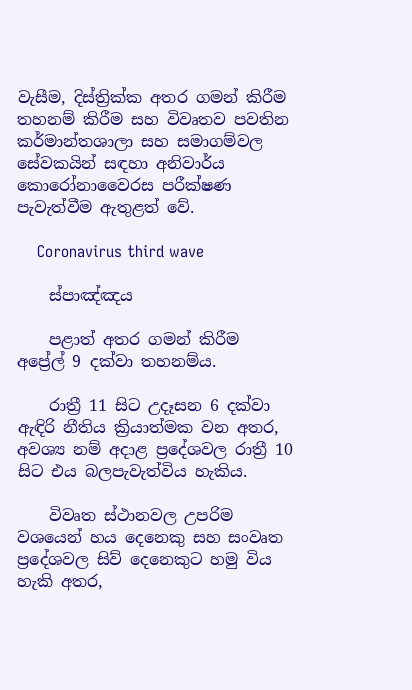වැසීම, දිස්ත්‍රික්ක අතර ගමන් කිරීම තහනම් කිරීම සහ විවෘතව පවතින කර්මාන්තශාලා සහ සමාගම්වල සේවකයින් සඳහා අනිවාර්ය කොරෝනාවෛරස පරීක්ෂණ පැවැත්වීම ඇතුළත් වේ.

    Coronavirus third wave

    ස්පාඤ්ඤය

    පළාත් අතර ගමන් කිරීම අප්‍රේල් 9 දක්වා තහනම්ය.

    රාත්‍රී 11 සිට උදෑසන 6 දක්වා ඇඳිරි නීතිය ක්‍රියාත්මක වන අතර, අවශ්‍ය නම් අදාළ ප්‍රදේශවල රාත්‍රී 10 සිට එය බලපැවැත්විය හැකිය.

    විවෘත ස්ථානවල උපරිම වශයෙන් හය දෙනෙකු සහ සංවෘත ප්‍රදේශවල සිව් දෙනෙකුට හමු විය හැකි අතර,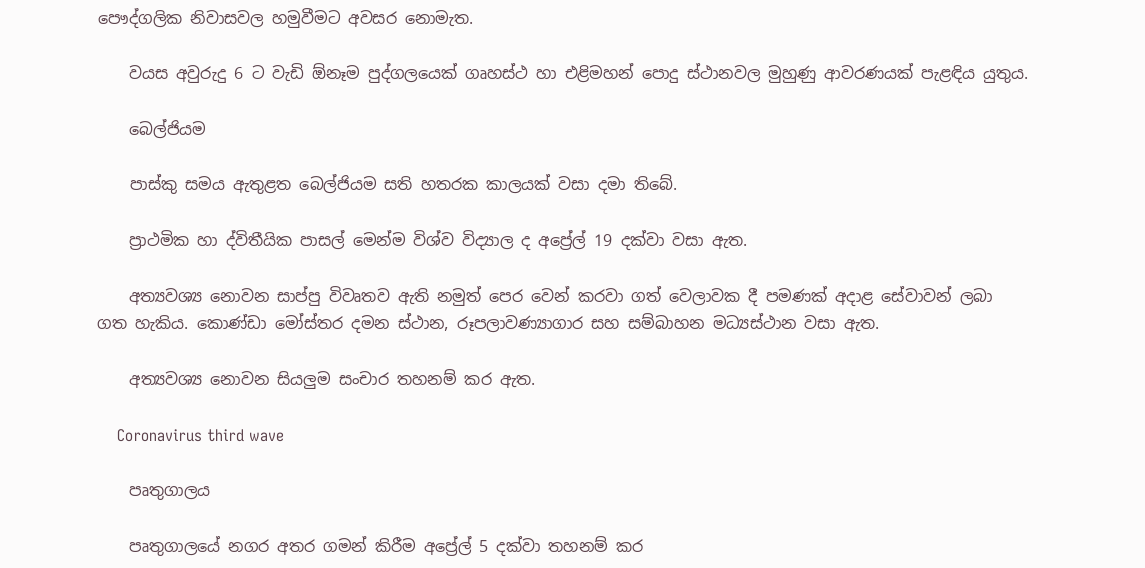පෞද්ගලික නිවාසවල හමුවීමට අවසර නොමැත.

    වයස අවුරුදු 6 ට වැඩි ඕනෑම පුද්ගලයෙක් ගෘහස්ථ හා එළිමහන් පොදු ස්ථානවල මුහුණු ආවරණයක් පැළඳිය යුතුය.

    බෙල්ජියම

    පාස්කු සමය ඇතුළත බෙල්ජියම සති හතරක කාලයක් වසා දමා තිබේ.

    ප්‍රාථමික හා ද්විතීයික පාසල් මෙන්ම විශ්ව විද්‍යාල ද අප්‍රේල් 19 දක්වා වසා ඇත.

    අත්‍යවශ්‍ය නොවන සාප්පු විවෘතව ඇති නමුත් පෙර වෙන් කරවා ගත් වෙලාවක දී පමණක් අදාළ සේවාවන් ලබා ගත හැකිය. කොණ්ඩා මෝස්තර දමන ස්ථාන, රූපලාවණ්‍යාගාර සහ සම්බාහන මධ්‍යස්ථාන වසා ඇත.

    අත්‍යවශ්‍ය නොවන සියලුම සංචාර තහනම් කර ඇත.

    Coronavirus third wave

    පෘතුගාලය

    පෘතුගාලයේ නගර අතර ගමන් කිරීම අප්‍රේල් 5 දක්වා තහනම් කර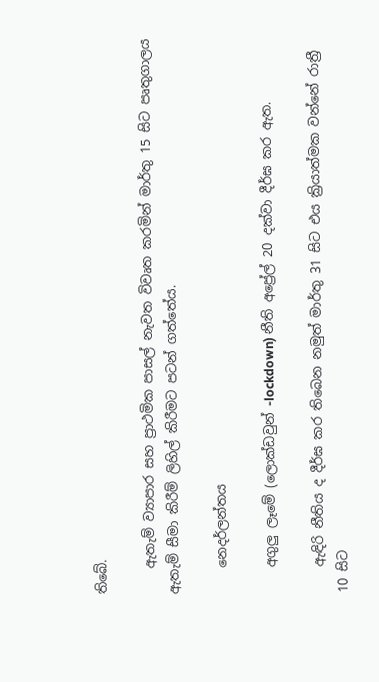තිබේ.

    ඇතැම් ව්‍යාපාර සහ ප්‍රාථමික පාසල් නැවත විවෘත කරමින් මාර්තු 15 සිට පෘතුගාලය ඇතැම් සීමා කිරීම් ලිහිල් කිරීමට පටන් ගත්තේය.

    නෙදර්ලන්තය

    අගුලු ලෑමේ (ලොක්ඩවුන් -lockdown) නීති අප්‍රේල් 20 දක්වා දීර්ඝ කර ඇත.

    ඇඳිරි නීතිය ද දීර්ඝ කර තිබෙන නමුත් මාර්තු 31 සිට එය ක්‍රියාත්මක වන්නේ රාත්‍රී 10 සිට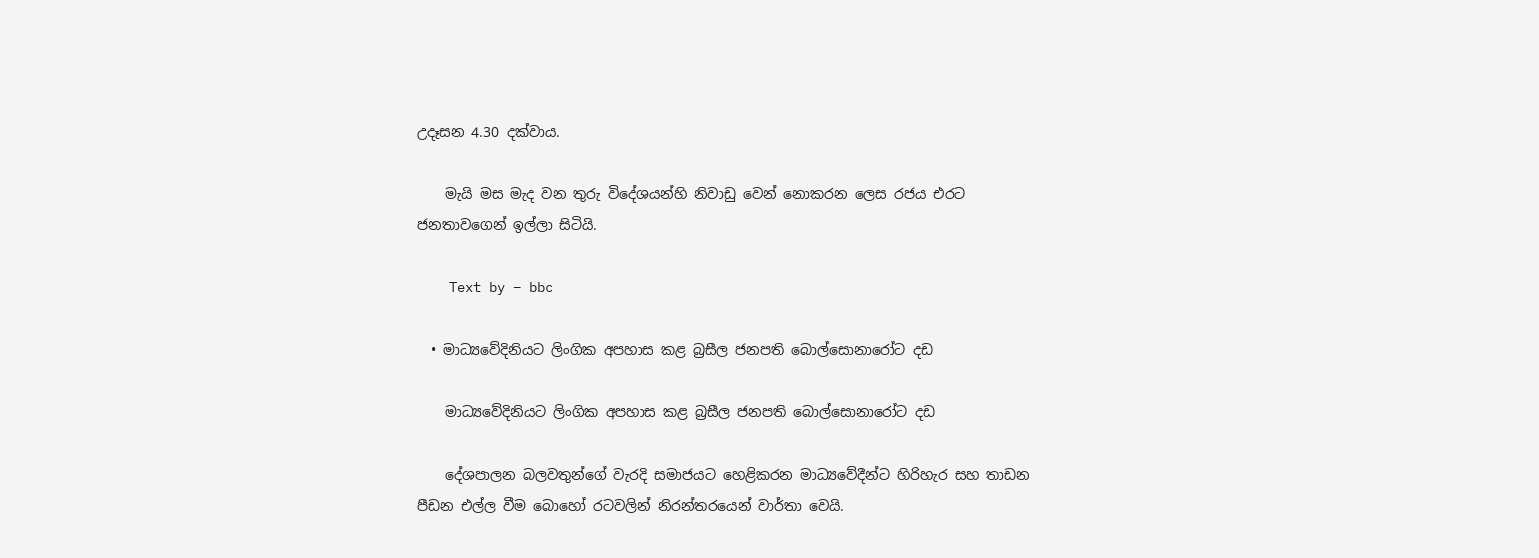උදෑසන 4.30 දක්වාය.

    මැයි මස මැද වන තුරු විදේශයන්හි නිවාඩු වෙන් නොකරන ලෙස රජය එරට ජනතාවගෙන් ඉල්ලා සිටියි.

    Text by – bbc

  • මාධ්‍යවේදිනියට ලිංගික අපහාස කළ බ්‍රසීල ජනපති බොල්සොනාරෝට දඩ

    මාධ්‍යවේදිනියට ලිංගික අපහාස කළ බ්‍රසීල ජනපති බොල්සොනාරෝට දඩ

    දේශපාලන බලවතුන්ගේ වැරදි සමාජයට හෙළිකරන මාධ්‍යවේදීන්ට හිරිහැර සහ තාඩන පීඩන එල්ල වීම බොහෝ රටවලින් නිරන්තරයෙන් වාර්තා වෙයි.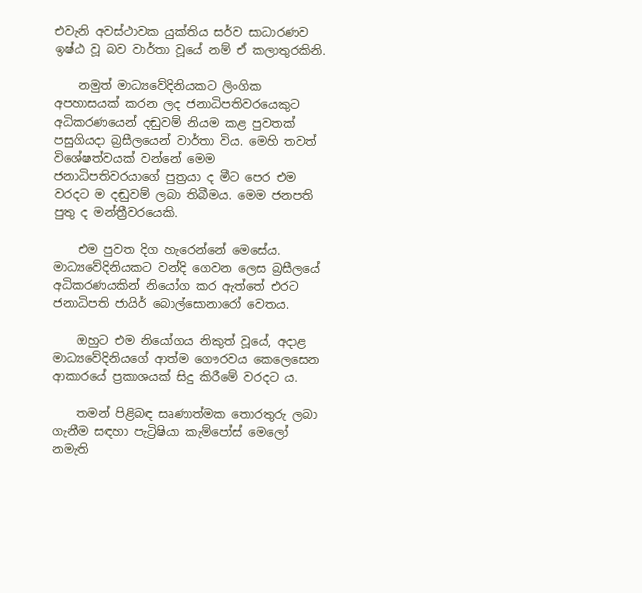එවැනි අවස්ථාවක යුක්තිය සර්ව සාධාරණව ඉෂ්ඨ වූ බව වාර්තා වූයේ නම් ඒ කලාතුරකිනි.

    නමුත් මාධ්‍යවේදිනියකට ලිංගික අපහාසයක් කරන ලද ජනාධිපතිවරයෙකුට අධිකරණයෙන් දඬුවම් නියම කළ පුවතක් පසුගියදා බ්‍රසීලයෙන් වාර්තා විය. මෙහි තවත් විශේෂත්වයක් වන්නේ මෙම ජනාධිපතිවරයාගේ පුත්‍රයා ද මීට පෙර එම වරදට ම දඬුවම් ලබා තිබීමය. මෙම ජනපති පුතු ද මන්ත්‍රීවරයෙකි.

    එම පුවත දිග හැරෙන්නේ මෙසේය. මාධ්‍යවේදිනියකට වන්දි ගෙවන ලෙස බ්‍රසීලයේ අධිකරණයකින් නියෝග කර ඇත්තේ එරට ජනාධිපති ජායිර් බොල්සොනාරෝ වෙතය.

    ඔහුට එම නියෝගය නිකුත් වූයේ, අදාළ මාධ්‍යවේදිනියගේ ආත්ම ගෞරවය කෙලෙසෙන ආකාරයේ ප්‍රකාශයක් සිදු කිරීමේ වරදට ය.

    තමන් පිළිබඳ සෘණාත්මක තොරතුරු ලබා ගැනීම සඳහා පැට්‍රිෂියා කැම්පෝස් මෙලෝ නමැති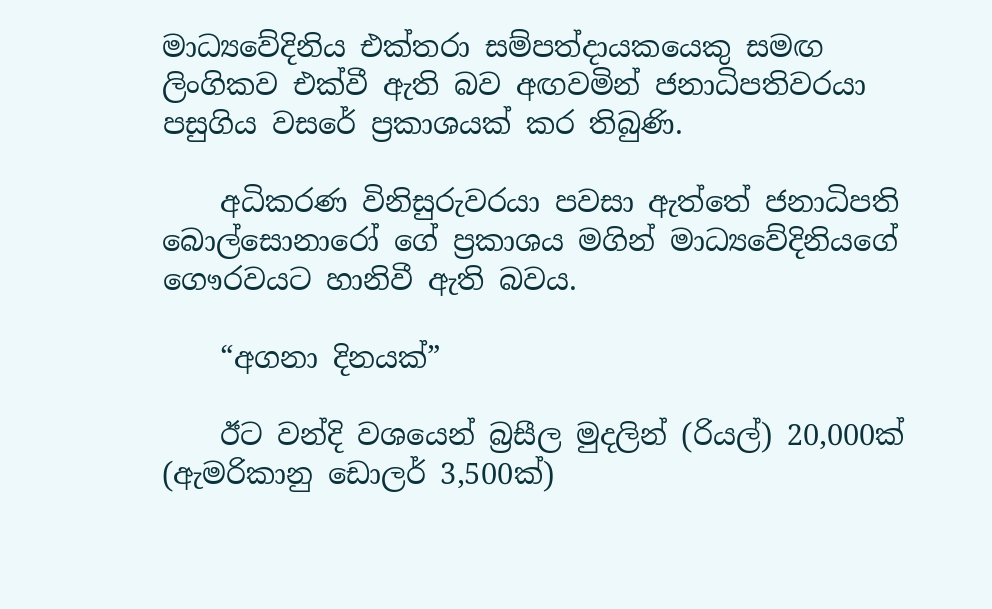මාධ්‍යවේදිනිය එක්තරා සම්පත්දායකයෙකු සමඟ ලිංගිකව එක්වී ඇති බව අඟවමින් ජනාධිපතිවරයා පසුගිය වසරේ ප්‍රකාශයක් කර තිබුණි.

    අධිකරණ විනිසුරුවරයා පවසා ඇත්තේ ජනාධිපති බොල්සොනාරෝ ගේ ප්‍රකාශය මගින් මාධ්‍යවේදිනියගේ ගෞරවයට හානිවී ඇති බවය.

    “අගනා දිනයක්”

    ඊට වන්දි වශයෙන් බ්‍රසීල මුදලින් (රියල්) 20,000ක් (ඇමරිකානු ඩොලර් 3,500ක්)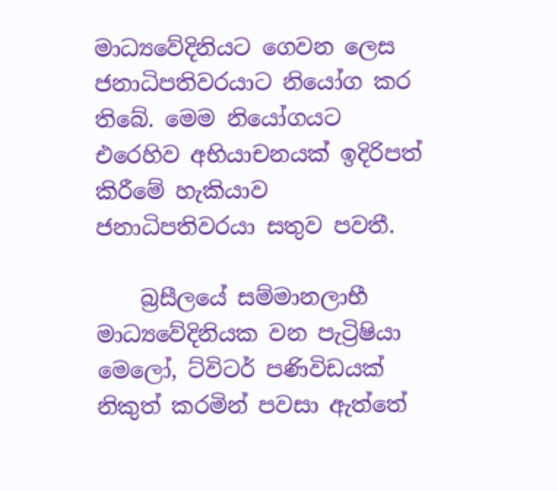මාධ්‍යවේදිනියට ගෙවන ලෙස ජනාධිපතිවරයාට නියෝග කර තිබේ. මෙම නියෝගයට එරෙහිව අභියාචනයක් ඉදිරිපත් කිරීමේ හැකියාව ජනාධිපතිවරයා සතුව පවතී.

    බ්‍රසීලයේ සම්මානලාභී මාධ්‍යවේදිනියක වන පැට්‍රිෂියා මෙලෝ, ට්විටර් පණිවිඩයක් නිකුත් කරමින් පවසා ඇත්තේ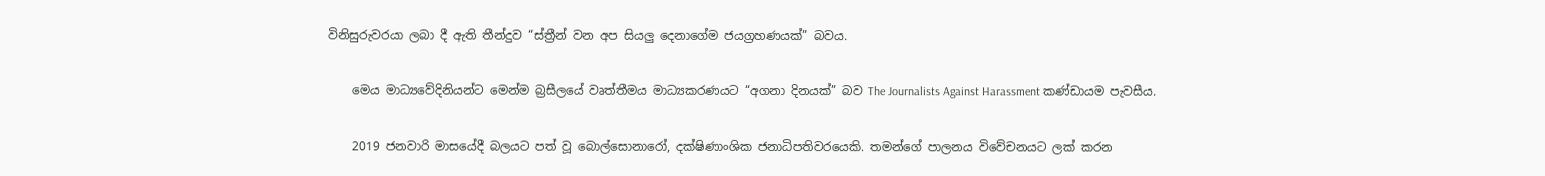විනිසුරුවරයා ලබා දී ඇති තීන්දුව “ස්ත්‍රීන් වන අප සියලු දෙනාගේම ජයග්‍රහණයක්” බවය.

    මෙය මාධ්‍යවේදිනියන්ට මෙන්ම බ්‍රසීලයේ වෘත්තීමය මාධ්‍යකරණයට “අගනා දිනයක්” බව The Journalists Against Harassment කණ්ඩායම පැවසීය.

    2019 ජනවාරි මාසයේදී බලයට පත් වූ බොල්සොනාරෝ, දක්ෂිණාංශික ජනාධිපතිවරයෙකි. තමන්ගේ පාලනය විවේචනයට ලක් කරන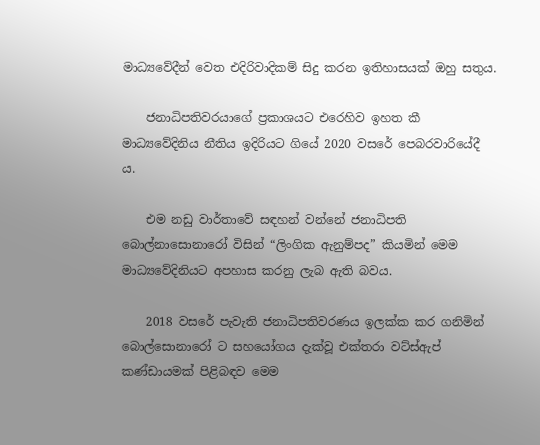මාධ්‍යවේදීන් වෙත එදිරිවාදිකම් සිදු කරන ඉතිහාසයක් ඔහු සතුය.

    ජනාධිපතිවරයාගේ ප්‍රකාශයට එරෙහිව ඉහත කී මාධ්‍යවේදිනිය නීතිය ඉදිරියට ගියේ 2020 වසරේ පෙබරවාරියේදී ය.

    එම නඩු වාර්තාවේ සඳහන් වන්නේ ජනාධිපති බොල්නාසොනාරෝ විසින් “ලිංගික ඇනුම්පද” කියමින් මෙම මාධ්‍යවේදිනියට අපහාස කරනු ලැබ ඇති බවය.

    2018 වසරේ පැවැති ජනාධිපතිවරණය ඉලක්ක කර ගනිමින් බොල්සොනාරෝ ට සහයෝගය දැක්වූ එක්තරා වට්ස්ඇප් කණ්ඩායමක් පිළිබඳව මෙම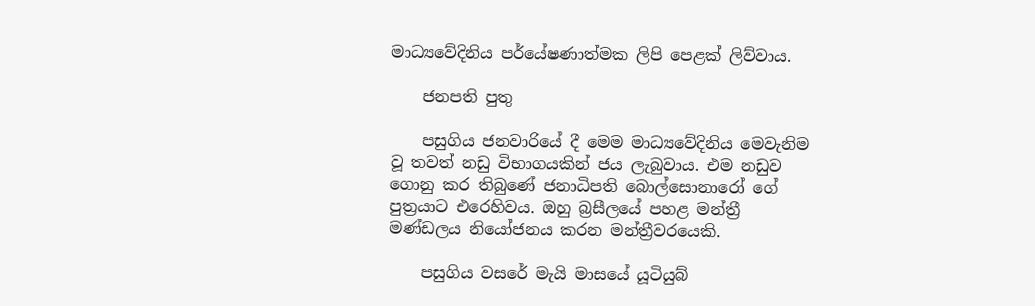මාධ්‍යවේදිනිය පර්යේෂණාත්මක ලිපි පෙළක් ලිව්වාය.

    ජනපති පුතු

    පසුගිය ජනවාරියේ දී මෙම මාධ්‍යවේදිනිය මෙවැනිම වූ තවත් නඩු විභාගයකින් ජය ලැබුවාය. එම නඩුව ගොනු කර තිබුණේ ජනාධිපති බොල්සොනාරෝ ගේ පුත්‍රයාට එරෙහිවය. ඔහු බ්‍රසීලයේ පහළ මන්ත්‍රී මණ්ඩලය නියෝජනය කරන මන්ත්‍රීවරයෙකි.

    පසුගිය වසරේ මැයි මාසයේ යූටියුබ්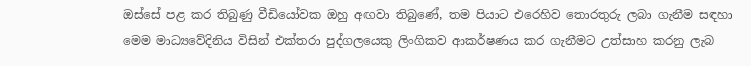ඔස්සේ පළ කර තිබුණු වීඩියෝවක ඔහු අඟවා තිබුණේ, තම පියාට එරෙහිව තොරතුරු ලබා ගැනීම සඳහා මෙම මාධ්‍යවේදිනිය විසින් එක්තරා පුද්ගලයෙකු ලිංගිකව ආකර්ෂණය කර ගැනීමට උත්සාහ කරනු ලැබ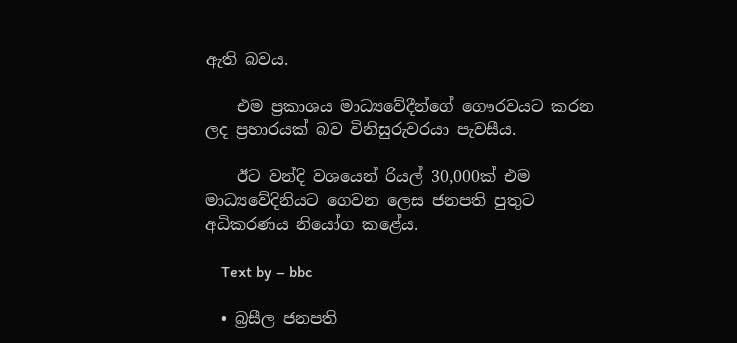ඇති බවය.

    එම ප්‍රකාශය මාධ්‍යවේදීන්ගේ ගෞරවයට කරන ලද ප්‍රහාරයක් බව විනිසුරුවරයා පැවසීය.

    ඊට වන්දි වශයෙන් රියල් 30,000ක් එම මාධ්‍යවේදිනියට ගෙවන ලෙස ජනපති පුතුට අධිකරණය නියෝග කළේය.

    Text by – bbc

  • බ්‍රසීල ජනපති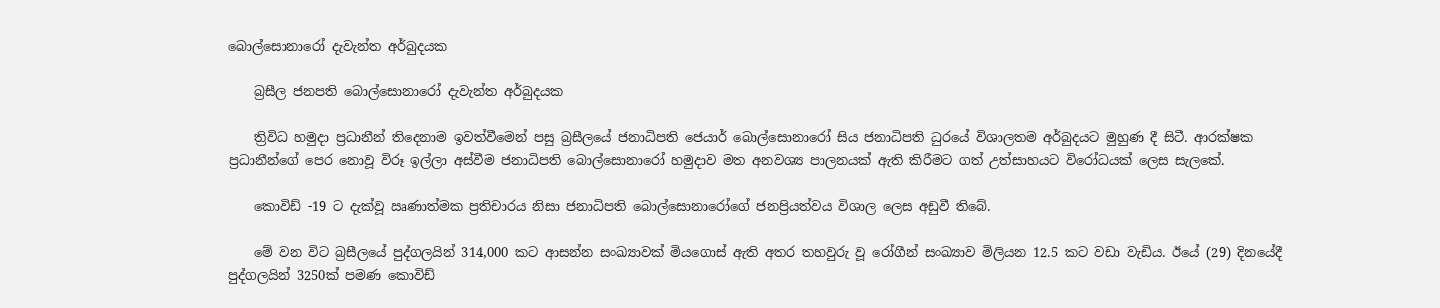බොල්සොනාරෝ දැවැන්ත අර්බුදයක

    බ්‍රසීල ජනපති බොල්සොනාරෝ දැවැන්ත අර්බුදයක

    ත්‍රිවිධ හමුදා ප්‍රධානීන් තිදෙනාම ඉවත්වීමෙන් පසු බ්‍රසීලයේ ජනාධිපති ජෙයාර් බොල්සොනාරෝ සිය ජනාධිපති ධුරයේ විශාලතම අර්බුදයට මුහුණ දී සිටී. ආරක්ෂක ප්‍රධානීන්ගේ පෙර නොවූ විරූ ඉල්ලා අස්වීම ජනාධිපති බොල්සොනාරෝ හමුදාව මත අනවශ්‍ය පාලනයක් ඇති කිරීමට ගත් උත්සාහයට විරෝධයක් ලෙස සැලකේ.

    කොවිඩ් -19 ට දැක්වූ ඍණාත්මක ප්‍රතිචාරය නිසා ජනාධිපති බොල්සොනාරෝගේ ජනප්‍රියත්වය විශාල ලෙස අඩුවී තිබේ.

    මේ වන විට බ්‍රසීලයේ පුද්ගලයින් 314,000 කට ආසන්න සංඛ්‍යාවක් මියගොස් ඇති අතර තහවුරු වූ රෝගීන් සංඛ්‍යාව මිලියන 12.5 කට වඩා වැඩිය. ඊයේ (29) දිනයේදී පුද්ගලයින් 3250ක් පමණ කොවිඩ්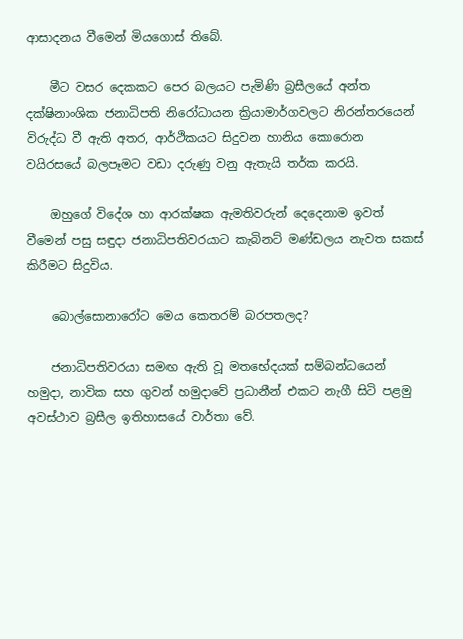ආසාදනය වීමෙන් මියගොස් තිබේ.

    මීට වසර දෙකකට පෙර බලයට පැමිණි බ්‍රසීලයේ අන්ත දක්ෂිනාංශික ජනාධිපති නිරෝධායන ක්‍රියාමාර්ගවලට නිරන්තරයෙන් විරුද්ධ වී ඇති අතර, ආර්ථිකයට සිදුවන හානිය කොරොන වයිරසයේ බලපෑමට වඩා දරුණු වනු ඇතැයි තර්ක කරයි.

    ඔහුගේ විදේශ හා ආරක්ෂක ඇමතිවරුන් දෙදෙනාම ඉවත් වීමෙන් පසු සඳුදා ජනාධිපතිවරයාට කැබිනට් මණ්ඩලය නැවත සකස් කිරීමට සිදුවිය.

    බොල්සොනාරෝට මෙය කෙතරම් බරපතලද?

    ජනාධිපතිවරයා සමඟ ඇති වූ මතභේදයක් සම්බන්ධයෙන් හමුදා, නාවික සහ ගුවන් හමුදාවේ ප්‍රධානීන් එකට නැගී සිටි පළමු අවස්ථාව බ්‍රසීල ඉතිහාසයේ වාර්තා වේ.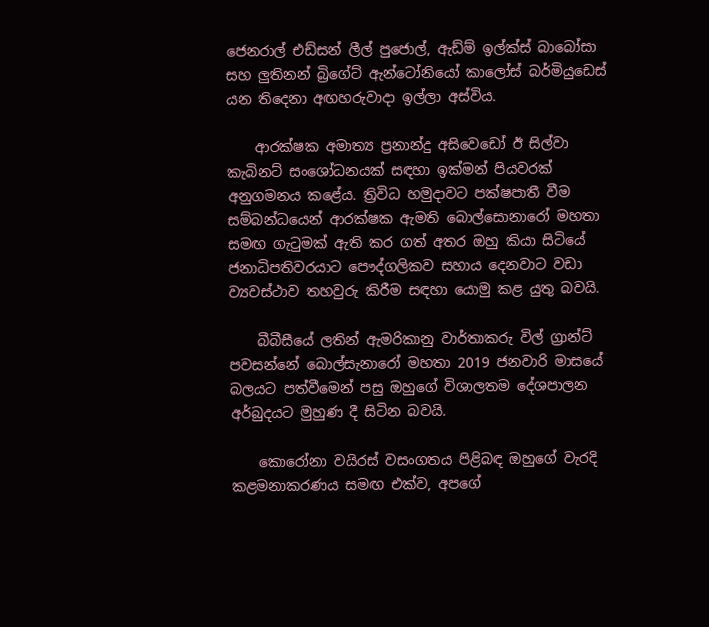ජෙනරාල් එඩ්සන් ලීල් පුජොල්, ඇඩ්ම් ඉල්ක්ස් බාබෝසා සහ ලුතිනන් බ්‍රිගේට් ඇන්ටෝනියෝ කාලෝස් බර්මියුඩෙස් යන තිදෙනා අඟහරුවාදා ඉල්ලා අස්විය.

    ආරක්ෂක අමාත්‍ය ප්‍රනාන්දු අසිවෙඩෝ ඊ සිල්වා කැබිනට් සංශෝධනයක් සඳහා ඉක්මන් පියවරක් අනුගමනය කළේය. ත්‍රිවිධ හමුදාවට පක්ෂපාතී වීම සම්බන්ධයෙන් ආරක්ෂක ඇමති බොල්සොනාරෝ මහතා සමඟ ගැටුමක් ඇති කර ගත් අතර ඔහු කියා සිටියේ ජනාධිපතිවරයාට පෞද්ගලිකව සහාය දෙනවාට වඩා ව්‍යවස්ථාව තහවුරු කිරීම සඳහා යොමු කළ යුතු බවයි.

    බීබීසීයේ ලතින් ඇමරිකානු වාර්තාකරු විල් ග්‍රාන්ට් පවසන්නේ බොල්සැනාරෝ මහතා 2019 ජනවාරි මාසයේ බලයට පත්වීමෙන් පසු ඔහුගේ විශාලතම දේශපාලන අර්බුදයට මුහුණ දී සිටින බවයි.

    කොරෝනා වයිරස් වසංගතය පිළිබඳ ඔහුගේ වැරදි කළමනාකරණය සමඟ එක්ව, අපගේ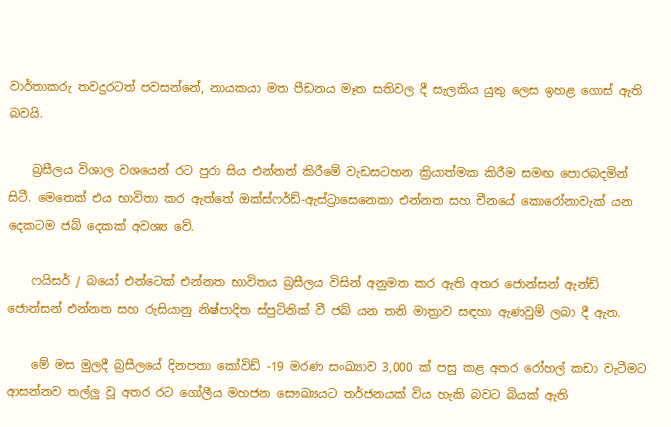වාර්තාකරු තවදුරටත් පවසන්නේ, නායකයා මත පීඩනය මෑත සතිවල දී සැලකිය යුතු ලෙස ඉහළ ගොස් ඇති බවයි.

    බ්‍රසීලය විශාල වශයෙන් රට පුරා සිය එන්නත් කිරීමේ වැඩසටහන ක්‍රියාත්මක කිරීම සමඟ පොරබදමින් සිටී. මෙතෙක් එය භාවිතා කර ඇත්තේ ඔක්ස්ෆර්ඩ්-ඇස්ට්‍රාසෙනෙකා එන්නත සහ චීනයේ කොරෝනාවැක් යන දෙකටම ජබ් දෙකක් අවශ්‍ය වේ.

    ෆයිසර් / බයෝ එන්ටෙක් එන්නත භාවිතය බ්‍රසීලය විසින් අනුමත කර ඇති අතර ජොන්සන් ඇන්ඩ් ජොන්සන් එන්නත සහ රුසියානු නිෂ්පාදිත ස්පුට්නික් වී ජබ් යන තනි මාත්‍රාව සඳහා ඇණවුම් ලබා දී ඇත.

    මේ මස මුලදී බ්‍රසීලයේ දිනපතා කෝවිඩ් -19 මරණ සංඛ්‍යාව 3,000 ක් පසු කළ අතර රෝහල් කඩා වැටීමට ආසන්නව තල්ලු වූ අතර රට ගෝලීය මහජන සෞඛ්‍යයට තර්ජනයක් විය හැකි බවට බියක් ඇති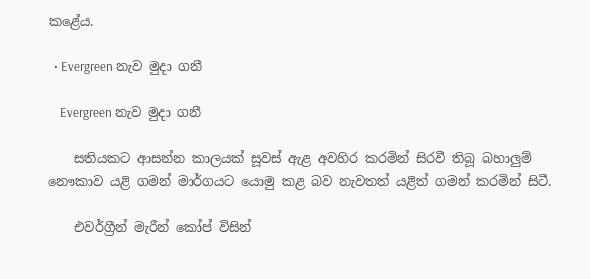කළේය.

  • Evergreen නැව මුදා ගනී

    Evergreen නැව මුදා ගනී

    සතියකට ආසන්න කාලයක් සූවස් ඇළ අවහිර කරමින් සිරවී තිබූ බහාලුම් නෞකාව යළි ගමන් මාර්ගයට යොමු කළ බව නැවතත් යළිත් ගමන් කරමින් සිටී.

    එවර්ග්‍රීන් මැරීන් කෝප් විසින්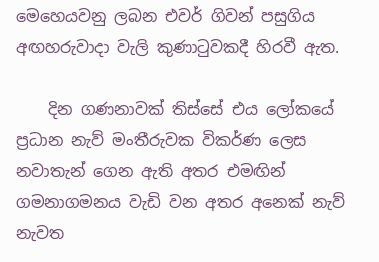මෙහෙයවනු ලබන එවර් ගිවන් පසුගිය අඟහරුවාදා වැලි කුණාටුවකදී හිරවී ඇත.

    දින ගණනාවක් තිස්සේ එය ලෝකයේ ප්‍රධාන නැව් මංතීරුවක විකර්ණ ලෙස නවාතැන් ගෙන ඇති අතර එමඟින් ගමනාගමනය වැඩි වන අතර අනෙක් නැව් නැවත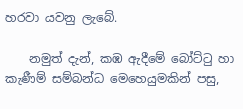හරවා යවනු ලැබේ.

    නමුත් දැන්, කඹ ඇදීමේ බෝට්ටු හා කැණීම් සම්බන්ධ මෙහෙයුමකින් පසු,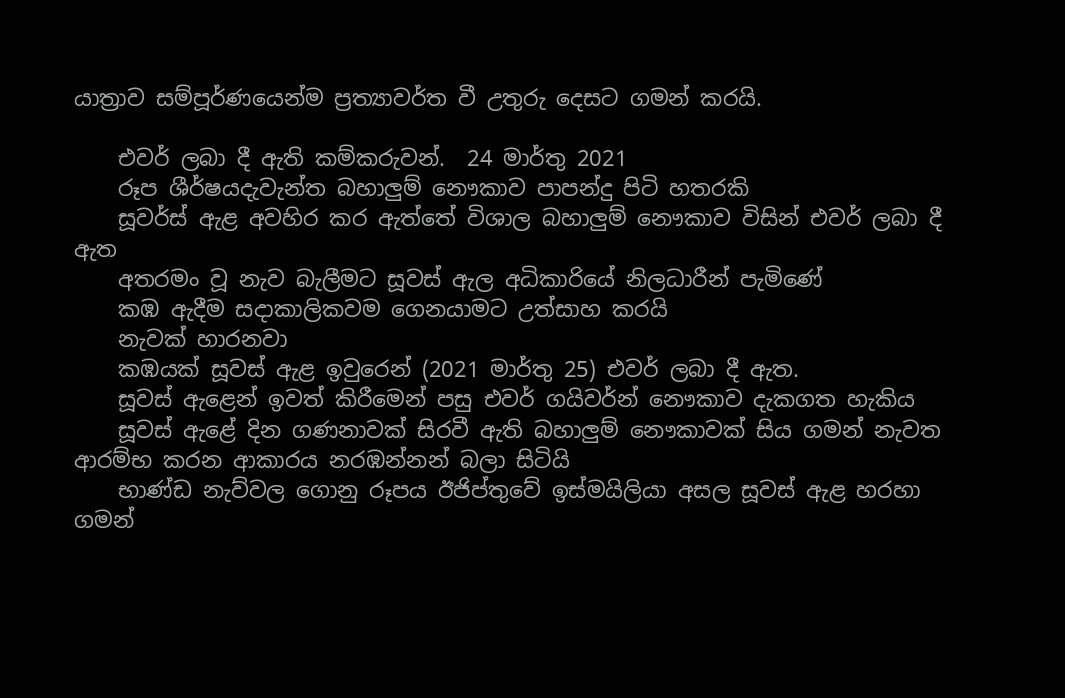යාත්‍රාව සම්පූර්ණයෙන්ම ප්‍රත්‍යාවර්ත වී උතුරු දෙසට ගමන් කරයි.

    එවර් ලබා දී ඇති කම්කරුවන්.  24 මාර්තු 2021
    රූප ශීර්ෂයදැවැන්ත බහාලුම් නෞකාව පාපන්දු පිටි හතරකි
    සූවර්ස් ඇළ අවහිර කර ඇත්තේ විශාල බහාලුම් නෞකාව විසින් එවර් ලබා දී ඇත
    අතරමං වූ නැව බැලීමට සූවස් ඇල අධිකාරියේ නිලධාරීන් පැමිණේ
    කඹ ඇදීම සදාකාලිකවම ගෙනයාමට උත්සාහ කරයි
    නැවක් හාරනවා
    කඹයක් සූවස් ඇළ ඉවුරෙන් (2021 මාර්තු 25) එවර් ලබා දී ඇත.
    සූවස් ඇළෙන් ඉවත් කිරීමෙන් පසු එවර් ගයිවර්න් නෞකාව දැකගත හැකිය
    සූවස් ඇළේ දින ගණනාවක් සිරවී ඇති බහාලුම් නෞකාවක් සිය ගමන් නැවත ආරම්භ කරන ආකාරය නරඹන්නන් බලා සිටියි
    භාණ්ඩ නැව්වල ගොනු රූපය ඊජිප්තුවේ ඉස්මයිලියා අසල සූවස් ඇළ හරහා ගමන්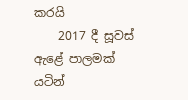කරයි
    2017 දී සූවස් ඇළේ පාලමක් යටින්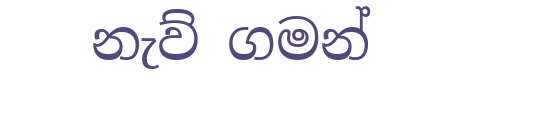නැව් ගමන්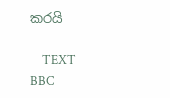කරයි

    TEXT BBC